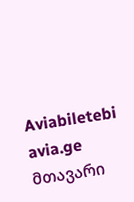Aviabiletebi avia.ge
მთავარი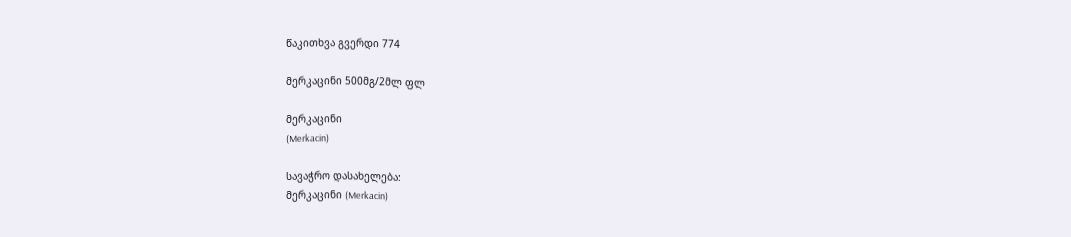წაკითხვა გვერდი 774

მერკაცინი 500მგ/2მლ ფლ

მერკაცინი
(Merkacin)

სავაჭრო დასახელება:
მერკაცინი (Merkacin)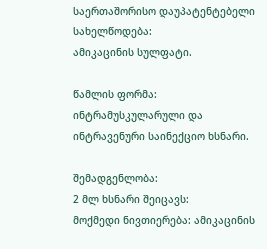საერთაშორისო დაუპატენტებელი სახელწოდება:
ამიკაცინის სულფატი.

წამლის ფორმა: ინტრამუსკულარული და ინტრავენური საინექციო ხსნარი.

შემადგენლობა:
2 მლ ხსნარი შეიცავს:
მოქმედი ნივთიერება: ამიკაცინის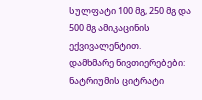სულფატი 100 მგ, 250 მგ და 500 მგ ამიკაცინის ექვივალენტით.
დამხმარე ნივთიერებები: ნატრიუმის ციტრატი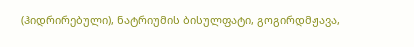(ჰიდრირებული), ნატრიუმის ბისულფატი, გოგირდმჟავა,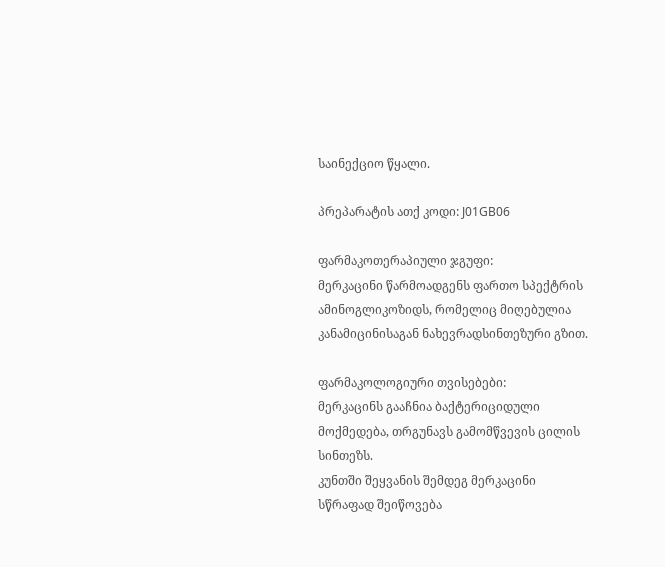საინექციო წყალი.

პრეპარატის ათქ კოდი: J01GB06

ფარმაკოთერაპიული ჯგუფი:
მერკაცინი წარმოადგენს ფართო სპექტრის ამინოგლიკოზიდს, რომელიც მიღებულია კანამიცინისაგან ნახევრადსინთეზური გზით.

ფარმაკოლოგიური თვისებები:
მერკაცინს გააჩნია ბაქტერიციდული მოქმედება, თრგუნავს გამომწვევის ცილის სინთეზს.
კუნთში შეყვანის შემდეგ მერკაცინი სწრაფად შეიწოვება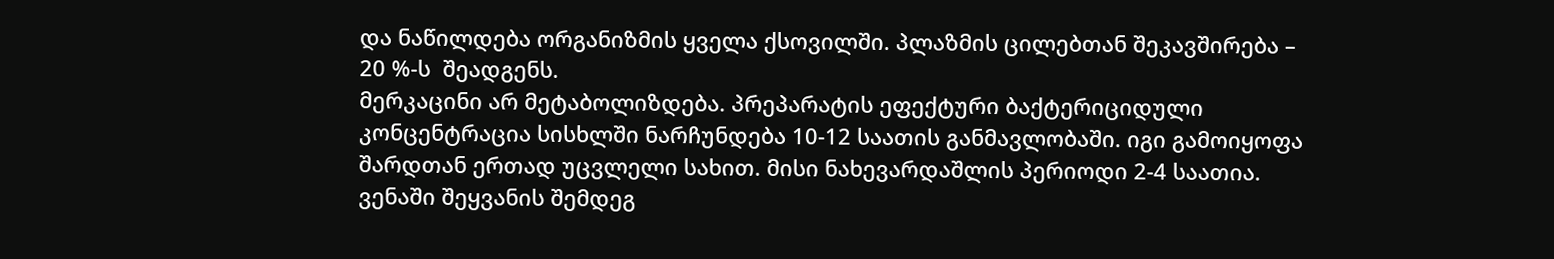და ნაწილდება ორგანიზმის ყველა ქსოვილში. პლაზმის ცილებთან შეკავშირება – 20 %-ს  შეადგენს.
მერკაცინი არ მეტაბოლიზდება. პრეპარატის ეფექტური ბაქტერიციდული კონცენტრაცია სისხლში ნარჩუნდება 10-12 საათის განმავლობაში. იგი გამოიყოფა შარდთან ერთად უცვლელი სახით. მისი ნახევარდაშლის პერიოდი 2-4 საათია.
ვენაში შეყვანის შემდეგ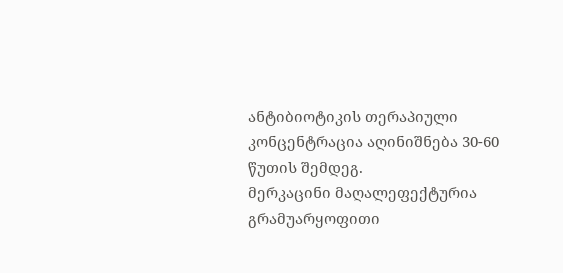ანტიბიოტიკის თერაპიული კონცენტრაცია აღინიშნება 30-60 წუთის შემდეგ.
მერკაცინი მაღალეფექტურია გრამუარყოფითი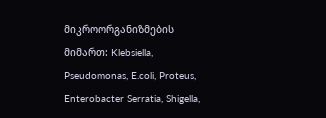მიკროორგანიზმების მიმართ: Klebsiella, Pseudomonas, E.coli, Proteus, Enterobacter Serratia, Shigella,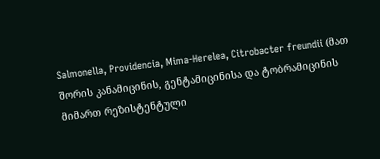Salmonella, Providencia, Mima-Herelea, Citrobacter freundii (მათ შორის კანამიცინის, გენტამიცინისა და ტობრამიცინის მიმართ რეზისტენტული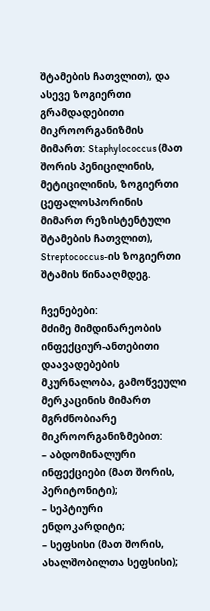შტამების ჩათვლით), და ასევე ზოგიერთი გრამდადებითი მიკროორგანიზმის მიმართ: Staphylococcus (მათ შორის პენიცილინის, მეტიცილინის, ზოგიერთი ცეფალოსპორინის მიმართ რეზისტენტული შტამების ჩათვლით), Streptococcus-ის ზოგიერთი შტამის წინააღმდეგ.

ჩვენებები:
მძიმე მიმდინარეობის ინფექციურ-ანთებითი დაავადებების მკურნალობა, გამოწვეული მერკაცინის მიმართ მგრძნობიარე მიკროორგანიზმებით:
– აბდომინალური ინფექციები (მათ შორის, პერიტონიტი);
– სეპტიური ენდოკარდიტი;
– სეფსისი (მათ შორის, ახალშობილთა სეფსისი);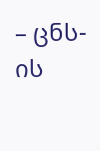– ცნს-ის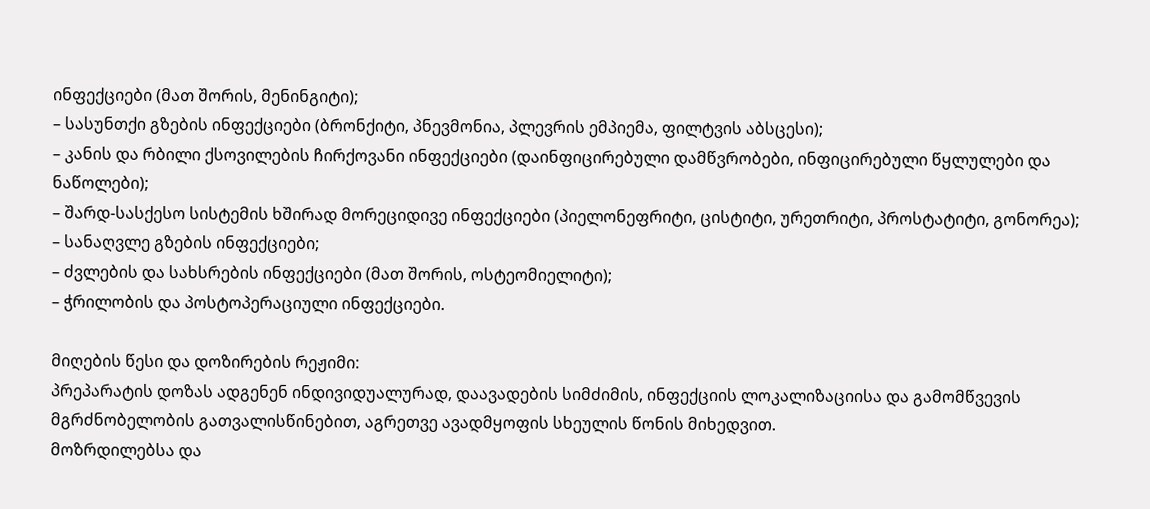ინფექციები (მათ შორის, მენინგიტი);
– სასუნთქი გზების ინფექციები (ბრონქიტი, პნევმონია, პლევრის ემპიემა, ფილტვის აბსცესი);
– კანის და რბილი ქსოვილების ჩირქოვანი ინფექციები (დაინფიცირებული დამწვრობები, ინფიცირებული წყლულები და ნაწოლები);
– შარდ-სასქესო სისტემის ხშირად მორეციდივე ინფექციები (პიელონეფრიტი, ცისტიტი, ურეთრიტი, პროსტატიტი, გონორეა);
– სანაღვლე გზების ინფექციები;
– ძვლების და სახსრების ინფექციები (მათ შორის, ოსტეომიელიტი);
– ჭრილობის და პოსტოპერაციული ინფექციები.

მიღების წესი და დოზირების რეჟიმი:
პრეპარატის დოზას ადგენენ ინდივიდუალურად, დაავადების სიმძიმის, ინფექციის ლოკალიზაციისა და გამომწვევის მგრძნობელობის გათვალისწინებით, აგრეთვე ავადმყოფის სხეულის წონის მიხედვით.
მოზრდილებსა და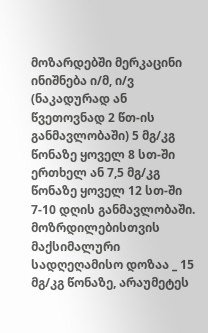მოზარდებში მერკაცინი ინიშნება ი/მ, ი/ვ (ნაკადურად ან წვეთოვნად 2 წთ-ის განმავლობაში) 5 მგ/კგ წონაზე ყოველ 8 სთ-ში ერთხელ ან 7,5 მგ/კგ წონაზე ყოველ 12 სთ-ში 7-10 დღის განმავლობაში.
მოზრდილებისთვის მაქსიმალური სადღეღამისო დოზაა _ 15 მგ/კგ წონაზე, არაუმეტეს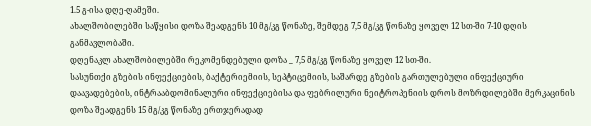1.5 გ-ისა დღე-ღამეში.
ახალშობილებში საწყისი დოზა შეადგენს 10 მგ/კგ წონაზე, შემდეგ 7,5 მგ/კგ წონაზე ყოველ 12 სთ-ში 7-10 დღის განმავლობაში.
დღენაკლ ახალშობილებში რეკომენდებული დოზა _ 7,5 მგ/კგ წონაზე ყოველ 12 სთ-ში.
სასუნთქი გზების ინფექციების, ბაქტერიემიის, სეპტიცემიის, საშარდე გზების გართულებული ინფექციური დაავადებების, ინტრააბდომინალური ინფექციებისა და ფებრილური ნეიტროპენიის დროს მოზრდილებში მერკაცინის დოზა შეადგენს 15 მგ/კგ წონაზე ერთჯერადად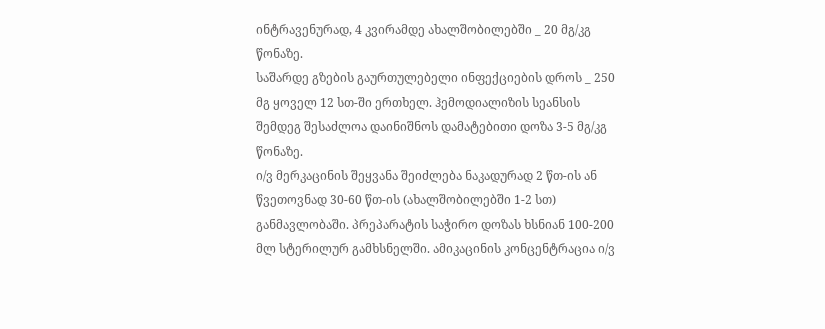ინტრავენურად, 4 კვირამდე ახალშობილებში _ 20 მგ/კგ წონაზე.
საშარდე გზების გაურთულებელი ინფექციების დროს _ 250 მგ ყოველ 12 სთ-ში ერთხელ. ჰემოდიალიზის სეანსის შემდეგ შესაძლოა დაინიშნოს დამატებითი დოზა 3-5 მგ/კგ წონაზე.
ი/ვ მერკაცინის შეყვანა შეიძლება ნაკადურად 2 წთ-ის ან წვეთოვნად 30-60 წთ-ის (ახალშობილებში 1-2 სთ) განმავლობაში. პრეპარატის საჭირო დოზას ხსნიან 100-200 მლ სტერილურ გამხსნელში. ამიკაცინის კონცენტრაცია ი/ვ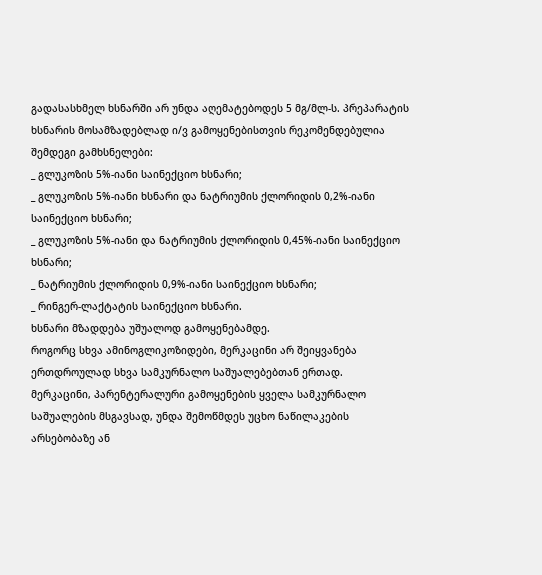გადასასხმელ ხსნარში არ უნდა აღემატებოდეს 5 მგ/მლ-ს. პრეპარატის ხსნარის მოსამზადებლად ი/ვ გამოყენებისთვის რეკომენდებულია შემდეგი გამხსნელები:
_ გლუკოზის 5%-იანი საინექციო ხსნარი;
_ გლუკოზის 5%-იანი ხსნარი და ნატრიუმის ქლორიდის 0,2%-იანი საინექციო ხსნარი;
_ გლუკოზის 5%-იანი და ნატრიუმის ქლორიდის 0,45%-იანი საინექციო ხსნარი;
_ ნატრიუმის ქლორიდის 0,9%-იანი საინექციო ხსნარი;
_ რინგერ-ლაქტატის საინექციო ხსნარი.
ხსნარი მზადდება უშუალოდ გამოყენებამდე.
როგორც სხვა ამინოგლიკოზიდები, მერკაცინი არ შეიყვანება ერთდროულად სხვა სამკურნალო საშუალებებთან ერთად.
მერკაცინი, პარენტერალური გამოყენების ყველა სამკურნალო საშუალების მსგავსად, უნდა შემოწმდეს უცხო ნაწილაკების არსებობაზე ან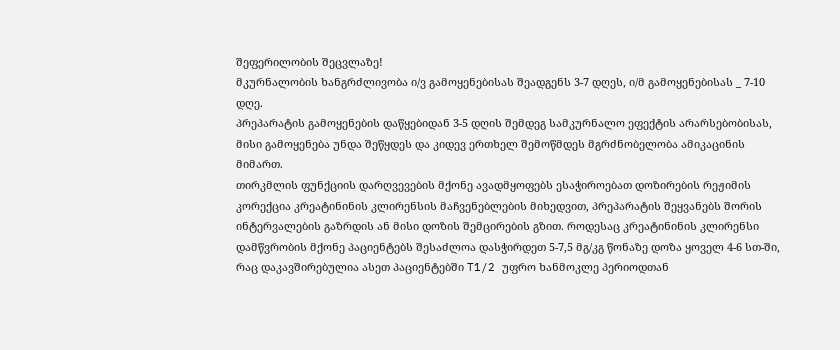შეფერილობის შეცვლაზე!
მკურნალობის ხანგრძლივობა ი/ვ გამოყენებისას შეადგენს 3-7 დღეს, ი/მ გამოყენებისას _ 7-10 დღე.
პრეპარატის გამოყენების დაწყებიდან 3-5 დღის შემდეგ სამკურნალო ეფექტის არარსებობისას, მისი გამოყენება უნდა შეწყდეს და კიდევ ერთხელ შემოწმდეს მგრძნობელობა ამიკაცინის მიმართ.
თირკმლის ფუნქციის დარღვევების მქონე ავადმყოფებს ესაჭიროებათ დოზირების რეჟიმის კორექცია კრეატინინის კლირენსის მაჩვენებლების მიხედვით, პრეპარატის შეყვანებს შორის ინტერვალების გაზრდის ან მისი დოზის შემცირების გზით. როდესაც კრეატინინის კლირენსი დამწვრობის მქონე პაციენტებს შესაძლოა დასჭირდეთ 5-7,5 მგ/კგ წონაზე დოზა ყოველ 4-6 სთ-ში, რაც დაკავშირებულია ასეთ პაციენტებში T1/2 უფრო ხანმოკლე პერიოდთან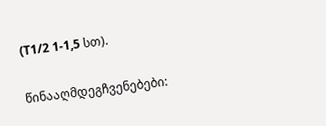(T1/2 1-1,5 სთ).

წინააღმდეგჩვენებები: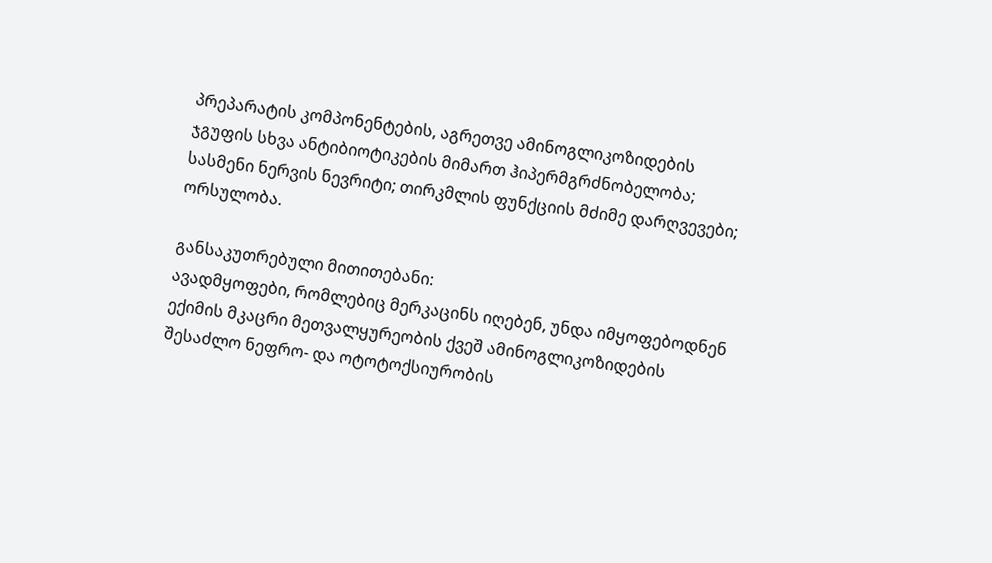პრეპარატის კომპონენტების, აგრეთვე ამინოგლიკოზიდების ჯგუფის სხვა ანტიბიოტიკების მიმართ ჰიპერმგრძნობელობა; სასმენი ნერვის ნევრიტი; თირკმლის ფუნქციის მძიმე დარღვევები; ორსულობა.

განსაკუთრებული მითითებანი:
ავადმყოფები, რომლებიც მერკაცინს იღებენ, უნდა იმყოფებოდნენ ექიმის მკაცრი მეთვალყურეობის ქვეშ ამინოგლიკოზიდების შესაძლო ნეფრო- და ოტოტოქსიურობის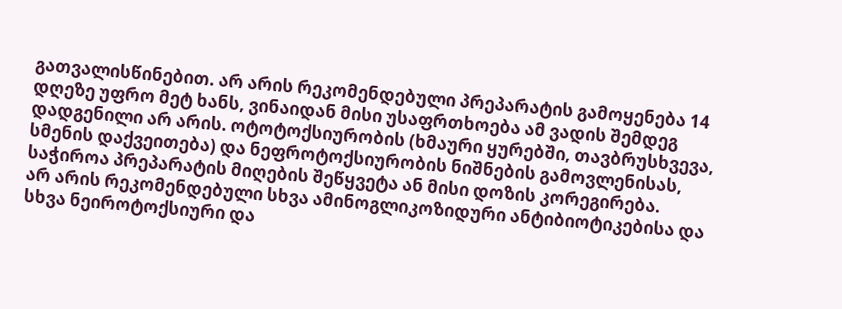გათვალისწინებით. არ არის რეკომენდებული პრეპარატის გამოყენება 14 დღეზე უფრო მეტ ხანს, ვინაიდან მისი უსაფრთხოება ამ ვადის შემდეგ დადგენილი არ არის. ოტოტოქსიურობის (ხმაური ყურებში, თავბრუსხვევა, სმენის დაქვეითება) და ნეფროტოქსიურობის ნიშნების გამოვლენისას, საჭიროა პრეპარატის მიღების შეწყვეტა ან მისი დოზის კორეგირება.
არ არის რეკომენდებული სხვა ამინოგლიკოზიდური ანტიბიოტიკებისა და სხვა ნეიროტოქსიური და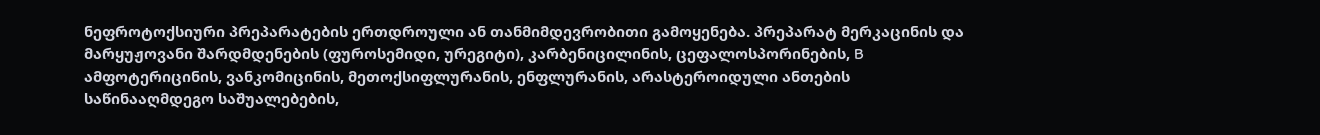ნეფროტოქსიური პრეპარატების ერთდროული ან თანმიმდევრობითი გამოყენება. პრეპარატ მერკაცინის და მარყუჟოვანი შარდმდენების (ფუროსემიდი, ურეგიტი), კარბენიცილინის, ცეფალოსპორინების, B ამფოტერიცინის, ვანკომიცინის, მეთოქსიფლურანის, ენფლურანის, არასტეროიდული ანთების საწინააღმდეგო საშუალებების,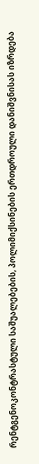რენტგენოკონტრასტული საშუალებების, პოლიმიქსინების ერთდროული დანიშვნისას იზრდება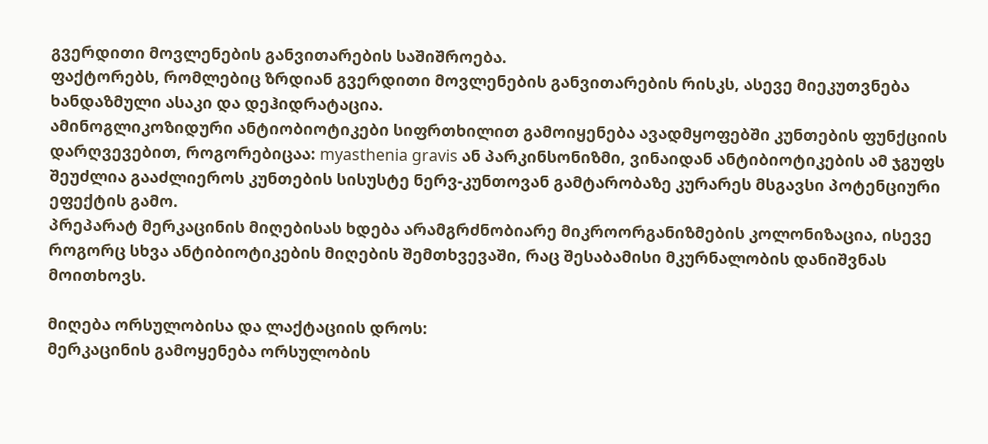გვერდითი მოვლენების განვითარების საშიშროება.
ფაქტორებს, რომლებიც ზრდიან გვერდითი მოვლენების განვითარების რისკს, ასევე მიეკუთვნება ხანდაზმული ასაკი და დეჰიდრატაცია.
ამინოგლიკოზიდური ანტიობიოტიკები სიფრთხილით გამოიყენება ავადმყოფებში კუნთების ფუნქციის დარღვევებით, როგორებიცაა: myasthenia gravis ან პარკინსონიზმი, ვინაიდან ანტიბიოტიკების ამ ჯგუფს შეუძლია გააძლიეროს კუნთების სისუსტე ნერვ-კუნთოვან გამტარობაზე კურარეს მსგავსი პოტენციური ეფექტის გამო.
პრეპარატ მერკაცინის მიღებისას ხდება არამგრძნობიარე მიკროორგანიზმების კოლონიზაცია, ისევე როგორც სხვა ანტიბიოტიკების მიღების შემთხვევაში, რაც შესაბამისი მკურნალობის დანიშვნას მოითხოვს.

მიღება ორსულობისა და ლაქტაციის დროს:
მერკაცინის გამოყენება ორსულობის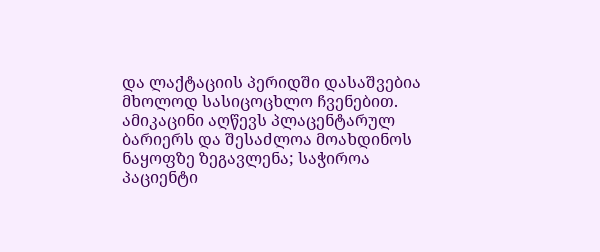და ლაქტაციის პერიდში დასაშვებია მხოლოდ სასიცოცხლო ჩვენებით. ამიკაცინი აღწევს პლაცენტარულ ბარიერს და შესაძლოა მოახდინოს ნაყოფზე ზეგავლენა; საჭიროა პაციენტი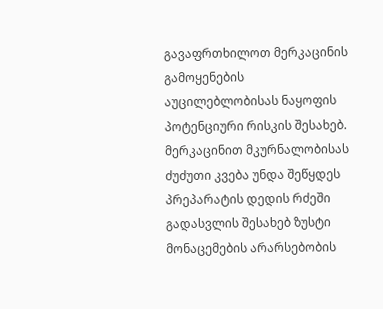გავაფრთხილოთ მერკაცინის გამოყენების აუცილებლობისას ნაყოფის პოტენციური რისკის შესახებ. მერკაცინით მკურნალობისას ძუძუთი კვება უნდა შეწყდეს პრეპარატის დედის რძეში გადასვლის შესახებ ზუსტი მონაცემების არარსებობის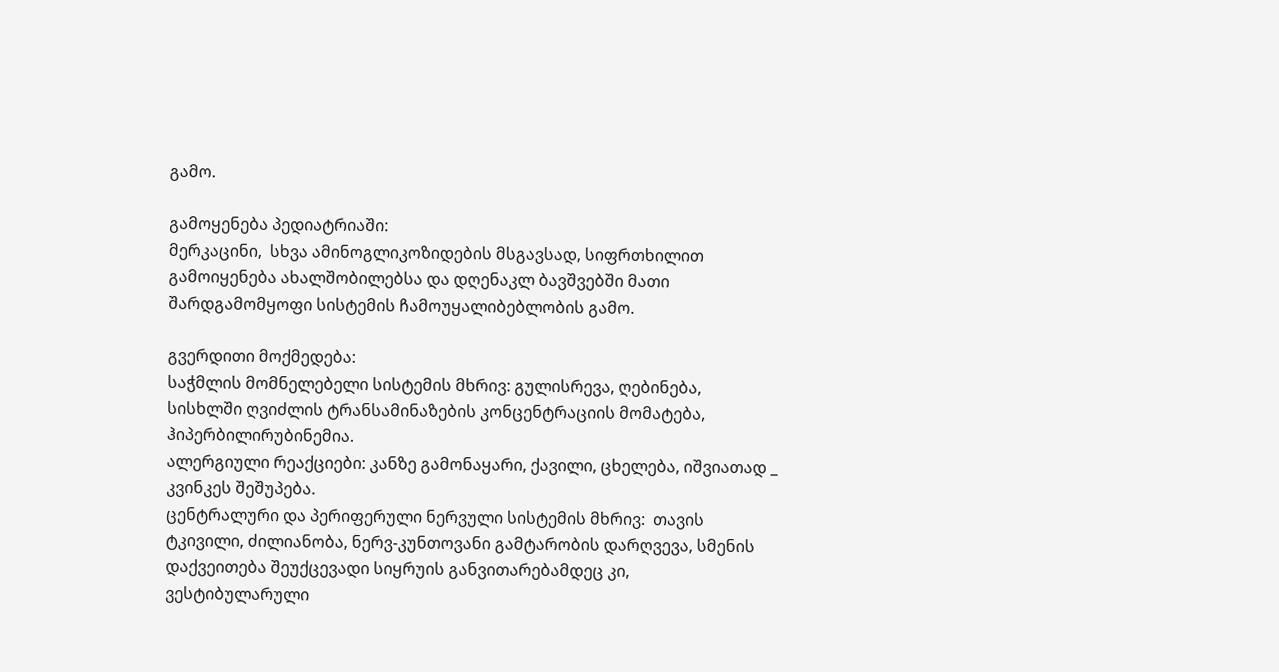გამო.

გამოყენება პედიატრიაში:
მერკაცინი,  სხვა ამინოგლიკოზიდების მსგავსად, სიფრთხილით გამოიყენება ახალშობილებსა და დღენაკლ ბავშვებში მათი შარდგამომყოფი სისტემის ჩამოუყალიბებლობის გამო.

გვერდითი მოქმედება:
საჭმლის მომნელებელი სისტემის მხრივ: გულისრევა, ღებინება, სისხლში ღვიძლის ტრანსამინაზების კონცენტრაციის მომატება, ჰიპერბილირუბინემია.
ალერგიული რეაქციები: კანზე გამონაყარი, ქავილი, ცხელება, იშვიათად _ კვინკეს შეშუპება.
ცენტრალური და პერიფერული ნერვული სისტემის მხრივ:  თავის ტკივილი, ძილიანობა, ნერვ-კუნთოვანი გამტარობის დარღვევა, სმენის დაქვეითება შეუქცევადი სიყრუის განვითარებამდეც კი, ვესტიბულარული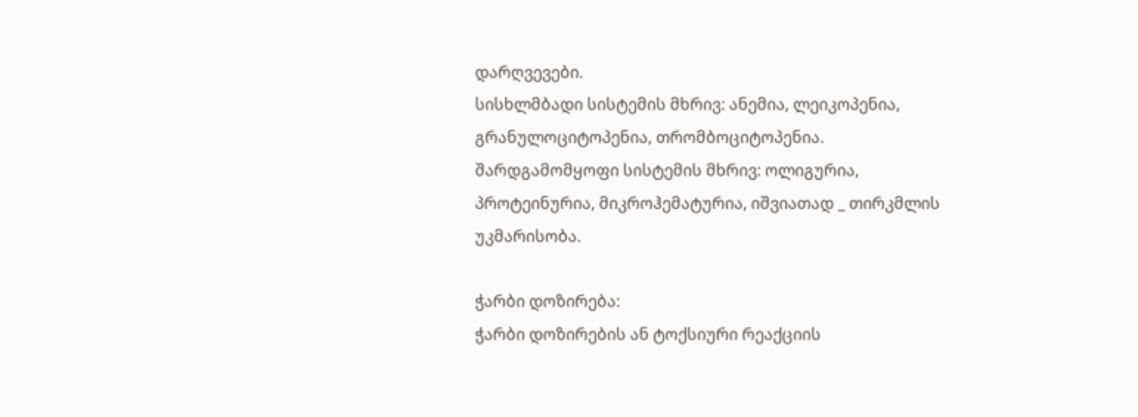დარღვევები.
სისხლმბადი სისტემის მხრივ: ანემია, ლეიკოპენია, გრანულოციტოპენია, თრომბოციტოპენია.
შარდგამომყოფი სისტემის მხრივ: ოლიგურია, პროტეინურია, მიკროჰემატურია, იშვიათად _ თირკმლის უკმარისობა.

ჭარბი დოზირება:
ჭარბი დოზირების ან ტოქსიური რეაქციის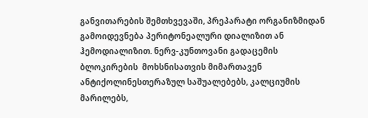განვითარების შემთხვევაში, პრეპარატი ორგანიზმიდან გამოიდევნება პერიტონეალური დიალიზით ან ჰემოდიალიზით. ნერვ-კუნთოვანი გადაცემის ბლოკირების  მოხსნისათვის მიმართავენ ანტიქოლინესთერაზულ საშუალებებს, კალციუმის მარილებს,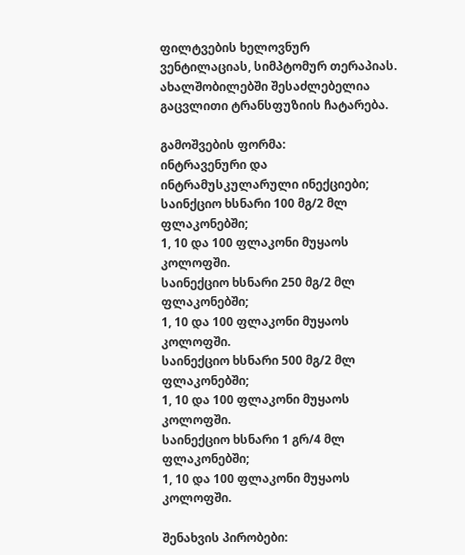ფილტვების ხელოვნურ ვენტილაციას, სიმპტომურ თერაპიას.
ახალშობილებში შესაძლებელია გაცვლითი ტრანსფუზიის ჩატარება.

გამოშვების ფორმა:
ინტრავენური და ინტრამუსკულარული ინექციები;
საინქციო ხსნარი 100 მგ/2 მლ ფლაკონებში;
1, 10 და 100 ფლაკონი მუყაოს კოლოფში.
საინექციო ხსნარი 250 მგ/2 მლ ფლაკონებში;
1, 10 და 100 ფლაკონი მუყაოს კოლოფში.
საინექციო ხსნარი 500 მგ/2 მლ ფლაკონებში;
1, 10 და 100 ფლაკონი მუყაოს კოლოფში.
საინექციო ხსნარი 1 გრ/4 მლ ფლაკონებში;
1, 10 და 100 ფლაკონი მუყაოს კოლოფში.

შენახვის პირობები: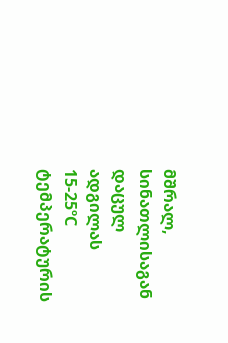მშრალ, სინათლისაგან დაცულ ადგილას 15-25ºC ტემპერატურის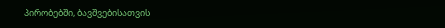პირობებში, ბავშვებისათვის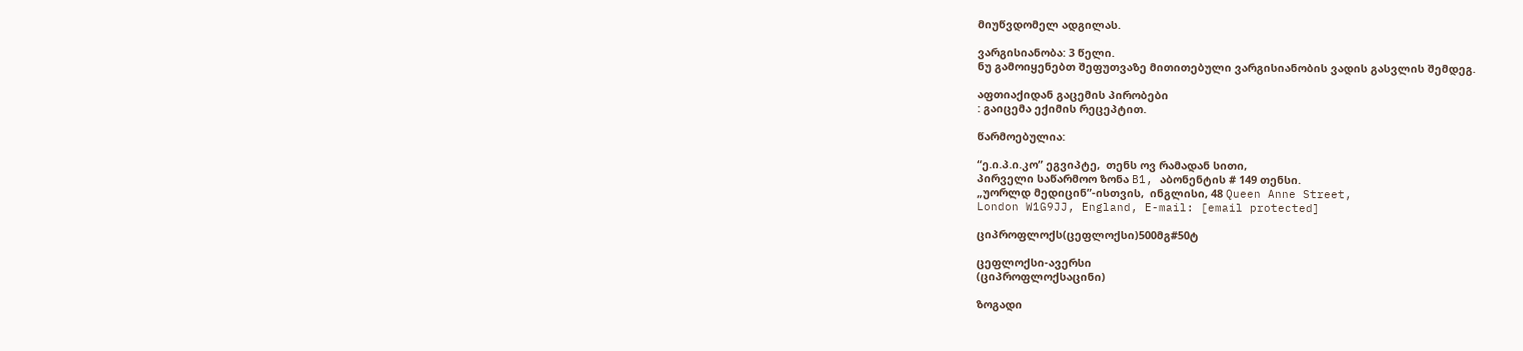მიუწვდომელ ადგილას.

ვარგისიანობა: 3 წელი.
ნუ გამოიყენებთ შეფუთვაზე მითითებული ვარგისიანობის ვადის გასვლის შემდეგ.

აფთიაქიდან გაცემის პირობები
: გაიცემა ექიმის რეცეპტით.

წარმოებულია:

“ე.ი.პ.ი.კო” ეგვიპტე,  თენს ოვ რამადან სითი,
პირველი საწარმოო ზონა B1, აბონენტის # 149 თენსი.
„უორლდ მედიცინ”-ისთვის,  ინგლისი, 48 Queen Anne Street,
London W1G9JJ, England, E-mail: [email protected]

ციპროფლოქს(ცეფლოქსი)500მგ#50ტ

ცეფლოქსი-ავერსი
(ციპროფლოქსაცინი)

ზოგადი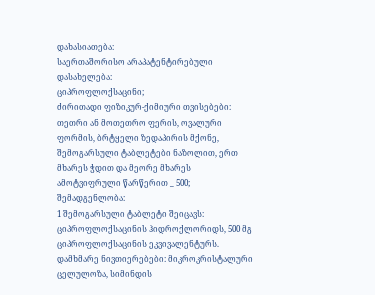დახასიათება:
საერთაშორისო არაპატენტირებული დასახელება:
ციპროფლოქსაცინი;
ძირითადი ფიზიკურ-ქიმიური თვისებები:
თეთრი ან მოთეთრო ფერის, ოვალური ფორმის, ბრტყელი ზედაპირის მქონე, შემოგარსული ტაბლეტები ნაზოლით, ერთ მხარეს ჭდით და მეორე მხარეს ამოტვიფრული წარწერით _ 500;
შემადგენლობა:
1 შემოგარსული ტაბლეტი შეიცავს:
ციპროფლოქსაცინის ჰიდროქლორიდს, 500 მგ ციპროფლოქსაცინის ეკვივალენტურს. დამხმარე ნივთიერებები: მიკროკრისტალური ცელულოზა, სიმინდის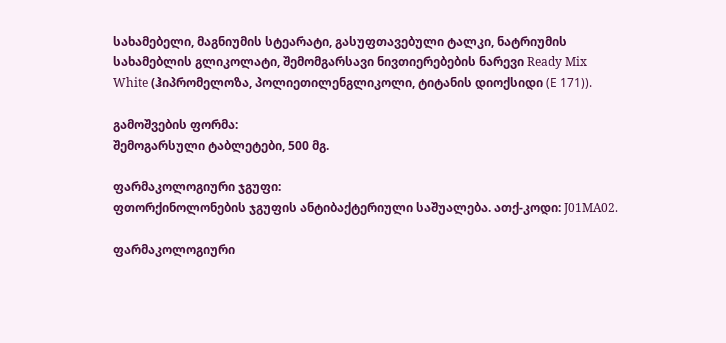სახამებელი, მაგნიუმის სტეარატი, გასუფთავებული ტალკი, ნატრიუმის სახამებლის გლიკოლატი, შემომგარსავი ნივთიერებების ნარევი Ready Mix White (ჰიპრომელოზა, პოლიეთილენგლიკოლი, ტიტანის დიოქსიდი (Е 171)).

გამოშვების ფორმა:
შემოგარსული ტაბლეტები, 500 მგ.

ფარმაკოლოგიური ჯგუფი:
ფთორქინოლონების ჯგუფის ანტიბაქტერიული საშუალება. ათქ-კოდი: J01MA02.

ფარმაკოლოგიური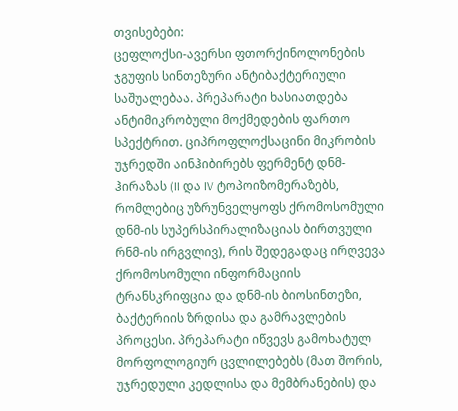თვისებები:
ცეფლოქსი-ავერსი ფთორქინოლონების ჯგუფის სინთეზური ანტიბაქტერიული საშუალებაა. პრეპარატი ხასიათდება ანტიმიკრობული მოქმედების ფართო სპექტრით. ციპროფლოქსაცინი მიკრობის უჯრედში აინჰიბირებს ფერმენტ დნმ-ჰირაზას (II და IV ტოპოიზომერაზებს, რომლებიც უზრუნველყოფს ქრომოსომული დნმ-ის სუპერსპირალიზაციას ბირთვული რნმ-ის ირგვლივ), რის შედეგადაც ირღვევა ქრომოსომული ინფორმაციის ტრანსკრიფცია და დნმ-ის ბიოსინთეზი, ბაქტერიის ზრდისა და გამრავლების პროცესი. პრეპარატი იწვევს გამოხატულ მორფოლოგიურ ცვლილებებს (მათ შორის, უჯრედული კედლისა და მემბრანების) და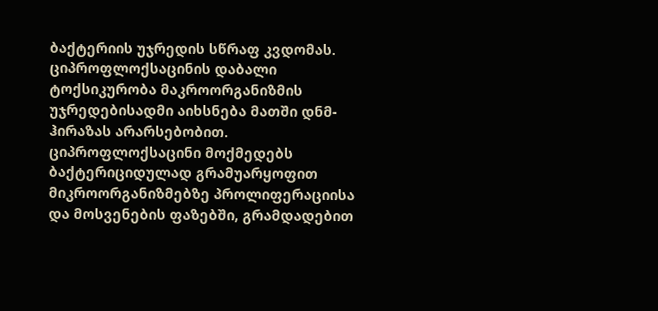ბაქტერიის უჯრედის სწრაფ კვდომას. ციპროფლოქსაცინის დაბალი ტოქსიკურობა მაკროორგანიზმის უჯრედებისადმი აიხსნება მათში დნმ-ჰირაზას არარსებობით.
ციპროფლოქსაცინი მოქმედებს ბაქტერიციდულად გრამუარყოფით მიკროორგანიზმებზე პროლიფერაციისა და მოსვენების ფაზებში, გრამდადებით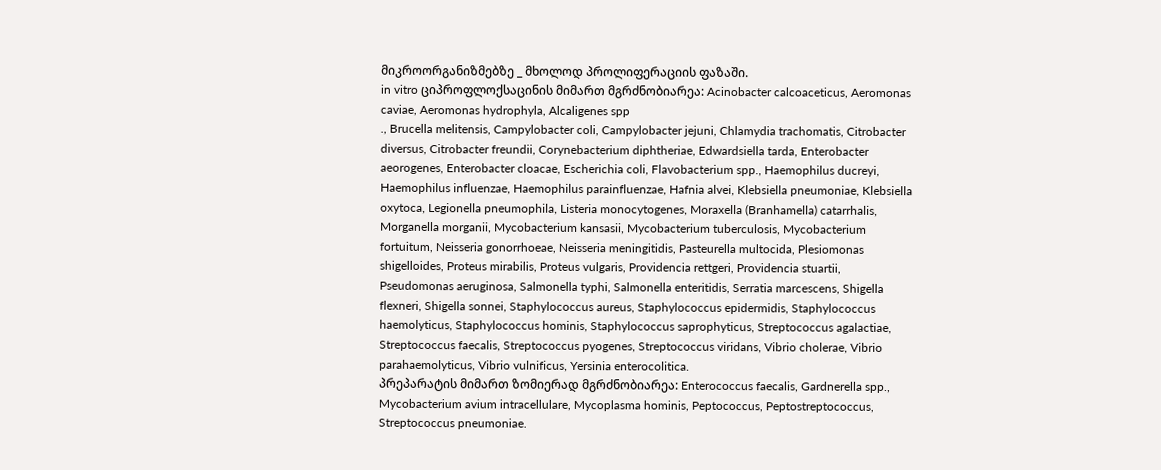მიკროორგანიზმებზე _ მხოლოდ პროლიფერაციის ფაზაში.
in vitro ციპროფლოქსაცინის მიმართ მგრძნობიარეა: Acinobacter calcoaceticus, Aeromonas caviae, Aeromonas hydrophyla, Alcaligenes spp
., Brucella melitensis, Campylobacter coli, Campylobacter jejuni, Chlamydia trachomatis, Citrobacter diversus, Citrobacter freundii, Corynebacterium diphtheriae, Edwardsiella tarda, Enterobacter aeorogenes, Enterobacter cloacae, Escherichia coli, Flavobacterium spp., Haemophilus ducreyi, Haemophilus influenzae, Haemophilus parainfluenzae, Hafnia alvei, Klebsiella pneumoniae, Klebsiella oxytoca, Legionella pneumophila, Listeria monocytogenes, Moraxella (Branhamella) catarrhalis, Morganella morganii, Mycobacterium kansasii, Mycobacterium tuberculosis, Mycobacterium fortuitum, Neisseria gonorrhoeae, Neisseria meningitidis, Pasteurella multocida, Plesiomonas shigelloides, Proteus mirabilis, Proteus vulgaris, Providencia rettgeri, Providencia stuartii, Pseudomonas aeruginosa, Salmonella typhi, Salmonella enteritidis, Serratia marcescens, Shigella flexneri, Shigella sonnei, Staphylococcus aureus, Staphylococcus epidermidis, Staphylococcus haemolyticus, Staphylococcus hominis, Staphylococcus saprophyticus, Streptococcus agalactiae, Streptococcus faecalis, Streptococcus pyogenes, Streptococcus viridans, Vibrio cholerae, Vibrio parahaemolyticus, Vibrio vulnificus, Yersinia enterocolitica.
პრეპარატის მიმართ ზომიერად მგრძნობიარეა: Enterococcus faecalis, Gardnerella spp., Mycobacterium avium intracellulare, Mycoplasma hominis, Peptococcus, Peptostreptococcus, Streptococcus pneumoniae.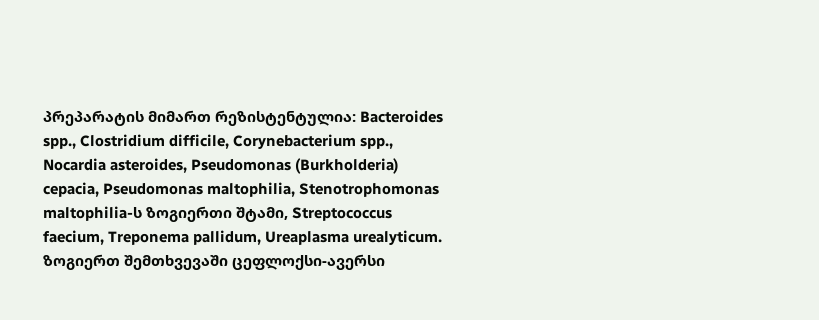პრეპარატის მიმართ რეზისტენტულია: Bacteroides spp., Clostridium difficile, Corynebacterium spp., Nocardia asteroides, Pseudomonas (Burkholderia) cepacia, Pseudomonas maltophilia, Stenotrophomonas maltophilia-ს ზოგიერთი შტამი, Streptococcus faecium, Treponema pallidum, Ureaplasma urealyticum.
ზოგიერთ შემთხვევაში ცეფლოქსი-ავერსი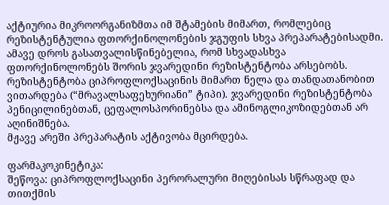აქტიურია მიკროორგანიზმთა იმ შტამების მიმართ, რომლებიც რეზისტენტულია ფთორქინოლონების ჯგუფის სხვა პრეპარატებისადმი. ამავე დროს გასათვალისწინებელია, რომ სხვადასხვა ფთორქინოლონებს შორის ჯვარედინი რეზისტენტობა არსებობს. რეზისტენტობა ციპროფლოქსაცინის მიმართ ნელა და თანდათანობით ვითარდება (“მრავალსაფეხურიანი” ტიპი). ჯვარედინი რეზისტენტობა პენიცილინებთან, ცეფალოსპორინებსა და ამინოგლიკოზიდებთან არ აღინიშნება.
მჟავე არეში პრეპარატის აქტივობა მცირდება.

ფარმაკოკინეტიკა:
შეწოვა: ციპროფლოქსაცინი პერორალური მიღებისას სწრაფად და თითქმის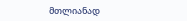მთლიანად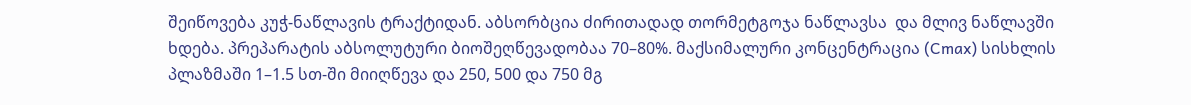შეიწოვება კუჭ-ნაწლავის ტრაქტიდან. აბსორბცია ძირითადად თორმეტგოჯა ნაწლავსა  და მლივ ნაწლავში ხდება. პრეპარატის აბსოლუტური ბიოშეღწევადობაა 70–80%. მაქსიმალური კონცენტრაცია (Cmax) სისხლის პლაზმაში 1–1.5 სთ-ში მიიღწევა და 250, 500 და 750 მგ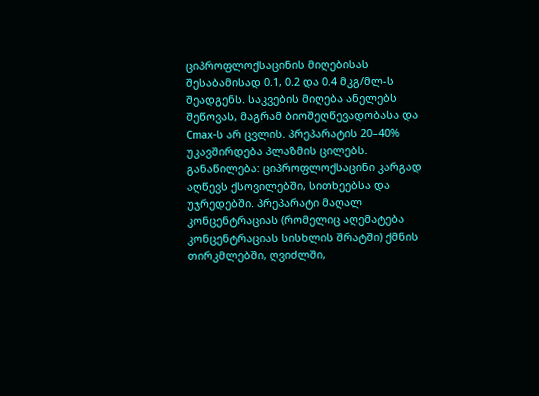ციპროფლოქსაცინის მიღებისას შესაბამისად 0.1, 0.2 და 0.4 მკგ/მლ-ს შეადგენს. საკვების მიღება ანელებს შეწოვას, მაგრამ ბიოშეღწევადობასა და Cmax-ს არ ცვლის. პრეპარატის 20–40% უკავშირდება პლაზმის ცილებს.
განაწილება: ციპროფლოქსაცინი კარგად აღწევს ქსოვილებში, სითხეებსა და უჯრედებში. პრეპარატი მაღალ კონცენტრაციას (რომელიც აღემატება კონცენტრაციას სისხლის შრატში) ქმნის თირკმლებში, ღვიძლში,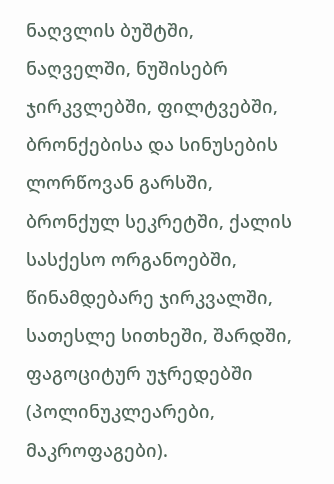ნაღვლის ბუშტში, ნაღველში, ნუშისებრ ჯირკვლებში, ფილტვებში, ბრონქებისა და სინუსების ლორწოვან გარსში, ბრონქულ სეკრეტში, ქალის სასქესო ორგანოებში, წინამდებარე ჯირკვალში, სათესლე სითხეში, შარდში, ფაგოციტურ უჯრედებში (პოლინუკლეარები, მაკროფაგები).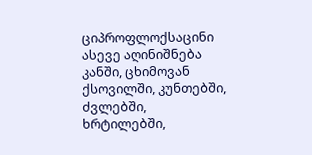ციპროფლოქსაცინი ასევე აღინიშნება კანში, ცხიმოვან ქსოვილში, კუნთებში, ძვლებში, ხრტილებში,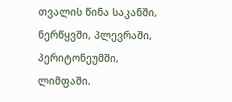თვალის წინა საკანში, ნერწყვში, პლევრაში, პერიტონეუმში, ლიმფაში.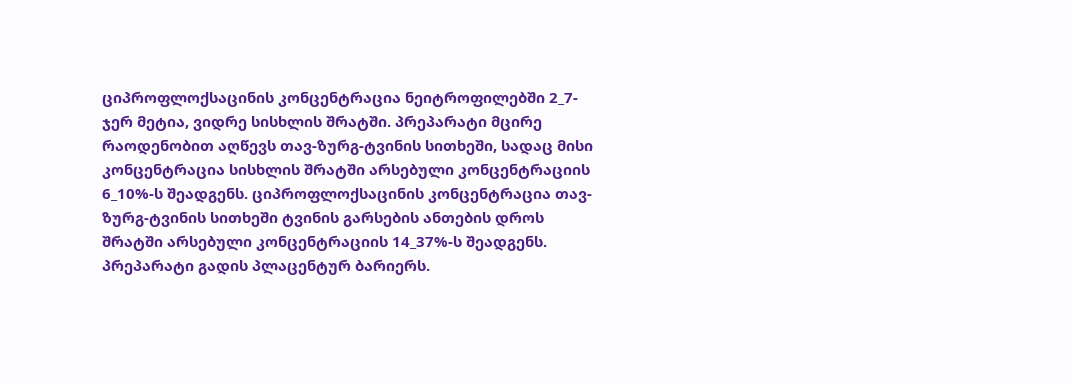ციპროფლოქსაცინის კონცენტრაცია ნეიტროფილებში 2_7-ჯერ მეტია, ვიდრე სისხლის შრატში. პრეპარატი მცირე რაოდენობით აღწევს თავ-ზურგ-ტვინის სითხეში, სადაც მისი კონცენტრაცია სისხლის შრატში არსებული კონცენტრაციის 6_10%-ს შეადგენს. ციპროფლოქსაცინის კონცენტრაცია თავ-ზურგ-ტვინის სითხეში ტვინის გარსების ანთების დროს შრატში არსებული კონცენტრაციის 14_37%-ს შეადგენს. პრეპარატი გადის პლაცენტურ ბარიერს.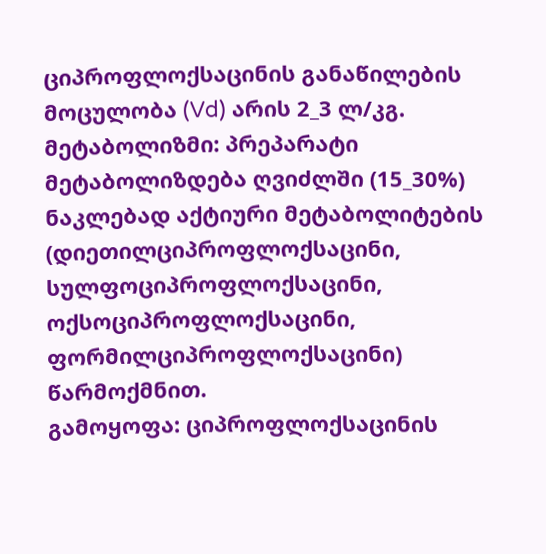ციპროფლოქსაცინის განაწილების მოცულობა (Vd) არის 2_3 ლ/კგ.
მეტაბოლიზმი: პრეპარატი მეტაბოლიზდება ღვიძლში (15_30%) ნაკლებად აქტიური მეტაბოლიტების (დიეთილციპროფლოქსაცინი, სულფოციპროფლოქსაცინი, ოქსოციპროფლოქსაცინი, ფორმილციპროფლოქსაცინი) წარმოქმნით.
გამოყოფა: ციპროფლოქსაცინის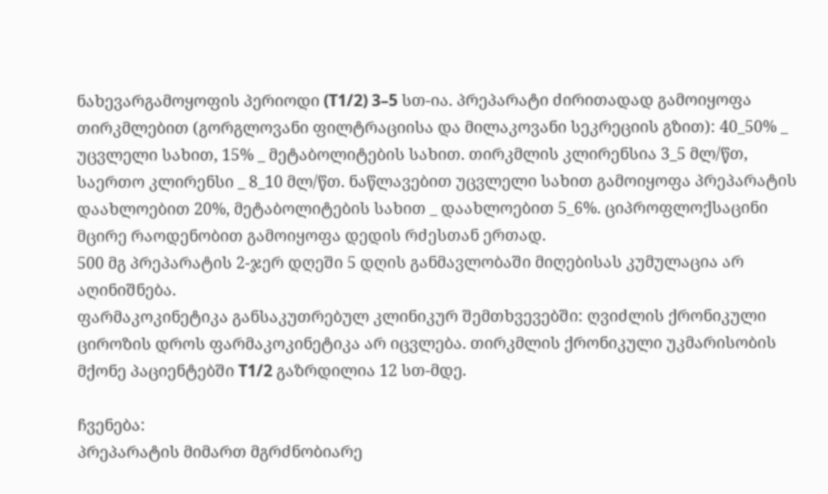ნახევარგამოყოფის პერიოდი (T1/2) 3–5 სთ-ია. პრეპარატი ძირითადად გამოიყოფა თირკმლებით (გორგლოვანი ფილტრაციისა და მილაკოვანი სეკრეციის გზით): 40_50% _ უცვლელი სახით, 15% _ მეტაბოლიტების სახით. თირკმლის კლირენსია 3_5 მლ/წთ, საერთო კლირენსი _ 8_10 მლ/წთ. ნაწლავებით უცვლელი სახით გამოიყოფა პრეპარატის დაახლოებით 20%, მეტაბოლიტების სახით _ დაახლოებით 5_6%. ციპროფლოქსაცინი მცირე რაოდენობით გამოიყოფა დედის რძესთან ერთად.
500 მგ პრეპარატის 2-ჯერ დღეში 5 დღის განმავლობაში მიღებისას კუმულაცია არ აღინიშნება.
ფარმაკოკინეტიკა განსაკუთრებულ კლინიკურ შემთხვევებში: ღვიძლის ქრონიკული ციროზის დროს ფარმაკოკინეტიკა არ იცვლება. თირკმლის ქრონიკული უკმარისობის მქონე პაციენტებში T1/2 გაზრდილია 12 სთ-მდე.

ჩვენება:
პრეპარატის მიმართ მგრძნობიარე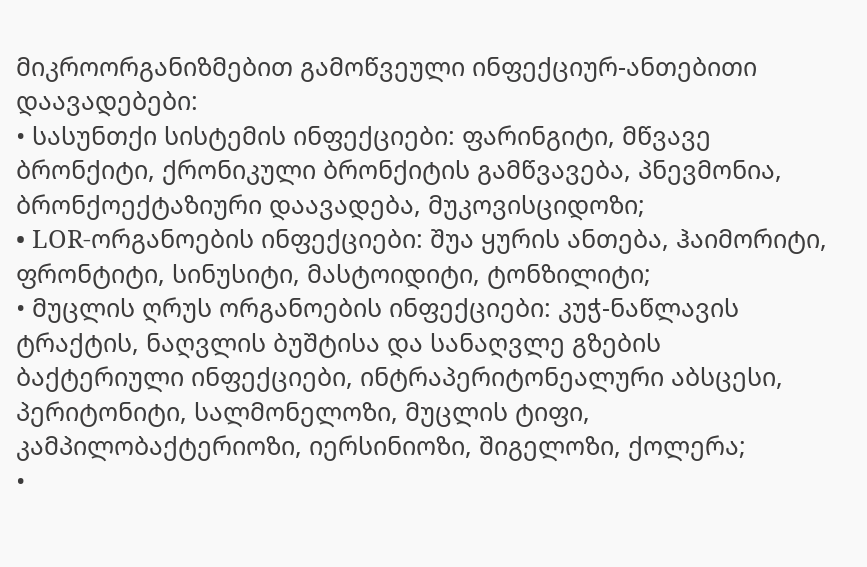მიკროორგანიზმებით გამოწვეული ინფექციურ-ანთებითი დაავადებები:
• სასუნთქი სისტემის ინფექციები: ფარინგიტი, მწვავე ბრონქიტი, ქრონიკული ბრონქიტის გამწვავება, პნევმონია, ბრონქოექტაზიური დაავადება, მუკოვისციდოზი;
• LOR-ორგანოების ინფექციები: შუა ყურის ანთება, ჰაიმორიტი, ფრონტიტი, სინუსიტი, მასტოიდიტი, ტონზილიტი;
• მუცლის ღრუს ორგანოების ინფექციები: კუჭ-ნაწლავის ტრაქტის, ნაღვლის ბუშტისა და სანაღვლე გზების ბაქტერიული ინფექციები, ინტრაპერიტონეალური აბსცესი, პერიტონიტი, სალმონელოზი, მუცლის ტიფი, კამპილობაქტერიოზი, იერსინიოზი, შიგელოზი, ქოლერა;
•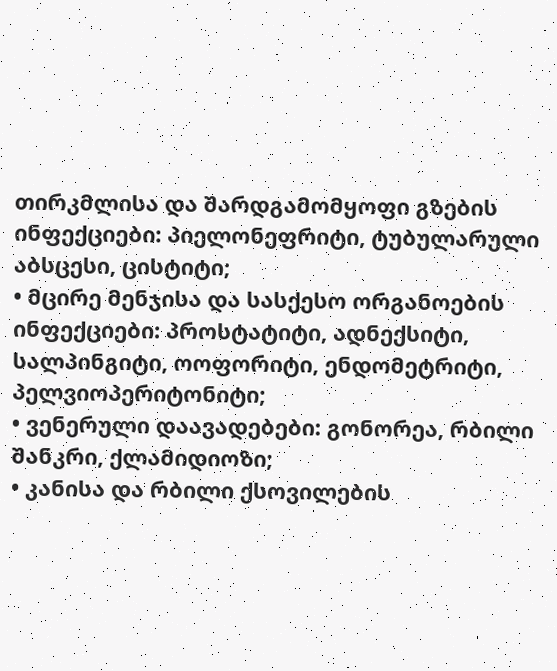თირკმლისა და შარდგამომყოფი გზების ინფექციები: პიელონეფრიტი, ტუბულარული აბსცესი, ცისტიტი;
• მცირე მენჯისა და სასქესო ორგანოების ინფექციები: პროსტატიტი, ადნექსიტი, სალპინგიტი, ოოფორიტი, ენდომეტრიტი, პელვიოპერიტონიტი;
• ვენერული დაავადებები: გონორეა, რბილი შანკრი, ქლამიდიოზი;
• კანისა და რბილი ქსოვილების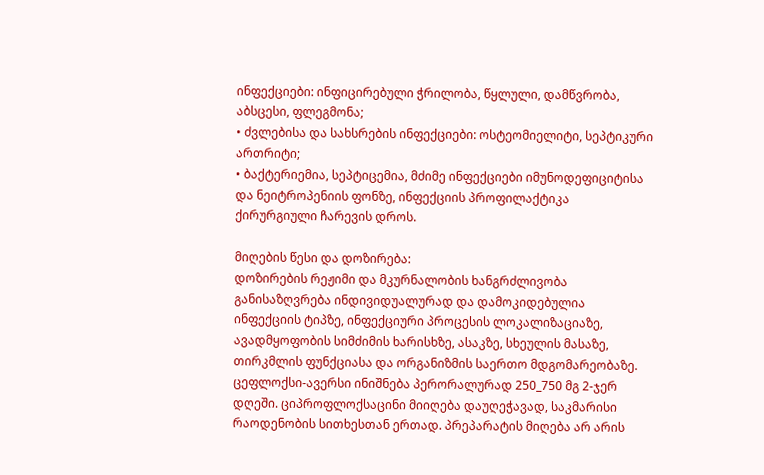ინფექციები: ინფიცირებული ჭრილობა, წყლული, დამწვრობა, აბსცესი, ფლეგმონა;
• ძვლებისა და სახსრების ინფექციები: ოსტეომიელიტი, სეპტიკური ართრიტი;
• ბაქტერიემია, სეპტიცემია, მძიმე ინფექციები იმუნოდეფიციტისა და ნეიტროპენიის ფონზე, ინფექციის პროფილაქტიკა ქირურგიული ჩარევის დროს.

მიღების წესი და დოზირება:
დოზირების რეჟიმი და მკურნალობის ხანგრძლივობა განისაზღვრება ინდივიდუალურად და დამოკიდებულია ინფექციის ტიპზე, ინფექციური პროცესის ლოკალიზაციაზე, ავადმყოფობის სიმძიმის ხარისხზე, ასაკზე, სხეულის მასაზე, თირკმლის ფუნქციასა და ორგანიზმის საერთო მდგომარეობაზე.
ცეფლოქსი-ავერსი ინიშნება პერორალურად 250_750 მგ 2-ჯერ დღეში. ციპროფლოქსაცინი მიიღება დაუღეჭავად, საკმარისი რაოდენობის სითხესთან ერთად. პრეპარატის მიღება არ არის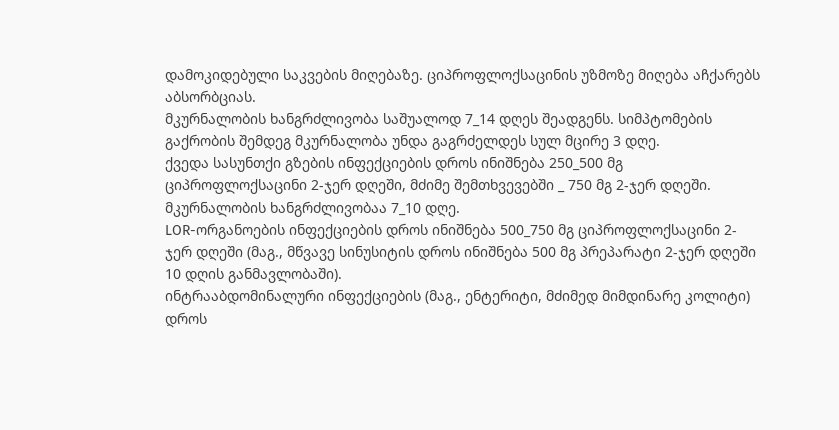დამოკიდებული საკვების მიღებაზე. ციპროფლოქსაცინის უზმოზე მიღება აჩქარებს აბსორბციას.
მკურნალობის ხანგრძლივობა საშუალოდ 7_14 დღეს შეადგენს. სიმპტომების გაქრობის შემდეგ მკურნალობა უნდა გაგრძელდეს სულ მცირე 3 დღე.
ქვედა სასუნთქი გზების ინფექციების დროს ინიშნება 250_500 მგ ციპროფლოქსაცინი 2-ჯერ დღეში, მძიმე შემთხვევებში _ 750 მგ 2-ჯერ დღეში. მკურნალობის ხანგრძლივობაა 7_10 დღე.
LOR-ორგანოების ინფექციების დროს ინიშნება 500_750 მგ ციპროფლოქსაცინი 2-ჯერ დღეში (მაგ., მწვავე სინუსიტის დროს ინიშნება 500 მგ პრეპარატი 2-ჯერ დღეში 10 დღის განმავლობაში).
ინტრააბდომინალური ინფექციების (მაგ., ენტერიტი, მძიმედ მიმდინარე კოლიტი) დროს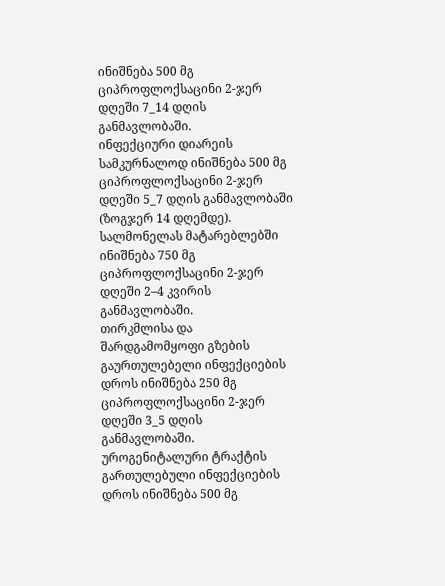ინიშნება 500 მგ ციპროფლოქსაცინი 2-ჯერ დღეში 7_14 დღის განმავლობაში.
ინფექციური დიარეის სამკურნალოდ ინიშნება 500 მგ ციპროფლოქსაცინი 2-ჯერ დღეში 5_7 დღის განმავლობაში (ზოგჯერ 14 დღემდე).
სალმონელას მატარებლებში ინიშნება 750 მგ ციპროფლოქსაცინი 2-ჯერ დღეში 2–4 კვირის განმავლობაში.
თირკმლისა და შარდგამომყოფი გზების გაურთულებელი ინფექციების დროს ინიშნება 250 მგ ციპროფლოქსაცინი 2-ჯერ დღეში 3_5 დღის განმავლობაში. უროგენიტალური ტრაქტის გართულებული ინფექციების დროს ინიშნება 500 მგ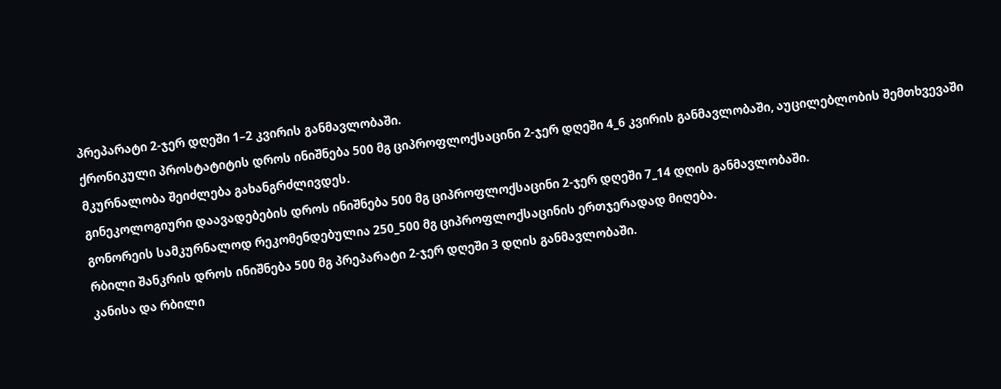პრეპარატი 2-ჯერ დღეში 1–2 კვირის განმავლობაში.
ქრონიკული პროსტატიტის დროს ინიშნება 500 მგ ციპროფლოქსაცინი 2-ჯერ დღეში 4_6 კვირის განმავლობაში, აუცილებლობის შემთხვევაში მკურნალობა შეიძლება გახანგრძლივდეს.
გინეკოლოგიური დაავადებების დროს ინიშნება 500 მგ ციპროფლოქსაცინი 2-ჯერ დღეში 7_14 დღის განმავლობაში.
გონორეის სამკურნალოდ რეკომენდებულია 250_500 მგ ციპროფლოქსაცინის ერთჯერადად მიღება.
რბილი შანკრის დროს ინიშნება 500 მგ პრეპარატი 2-ჯერ დღეში 3 დღის განმავლობაში.
კანისა და რბილი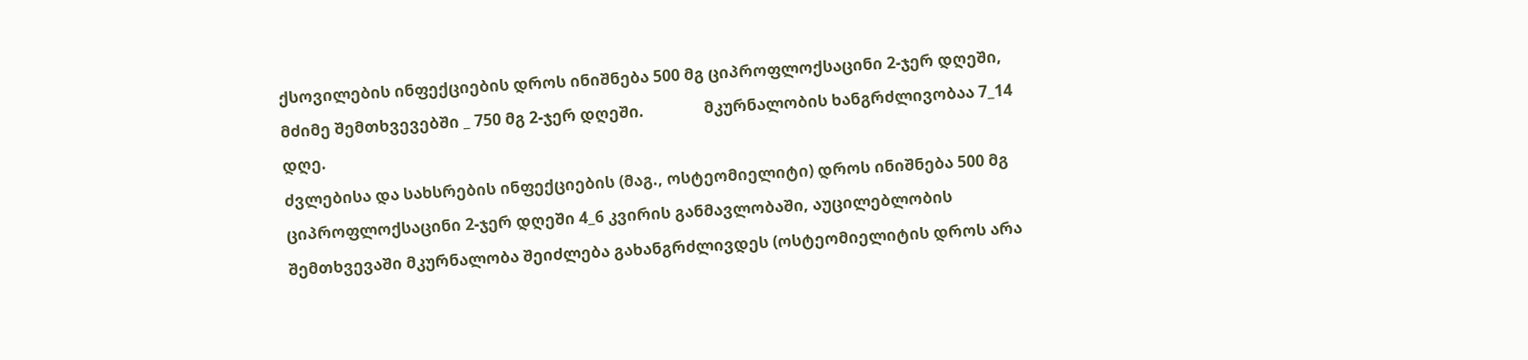ქსოვილების ინფექციების დროს ინიშნება 500 მგ ციპროფლოქსაცინი 2-ჯერ დღეში, მძიმე შემთხვევებში _ 750 მგ 2-ჯერ დღეში.               მკურნალობის ხანგრძლივობაა 7_14 დღე.
ძვლებისა და სახსრების ინფექციების (მაგ., ოსტეომიელიტი) დროს ინიშნება 500 მგ ციპროფლოქსაცინი 2-ჯერ დღეში 4_6 კვირის განმავლობაში, აუცილებლობის შემთხვევაში მკურნალობა შეიძლება გახანგრძლივდეს (ოსტეომიელიტის დროს არა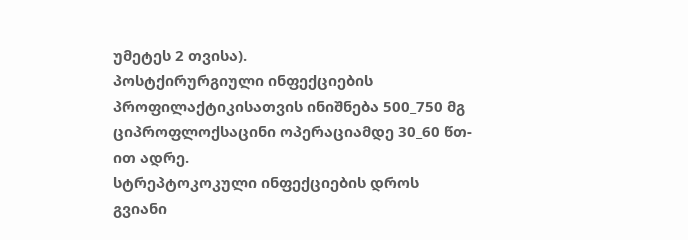უმეტეს 2 თვისა).
პოსტქირურგიული ინფექციების პროფილაქტიკისათვის ინიშნება 500_750 მგ ციპროფლოქსაცინი ოპერაციამდე 30_60 წთ-ით ადრე.
სტრეპტოკოკული ინფექციების დროს გვიანი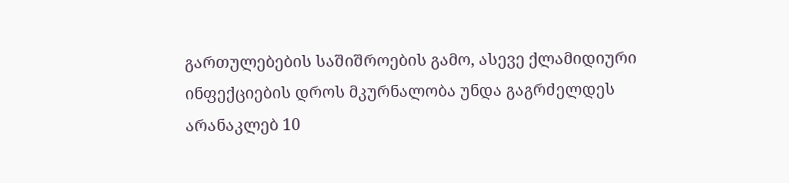გართულებების საშიშროების გამო, ასევე ქლამიდიური ინფექციების დროს მკურნალობა უნდა გაგრძელდეს არანაკლებ 10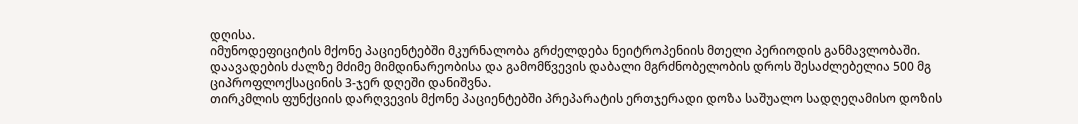დღისა.
იმუნოდეფიციტის მქონე პაციენტებში მკურნალობა გრძელდება ნეიტროპენიის მთელი პერიოდის განმავლობაში.
დაავადების ძალზე მძიმე მიმდინარეობისა და გამომწვევის დაბალი მგრძნობელობის დროს შესაძლებელია 500 მგ ციპროფლოქსაცინის 3-ჯერ დღეში დანიშვნა.
თირკმლის ფუნქციის დარღვევის მქონე პაციენტებში პრეპარატის ერთჯერადი დოზა საშუალო სადღეღამისო დოზის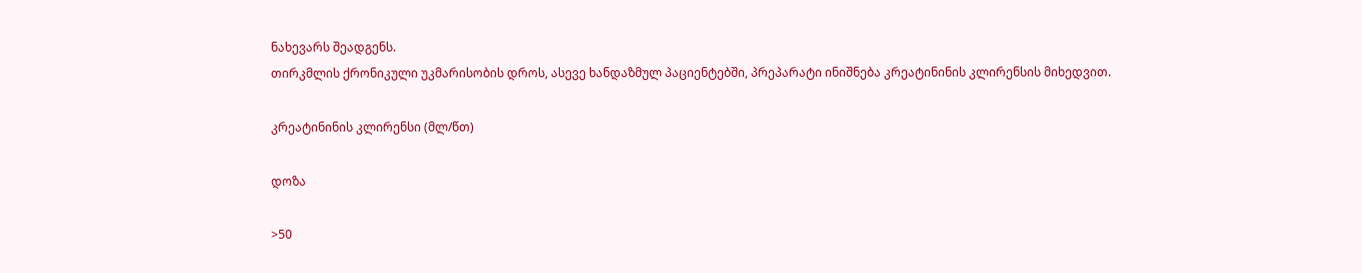ნახევარს შეადგენს.
თირკმლის ქრონიკული უკმარისობის დროს, ასევე ხანდაზმულ პაციენტებში, პრეპარატი ინიშნება კრეატინინის კლირენსის მიხედვით.

კრეატინინის კლირენსი (მლ/წთ)

დოზა

>50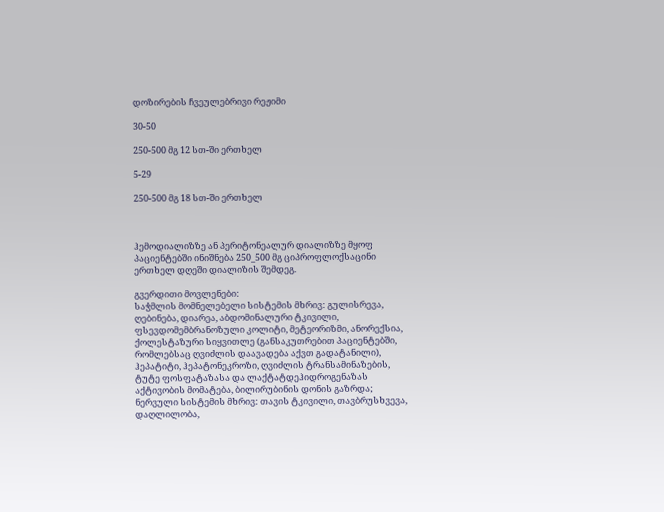დოზირების ჩვეულებრივი რეჟიმი

30-50

250-500 მგ 12 სთ-ში ერთხელ

5-29

250-500 მგ 18 სთ-ში ერთხელ



ჰემოდიალიზზე ან პერიტონეალურ დიალიზზე მყოფ პაციენტებში ინიშნება 250_500 მგ ციპროფლოქსაცინი ერთხელ დღეში დიალიზის შემდეგ.

გვერდითი მოვლენები:
საჭმლის მომნელებელი სისტემის მხრივ: გულისრევა, ღებინება, დიარეა, აბდომინალური ტკივილი, ფსევდომემბრანოზული კოლიტი, მეტეორიზმი, ანორექსია, ქოლესტაზური სიყვითლე (განსაკუთრებით პაციენტებში, რომლებსაც ღვიძლის დაავადება აქვთ გადატანილი), ჰეპატიტი, ჰეპატონეკროზი, ღვიძლის ტრანსამინაზების, ტუტე ფოსფატაზასა და ლაქტატდეჰიდროგენაზას აქტივობის მომატება, ბილირუბინის დონის გაზრდა;
ნერვული სისტემის მხრივ: თავის ტკივილი, თავბრუსხვევა, დაღლილობა,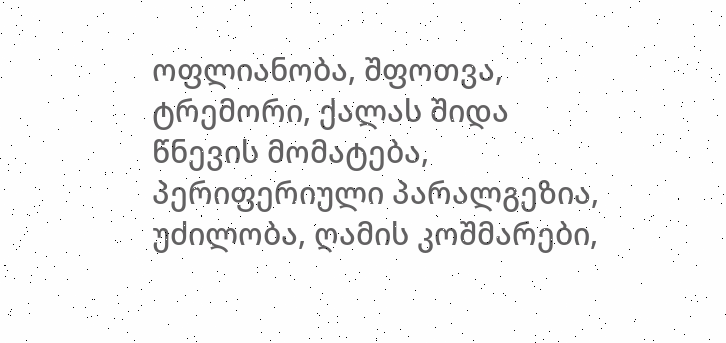ოფლიანობა, შფოთვა, ტრემორი, ქალას შიდა წნევის მომატება, პერიფერიული პარალგეზია, უძილობა, ღამის კოშმარები,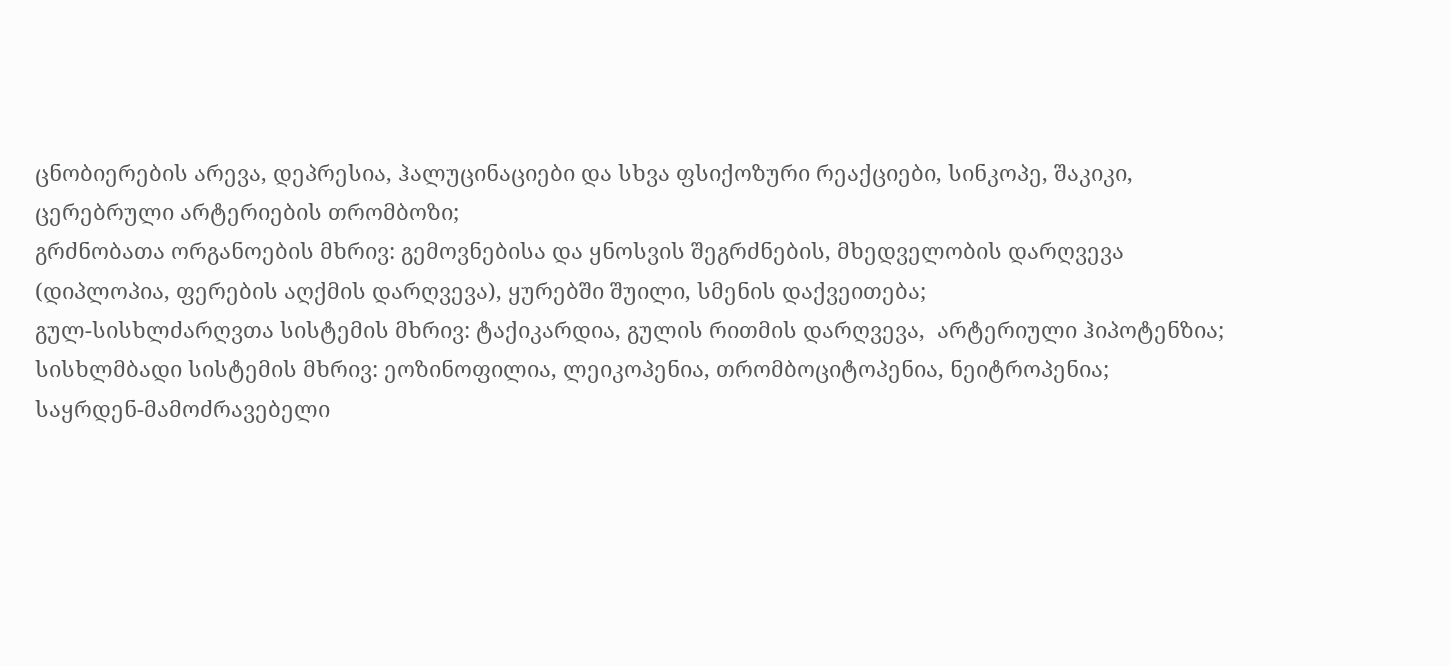ცნობიერების არევა, დეპრესია, ჰალუცინაციები და სხვა ფსიქოზური რეაქციები, სინკოპე, შაკიკი, ცერებრული არტერიების თრომბოზი;
გრძნობათა ორგანოების მხრივ: გემოვნებისა და ყნოსვის შეგრძნების, მხედველობის დარღვევა (დიპლოპია, ფერების აღქმის დარღვევა), ყურებში შუილი, სმენის დაქვეითება;
გულ-სისხლძარღვთა სისტემის მხრივ: ტაქიკარდია, გულის რითმის დარღვევა,  არტერიული ჰიპოტენზია;
სისხლმბადი სისტემის მხრივ: ეოზინოფილია, ლეიკოპენია, თრომბოციტოპენია, ნეიტროპენია;
საყრდენ-მამოძრავებელი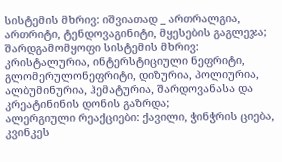სისტემის მხრივ: იშვიათად _ ართრალგია, ართრიტი, ტენდოვაგინიტი, მყესების გაგლეჯა;
შარდგამომყოფი სისტემის მხრივ: კრისტალურია, ინტერსტიციული ნეფრიტი, გლომერულონეფრიტი, დიზურია, პოლიურია, ალბუმინურია, ჰემატურია, შარდოვანასა და კრეატინინის დონის გაზრდა;
ალერგიული რეაქციები: ქავილი, ჭინჭრის ციება, კვინკეს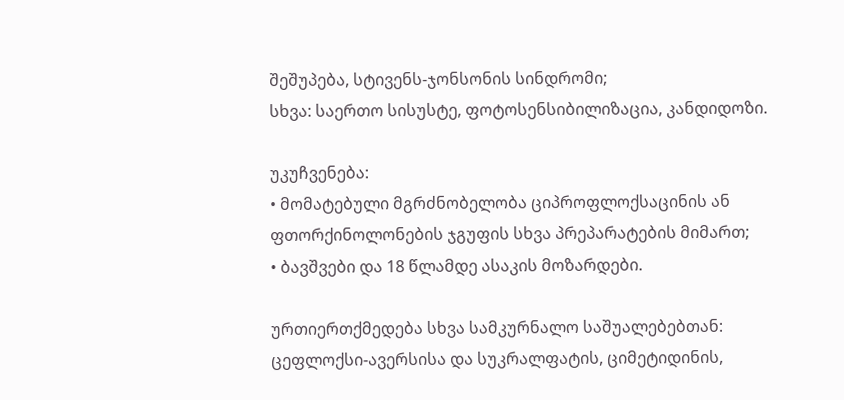შეშუპება, სტივენს-ჯონსონის სინდრომი;
სხვა: საერთო სისუსტე, ფოტოსენსიბილიზაცია, კანდიდოზი.

უკუჩვენება:
• მომატებული მგრძნობელობა ციპროფლოქსაცინის ან ფთორქინოლონების ჯგუფის სხვა პრეპარატების მიმართ;
• ბავშვები და 18 წლამდე ასაკის მოზარდები.

ურთიერთქმედება სხვა სამკურნალო საშუალებებთან:
ცეფლოქსი-ავერსისა და სუკრალფატის, ციმეტიდინის,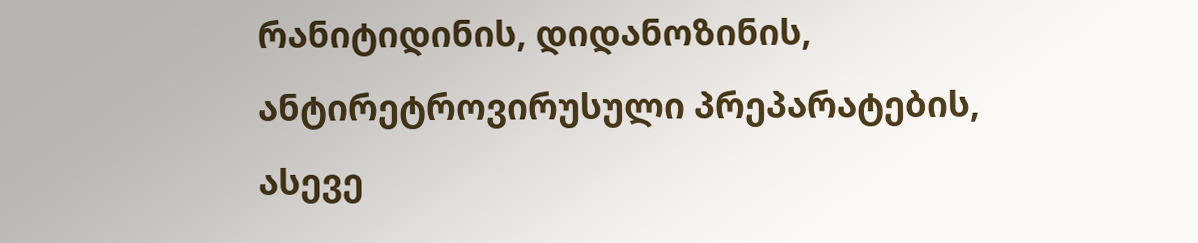რანიტიდინის, დიდანოზინის, ანტირეტროვირუსული პრეპარატების, ასევე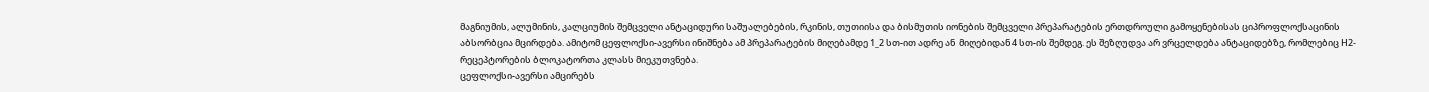მაგნიუმის, ალუმინის, კალციუმის შემცველი ანტაციდური საშუალებების, რკინის, თუთიისა და ბისმუთის იონების შემცველი პრეპარატების ერთდროული გამოყენებისას ციპროფლოქსაცინის აბსორბცია მცირდება. ამიტომ ცეფლოქსი-ავერსი ინიშნება ამ პრეპარატების მიღებამდე 1_2 სთ-ით ადრე ან  მიღებიდან 4 სთ-ის შემდეგ. ეს შეზღუდვა არ ვრცელდება ანტაციდებზე, რომლებიც Н2-რეცეპტორების ბლოკატორთა კლასს მიეკუთვნება.
ცეფლოქსი-ავერსი ამცირებს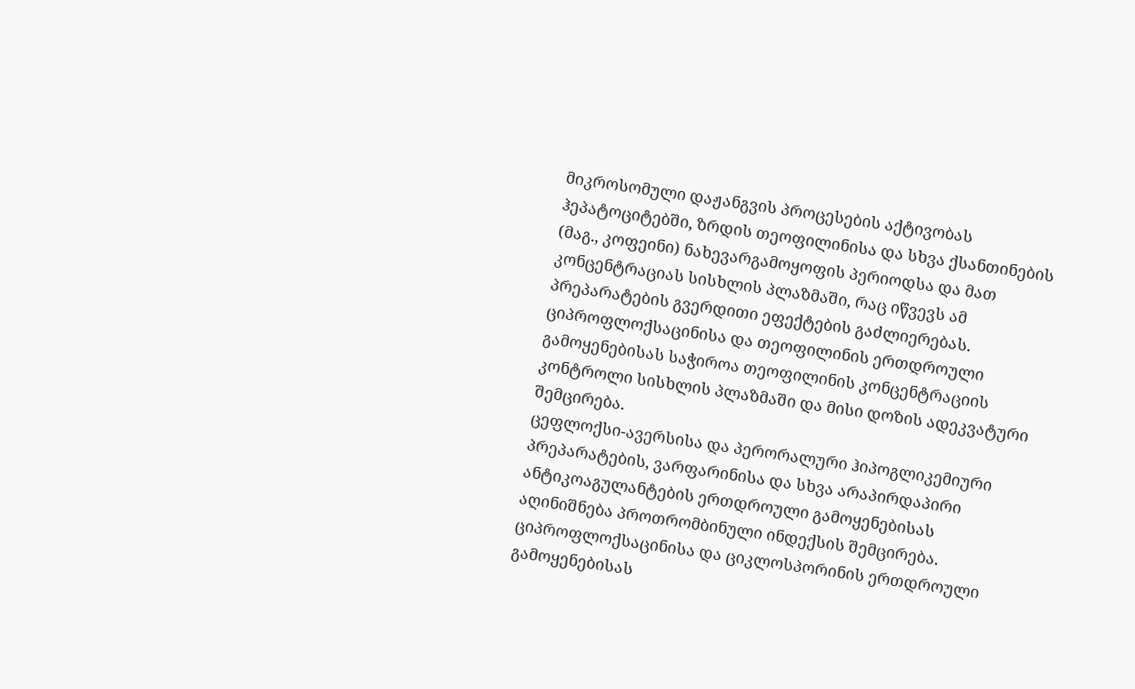მიკროსომული დაჟანგვის პროცესების აქტივობას ჰეპატოციტებში, ზრდის თეოფილინისა და სხვა ქსანთინების (მაგ., კოფეინი) ნახევარგამოყოფის პერიოდსა და მათ კონცენტრაციას სისხლის პლაზმაში, რაც იწვევს ამ პრეპარატების გვერდითი ეფექტების გაძლიერებას. ციპროფლოქსაცინისა და თეოფილინის ერთდროული გამოყენებისას საჭიროა თეოფილინის კონცენტრაციის კონტროლი სისხლის პლაზმაში და მისი დოზის ადეკვატური შემცირება.
ცეფლოქსი-ავერსისა და პერორალური ჰიპოგლიკემიური პრეპარატების, ვარფარინისა და სხვა არაპირდაპირი ანტიკოაგულანტების ერთდროული გამოყენებისას აღინიშნება პროთრომბინული ინდექსის შემცირება.
ციპროფლოქსაცინისა და ციკლოსპორინის ერთდროული გამოყენებისას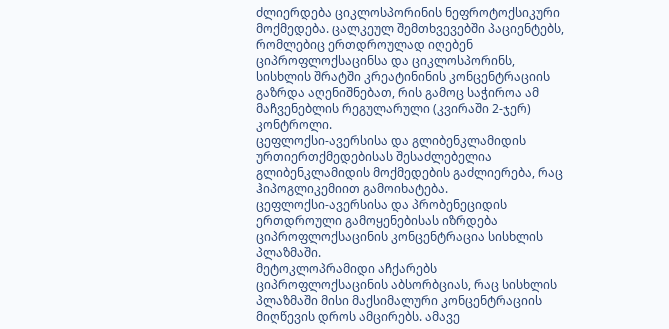ძლიერდება ციკლოსპორინის ნეფროტოქსიკური მოქმედება. ცალკეულ შემთხვევებში პაციენტებს, რომლებიც ერთდროულად იღებენ ციპროფლოქსაცინსა და ციკლოსპორინს, სისხლის შრატში კრეატინინის კონცენტრაციის გაზრდა აღენიშნებათ, რის გამოც საჭიროა ამ მაჩვენებლის რეგულარული (კვირაში 2-ჯერ) კონტროლი.
ცეფლოქსი-ავერსისა და გლიბენკლამიდის ურთიერთქმედებისას შესაძლებელია გლიბენკლამიდის მოქმედების გაძლიერება, რაც ჰიპოგლიკემიით გამოიხატება.
ცეფლოქსი-ავერსისა და პრობენეციდის ერთდროული გამოყენებისას იზრდება ციპროფლოქსაცინის კონცენტრაცია სისხლის პლაზმაში.
მეტოკლოპრამიდი აჩქარებს ციპროფლოქსაცინის აბსორბციას, რაც სისხლის პლაზმაში მისი მაქსიმალური კონცენტრაციის მიღწევის დროს ამცირებს. ამავე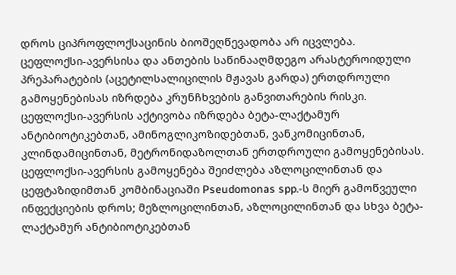დროს ციპროფლოქსაცინის ბიოშეღწევადობა არ იცვლება.
ცეფლოქსი-ავერსისა და ანთების საწინააღმდეგო არასტეროიდული პრეპარატების (აცეტილსალიცილის მჟავას გარდა) ერთდროული გამოყენებისას იზრდება კრუნჩხვების განვითარების რისკი.
ცეფლოქსი-ავერსის აქტივობა იზრდება ბეტა-ლაქტამურ ანტიბიოტიკებთან, ამინოგლიკოზიდებთან, ვანკომიცინთან, კლინდამიცინთან, მეტრონიდაზოლთან ერთდროული გამოყენებისას.
ცეფლოქსი-ავერსის გამოყენება შეიძლება აზლოცილინთან და ცეფტაზიდიმთან კომბინაციაში Pseudomonas spp.-ს მიერ გამოწვეული ინფექციების დროს; მეზლოცილინთან, აზლოცილინთან და სხვა ბეტა-ლაქტამურ ანტიბიოტიკებთან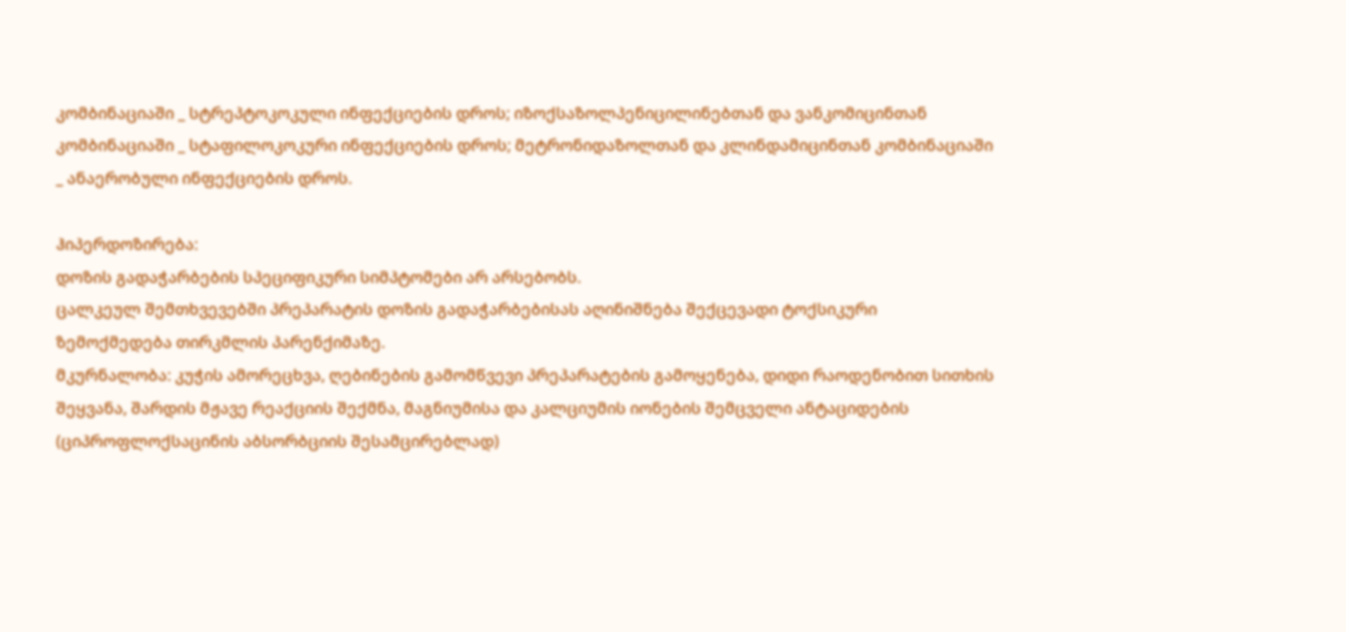კომბინაციაში _ სტრეპტოკოკული ინფექციების დროს; იზოქსაზოლპენიცილინებთან და ვანკომიცინთან კომბინაციაში _ სტაფილოკოკური ინფექციების დროს; მეტრონიდაზოლთან და კლინდამიცინთან კომბინაციაში _ ანაერობული ინფექციების დროს.

ჰიპერდოზირება:
დოზის გადაჭარბების სპეციფიკური სიმპტომები არ არსებობს.
ცალკეულ შემთხვევებში პრეპარატის დოზის გადაჭარბებისას აღინიშნება შექცევადი ტოქსიკური ზემოქმედება თირკმლის პარენქიმაზე.
მკურნალობა: კუჭის ამორეცხვა, ღებინების გამომწვევი პრეპარატების გამოყენება, დიდი რაოდენობით სითხის შეყვანა, შარდის მჟავე რეაქციის შექმნა, მაგნიუმისა და კალციუმის იონების შემცველი ანტაციდების (ციპროფლოქსაცინის აბსორბციის შესამცირებლად)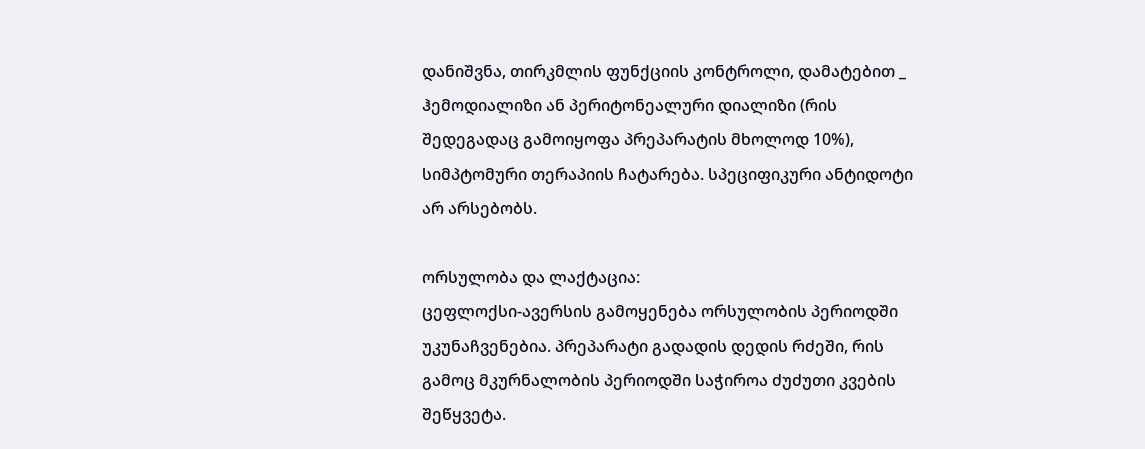დანიშვნა, თირკმლის ფუნქციის კონტროლი, დამატებით _ ჰემოდიალიზი ან პერიტონეალური დიალიზი (რის შედეგადაც გამოიყოფა პრეპარატის მხოლოდ 10%), სიმპტომური თერაპიის ჩატარება. სპეციფიკური ანტიდოტი არ არსებობს.

ორსულობა და ლაქტაცია:
ცეფლოქსი-ავერსის გამოყენება ორსულობის პერიოდში უკუნაჩვენებია. პრეპარატი გადადის დედის რძეში, რის გამოც მკურნალობის პერიოდში საჭიროა ძუძუთი კვების შეწყვეტა.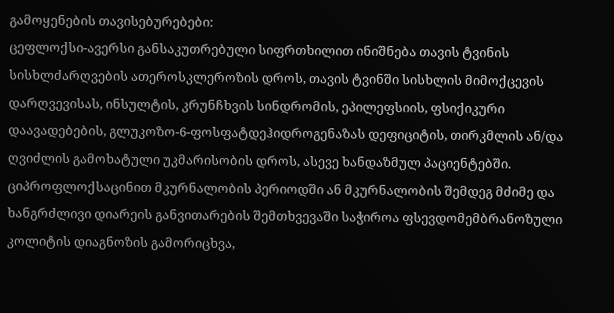გამოყენების თავისებურებები:
ცეფლოქსი-ავერსი განსაკუთრებული სიფრთხილით ინიშნება თავის ტვინის სისხლძარღვების ათეროსკლეროზის დროს, თავის ტვინში სისხლის მიმოქცევის დარღვევისას, ინსულტის, კრუნჩხვის სინდრომის, ეპილეფსიის, ფსიქიკური დაავადებების, გლუკოზო-6-ფოსფატდეჰიდროგენაზას დეფიციტის, თირკმლის ან/და ღვიძლის გამოხატული უკმარისობის დროს, ასევე ხანდაზმულ პაციენტებში.
ციპროფლოქსაცინით მკურნალობის პერიოდში ან მკურნალობის შემდეგ მძიმე და ხანგრძლივი დიარეის განვითარების შემთხვევაში საჭიროა ფსევდომემბრანოზული კოლიტის დიაგნოზის გამორიცხვა,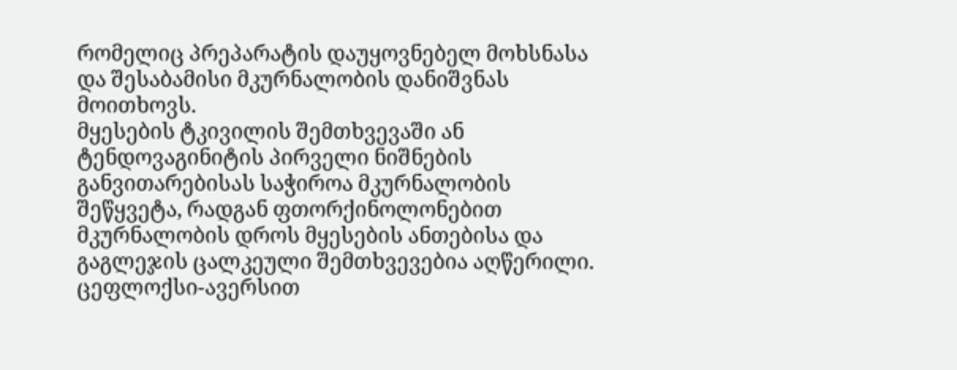რომელიც პრეპარატის დაუყოვნებელ მოხსნასა და შესაბამისი მკურნალობის დანიშვნას მოითხოვს.
მყესების ტკივილის შემთხვევაში ან ტენდოვაგინიტის პირველი ნიშნების განვითარებისას საჭიროა მკურნალობის შეწყვეტა, რადგან ფთორქინოლონებით მკურნალობის დროს მყესების ანთებისა და გაგლეჯის ცალკეული შემთხვევებია აღწერილი.
ცეფლოქსი-ავერსით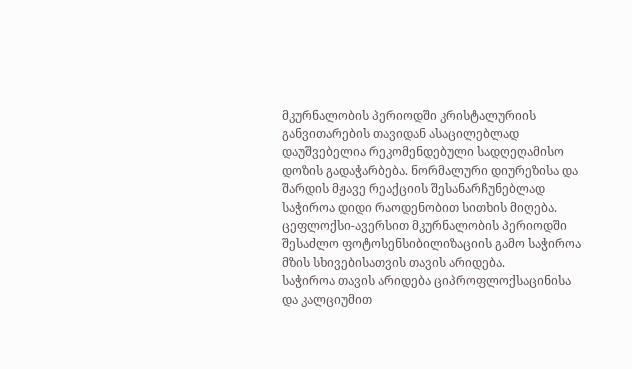მკურნალობის პერიოდში კრისტალურიის განვითარების თავიდან ასაცილებლად დაუშვებელია რეკომენდებული სადღეღამისო დოზის გადაჭარბება. ნორმალური დიურეზისა და შარდის მჟავე რეაქციის შესანარჩუნებლად საჭიროა დიდი რაოდენობით სითხის მიღება.
ცეფლოქსი-ავერსით მკურნალობის პერიოდში შესაძლო ფოტოსენსიბილიზაციის გამო საჭიროა მზის სხივებისათვის თავის არიდება.
საჭიროა თავის არიდება ციპროფლოქსაცინისა და კალციუმით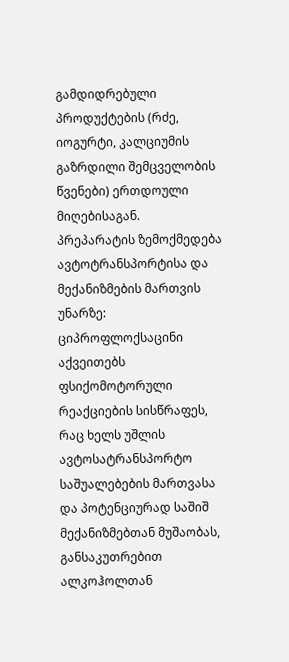გამდიდრებული პროდუქტების (რძე, იოგურტი, კალციუმის გაზრდილი შემცველობის წვენები) ერთდოული მიღებისაგან.
პრეპარატის ზემოქმედება ავტოტრანსპორტისა და მექანიზმების მართვის უნარზე: ციპროფლოქსაცინი აქვეითებს ფსიქომოტორული რეაქციების სისწრაფეს, რაც ხელს უშლის ავტოსატრანსპორტო საშუალებების მართვასა და პოტენციურად საშიშ მექანიზმებთან მუშაობას, განსაკუთრებით ალკოჰოლთან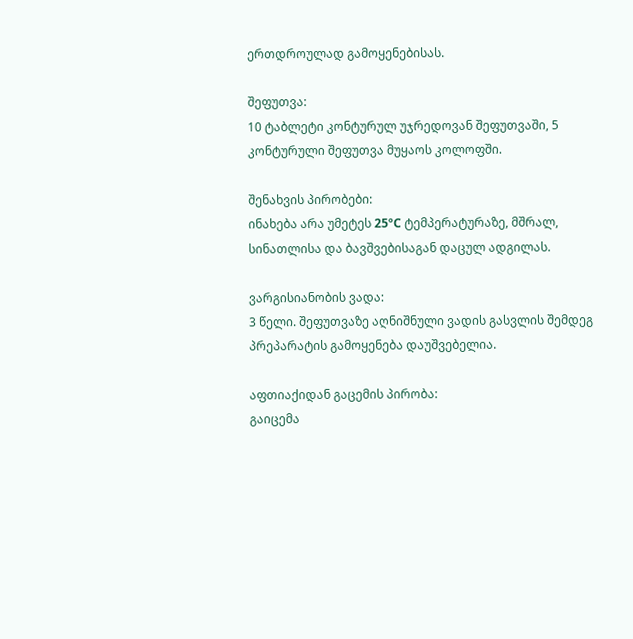ერთდროულად გამოყენებისას.

შეფუთვა:
10 ტაბლეტი კონტურულ უჯრედოვან შეფუთვაში, 5 კონტურული შეფუთვა მუყაოს კოლოფში.

შენახვის პირობები:
ინახება არა უმეტეს 25ºC ტემპერატურაზე, მშრალ, სინათლისა და ბავშვებისაგან დაცულ ადგილას.

ვარგისიანობის ვადა:
3 წელი. შეფუთვაზე აღნიშნული ვადის გასვლის შემდეგ პრეპარატის გამოყენება დაუშვებელია.

აფთიაქიდან გაცემის პირობა:
გაიცემა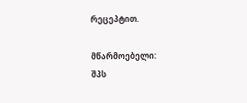რეცეპტით.

მწარმოებელი:
შპს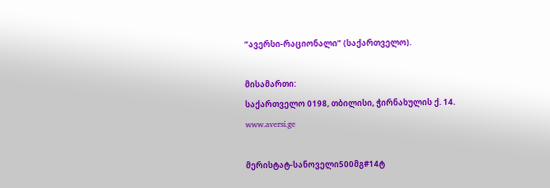“ავერსი-რაციონალი” (საქართველო).

მისამართი:
საქართველო 0198, თბილისი, ჭირნახულის ქ. 14.
www.aversi.ge

მერისტატ-სანოველი500მგ#14ტ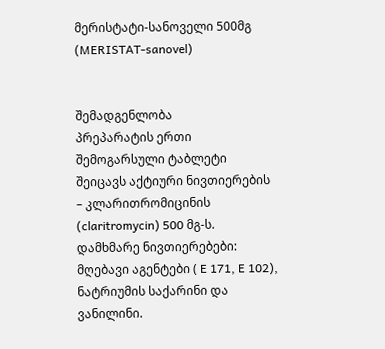მერისტატი-სანოველი 500მგ
(MERISTAT-sanovel)


შემადგენლობა
პრეპარატის ერთი შემოგარსული ტაბლეტი შეიცავს აქტიური ნივთიერების – კლარითრომიცინის (claritromycin) 500 მგ-ს. დამხმარე ნივთიერებები: მღებავი აგენტები ( E 171, E 102), ნატრიუმის საქარინი და ვანილინი.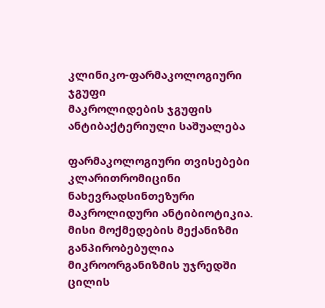კლინიკო-ფარმაკოლოგიური ჯგუფი
მაკროლიდების ჯგუფის ანტიბაქტერიული საშუალება

ფარმაკოლოგიური თვისებები
კლარითრომიცინი ნახევრადსინთეზური მაკროლიდური ანტიბიოტიკია. მისი მოქმედების მექანიზმი განპირობებულია მიკროორგანიზმის უჯრედში ცილის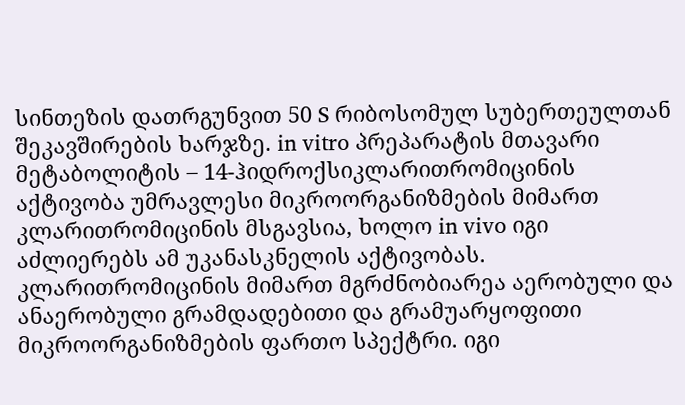სინთეზის დათრგუნვით 50 S რიბოსომულ სუბერთეულთან შეკავშირების ხარჯზე. in vitro პრეპარატის მთავარი მეტაბოლიტის – 14-ჰიდროქსიკლარითრომიცინის აქტივობა უმრავლესი მიკროორგანიზმების მიმართ კლარითრომიცინის მსგავსია, ხოლო in vivo იგი აძლიერებს ამ უკანასკნელის აქტივობას.
კლარითრომიცინის მიმართ მგრძნობიარეა აერობული და ანაერობული გრამდადებითი და გრამუარყოფითი მიკროორგანიზმების ფართო სპექტრი. იგი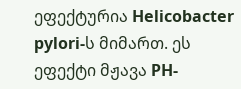ეფექტურია Helicobacter pylori-ს მიმართ. ეს ეფექტი მჟავა PH-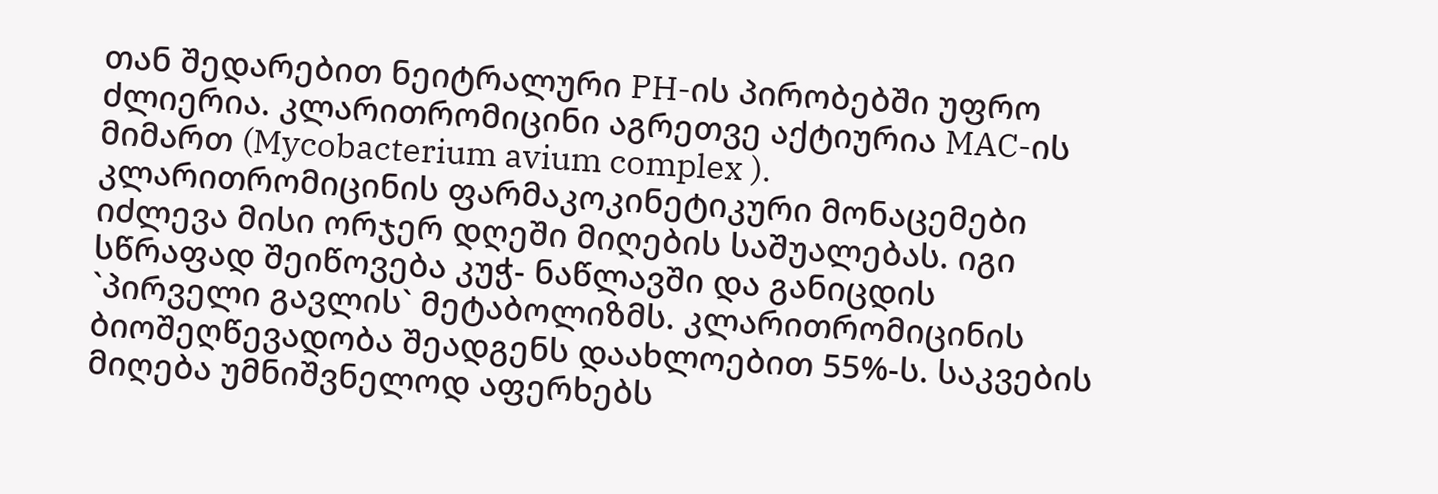თან შედარებით ნეიტრალური PH-ის პირობებში უფრო ძლიერია. კლარითრომიცინი აგრეთვე აქტიურია MAC-ის მიმართ (Mycobacterium avium complex ).
კლარითრომიცინის ფარმაკოკინეტიკური მონაცემები იძლევა მისი ორჯერ დღეში მიღების საშუალებას. იგი სწრაფად შეიწოვება კუჭ- ნაწლავში და განიცდის `პირველი გავლის` მეტაბოლიზმს. კლარითრომიცინის ბიოშეღწევადობა შეადგენს დაახლოებით 55%-ს. საკვების მიღება უმნიშვნელოდ აფერხებს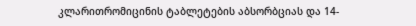კლარითრომიცინის ტაბლეტების აბსორბციას და 14-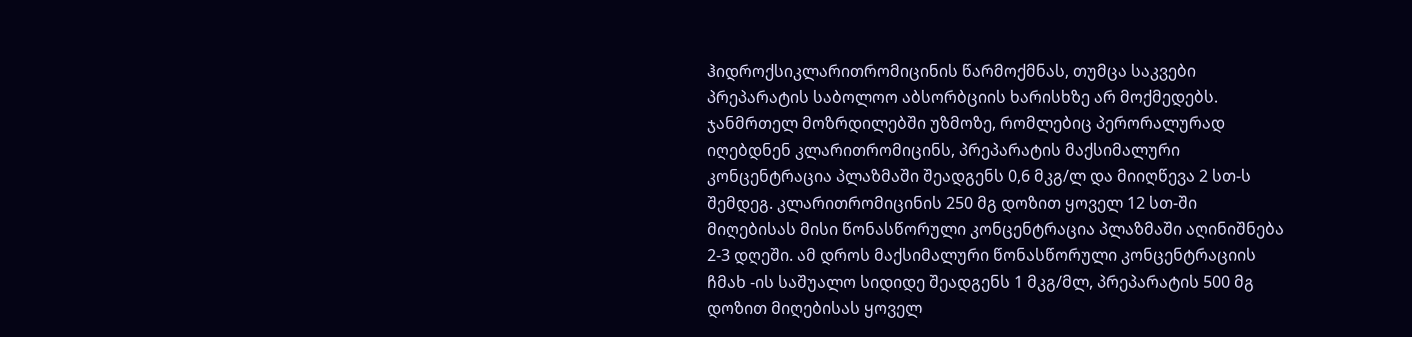ჰიდროქსიკლარითრომიცინის წარმოქმნას, თუმცა საკვები პრეპარატის საბოლოო აბსორბციის ხარისხზე არ მოქმედებს. ჯანმრთელ მოზრდილებში უზმოზე, რომლებიც პერორალურად იღებდნენ კლარითრომიცინს, პრეპარატის მაქსიმალური კონცენტრაცია პლაზმაში შეადგენს 0,6 მკგ/ლ და მიიღწევა 2 სთ-ს შემდეგ. კლარითრომიცინის 250 მგ დოზით ყოველ 12 სთ-ში მიღებისას მისი წონასწორული კონცენტრაცია პლაზმაში აღინიშნება 2-3 დღეში. ამ დროს მაქსიმალური წონასწორული კონცენტრაციის ჩმახ -ის საშუალო სიდიდე შეადგენს 1 მკგ/მლ, პრეპარატის 500 მგ დოზით მიღებისას ყოველ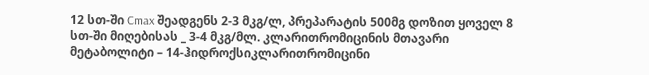12 სთ-ში Cmax შეადგენს 2-3 მკგ/ლ, პრეპარატის 500მგ დოზით ყოველ 8 სთ-ში მიღებისას _ 3-4 მკგ/მლ. კლარითრომიცინის მთავარი მეტაბოლიტი – 14-ჰიდროქსიკლარითრომიცინი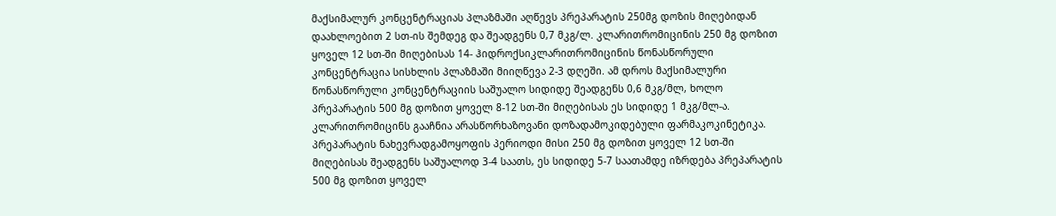მაქსიმალურ კონცენტრაციას პლაზმაში აღწევს პრეპარატის 250მგ დოზის მიღებიდან დაახლოებით 2 სთ-ის შემდეგ და შეადგენს 0,7 მკგ/ლ. კლარითრომიცინის 250 მგ დოზით ყოველ 12 სთ-ში მიღებისას 14- ჰიდროქსიკლარითრომიცინის წონასწორული კონცენტრაცია სისხლის პლაზმაში მიიღწევა 2-3 დღეში. ამ დროს მაქსიმალური წონასწორული კონცენტრაციის საშუალო სიდიდე შეადგენს 0,6 მკგ/მლ, ხოლო პრეპარატის 500 მგ დოზით ყოველ 8-12 სთ-ში მიღებისას ეს სიდიდე 1 მკგ/მლ-ა. კლარითრომიცინს გააჩნია არასწორხაზოვანი დოზადამოკიდებული ფარმაკოკინეტიკა.
პრეპარატის ნახევრადგამოყოფის პერიოდი მისი 250 მგ დოზით ყოველ 12 სთ-ში მიღებისას შეადგენს საშუალოდ 3-4 საათს, ეს სიდიდე 5-7 საათამდე იზრდება პრეპარატის 500 მგ დოზით ყოველ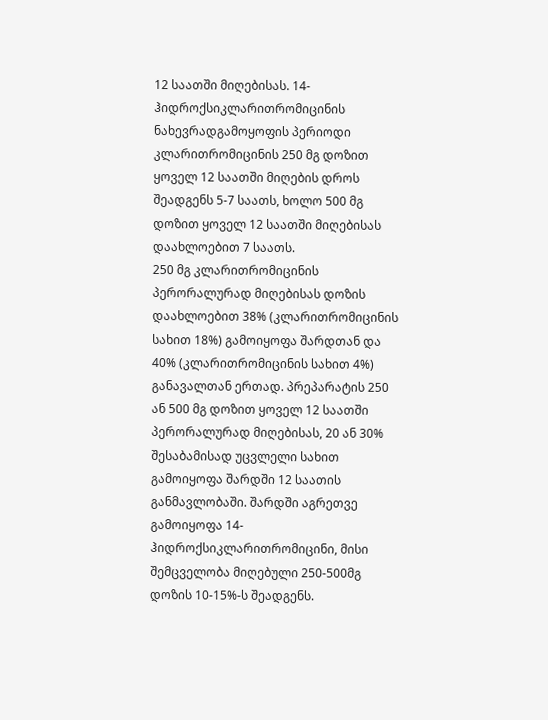12 საათში მიღებისას. 14-ჰიდროქსიკლარითრომიცინის ნახევრადგამოყოფის პერიოდი კლარითრომიცინის 250 მგ დოზით ყოველ 12 საათში მიღების დროს შეადგენს 5-7 საათს, ხოლო 500 მგ დოზით ყოველ 12 საათში მიღებისას დაახლოებით 7 საათს.
250 მგ კლარითრომიცინის პერორალურად მიღებისას დოზის დაახლოებით 38% (კლარითრომიცინის სახით 18%) გამოიყოფა შარდთან და 40% (კლარითრომიცინის სახით 4%) განავალთან ერთად. პრეპარატის 250 ან 500 მგ დოზით ყოველ 12 საათში პერორალურად მიღებისას, 20 ან 30% შესაბამისად უცვლელი სახით გამოიყოფა შარდში 12 საათის განმავლობაში. შარდში აგრეთვე გამოიყოფა 14-ჰიდროქსიკლარითრომიცინი, მისი შემცველობა მიღებული 250-500მგ დოზის 10-15%-ს შეადგენს.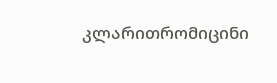კლარითრომიცინი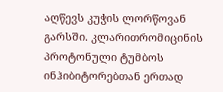აღწევს კუჭის ლორწოვან გარსში. კლარითრომიცინის პროტონული ტუმბოს ინჰიბიტორებთან ერთად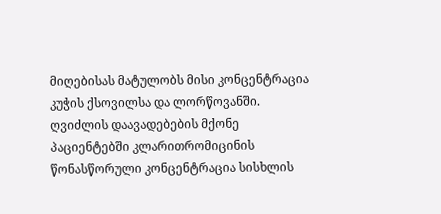მიღებისას მატულობს მისი კონცენტრაცია კუჭის ქსოვილსა და ლორწოვანში.
ღვიძლის დაავადებების მქონე პაციენტებში კლარითრომიცინის წონასწორული კონცენტრაცია სისხლის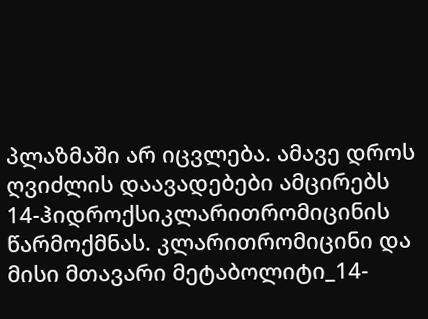პლაზმაში არ იცვლება. ამავე დროს ღვიძლის დაავადებები ამცირებს 14-ჰიდროქსიკლარითრომიცინის წარმოქმნას. კლარითრომიცინი და მისი მთავარი მეტაბოლიტი_14-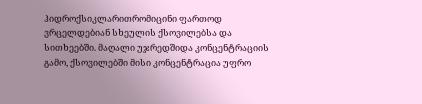ჰიდროქსიკლარითრომიცინი ფართოდ ვრცელდებიან სხეულის ქსოვილებსა და სითხეებში. მაღალი უჯრედშიდა კონცენტრაციის გამო, ქსოვილებში მისი კონცენტრაცია უფრო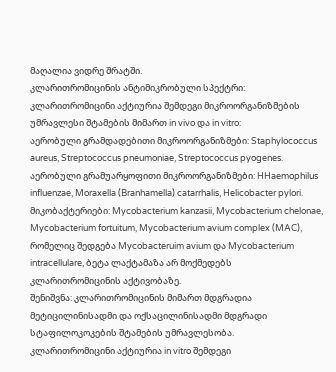მაღალია ვიდრე შრატში.
კლარითრომიცინის ანტიმიკრობული სპექტრი:
კლარითრომიცინი აქტიურია შემდეგი მიკროორგანიზმების უმრავლესი შტამების მიმართ in vivo და in vitro:
აერობული გრამდადებითი მიკროორგანიზმები: Staphylococcus aureus, Streptococcus pneumoniae, Streptococcus pyogenes.
აერობული გრამუარყოფითი მიკროორგანიზმები: HHaemophilus influenzae, Moraxella (Branhamella) catarrhalis, Helicobacter pylori.
მიკობაქტერიები: Mycobacterium kanzasii, Mycobacterium chelonae, Mycobacterium fortuitum, Mycobacterium avium complex (MAC), რომელიც შედგება Mycobacteruim avium და Mycobacterium intracellulare, ბეტა ლაქტამაზა არ მოქმედებს კლარითრომიცინის აქტივობაზე.
შენიშვნა: კლარითრომიცინის მიმართ მდგრადია მეტიცილინისადმი და ოქსაცილინისადმი მდგრადი სტაფილოკოკების შტამების უმრავლესობა.
კლარითრომიცინი აქტიურია in vitro შემდეგი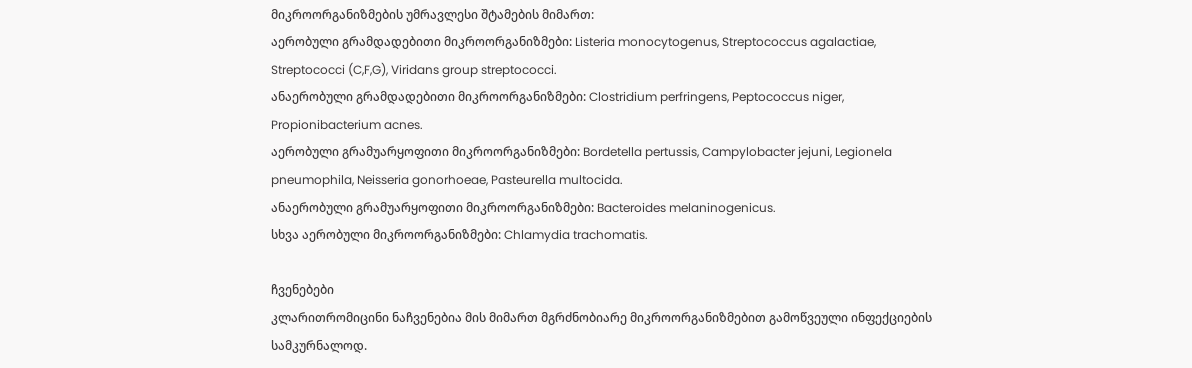მიკროორგანიზმების უმრავლესი შტამების მიმართ:
აერობული გრამდადებითი მიკროორგანიზმები: Listeria monocytogenus, Streptococcus agalactiae, Streptococci (C,F,G), Viridans group streptococci.
ანაერობული გრამდადებითი მიკროორგანიზმები: Clostridium perfringens, Peptococcus niger, Propionibacterium acnes.
აერობული გრამუარყოფითი მიკროორგანიზმები: Bordetella pertussis, Campylobacter jejuni, Legionela pneumophila, Neisseria gonorhoeae, Pasteurella multocida.
ანაერობული გრამუარყოფითი მიკროორგანიზმები: Bacteroides melaninogenicus.
სხვა აერობული მიკროორგანიზმები: Chlamydia trachomatis.

ჩვენებები
კლარითრომიცინი ნაჩვენებია მის მიმართ მგრძნობიარე მიკროორგანიზმებით გამოწვეული ინფექციების სამკურნალოდ.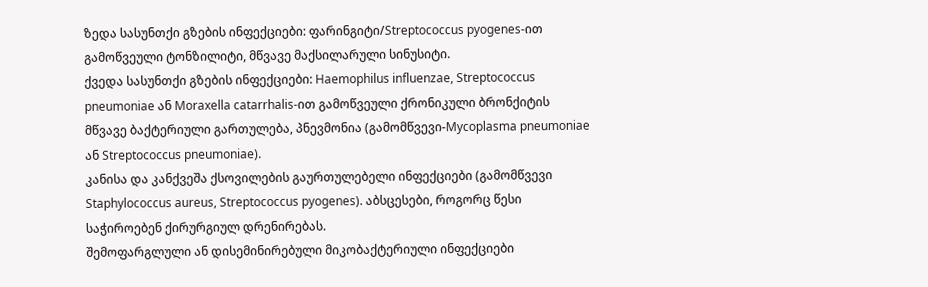ზედა სასუნთქი გზების ინფექციები: ფარინგიტი/Streptococcus pyogenes-ით გამოწვეული ტონზილიტი, მწვავე მაქსილარული სინუსიტი.
ქვედა სასუნთქი გზების ინფექციები: Haemophilus influenzae, Streptococcus pneumoniae ან Moraxella catarrhalis-ით გამოწვეული ქრონიკული ბრონქიტის მწვავე ბაქტერიული გართულება, პნევმონია (გამომწვევი-Mycoplasma pneumoniae ან Streptococcus pneumoniae).
კანისა და კანქვეშა ქსოვილების გაურთულებელი ინფექციები (გამომწვევი Staphylococcus aureus, Streptococcus pyogenes). აბსცესები, როგორც წესი საჭიროებენ ქირურგიულ დრენირებას.
შემოფარგლული ან დისემინირებული მიკობაქტერიული ინფექციები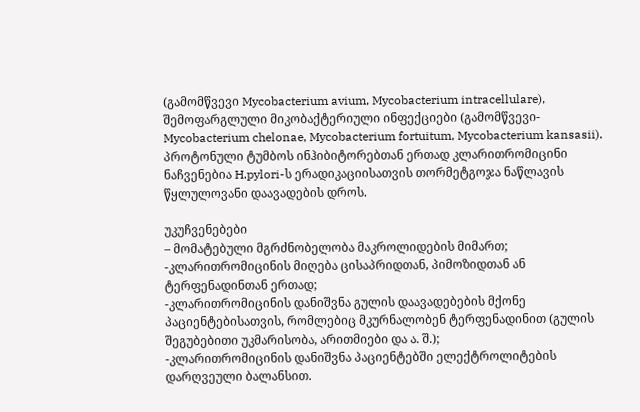(გამომწვევი Mycobacterium avium, Mycobacterium intracellulare), შემოფარგლული მიკობაქტერიული ინფექციები (გამომწვევი- Mycobacterium chelonae, Mycobacterium fortuitum, Mycobacterium kansasii).
პროტონული ტუმბოს ინჰიბიტორებთან ერთად კლარითრომიცინი ნაჩვენებია H.pylori-ს ერადიკაციისათვის თორმეტგოჯა ნაწლავის წყლულოვანი დაავადების დროს.

უკუჩვენებები
– მომატებული მგრძნობელობა მაკროლიდების მიმართ;
-კლარითრომიცინის მიღება ცისაპრიდთან, პიმოზიდთან ან ტერფენადინთან ერთად;
-კლარითრომიცინის დანიშვნა გულის დაავადებების მქონე პაციენტებისათვის, რომლებიც მკურნალობენ ტერფენადინით (გულის შეგუბებითი უკმარისობა, არითმიები და ა. შ.);
-კლარითრომიცინის დანიშვნა პაციენტებში ელექტროლიტების დარღვეული ბალანსით.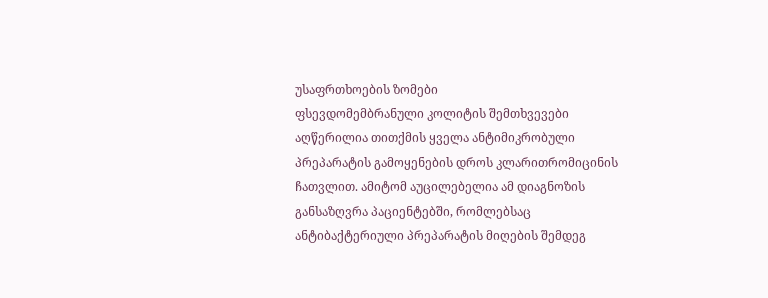უსაფრთხოების ზომები
ფსევდომემბრანული კოლიტის შემთხვევები აღწერილია თითქმის ყველა ანტიმიკრობული პრეპარატის გამოყენების დროს კლარითრომიცინის ჩათვლით. ამიტომ აუცილებელია ამ დიაგნოზის განსაზღვრა პაციენტებში, რომლებსაც ანტიბაქტერიული პრეპარატის მიღების შემდეგ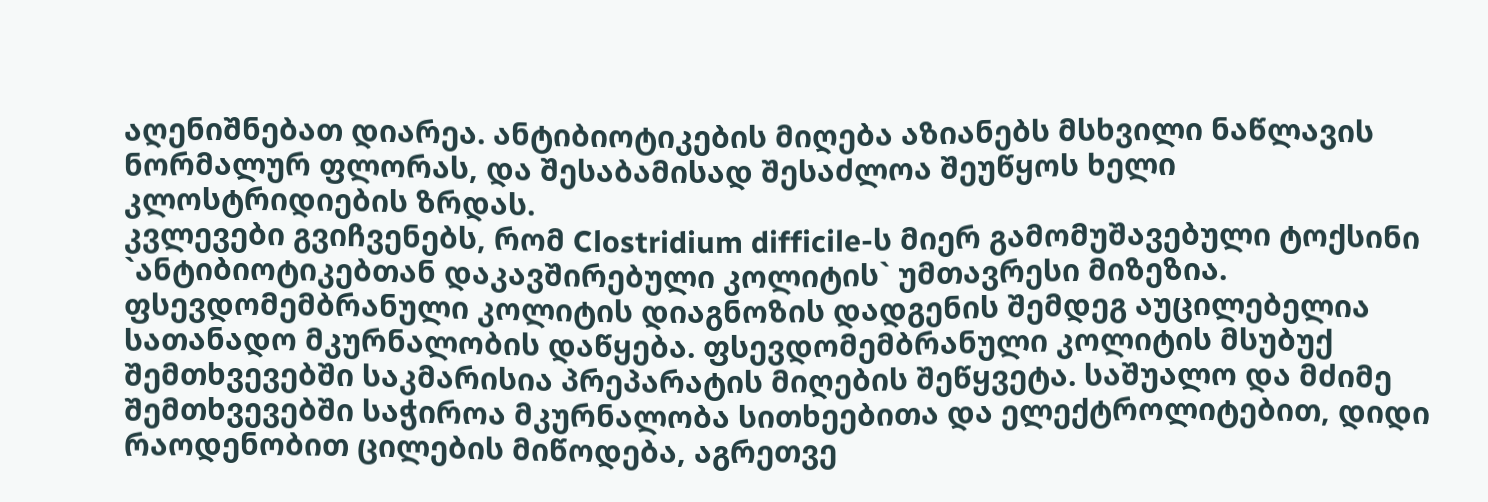აღენიშნებათ დიარეა. ანტიბიოტიკების მიღება აზიანებს მსხვილი ნაწლავის ნორმალურ ფლორას, და შესაბამისად შესაძლოა შეუწყოს ხელი კლოსტრიდიების ზრდას.
კვლევები გვიჩვენებს, რომ Clostridium difficile-ს მიერ გამომუშავებული ტოქსინი `ანტიბიოტიკებთან დაკავშირებული კოლიტის` უმთავრესი მიზეზია.
ფსევდომემბრანული კოლიტის დიაგნოზის დადგენის შემდეგ აუცილებელია სათანადო მკურნალობის დაწყება. ფსევდომემბრანული კოლიტის მსუბუქ შემთხვევებში საკმარისია პრეპარატის მიღების შეწყვეტა. საშუალო და მძიმე შემთხვევებში საჭიროა მკურნალობა სითხეებითა და ელექტროლიტებით, დიდი რაოდენობით ცილების მიწოდება, აგრეთვე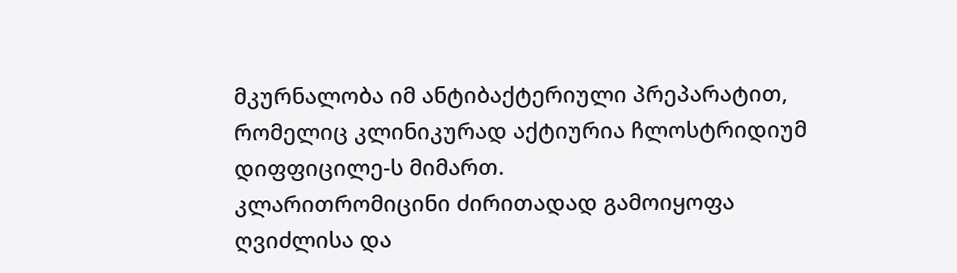მკურნალობა იმ ანტიბაქტერიული პრეპარატით, რომელიც კლინიკურად აქტიურია ჩლოსტრიდიუმ დიფფიცილე-ს მიმართ.
კლარითრომიცინი ძირითადად გამოიყოფა ღვიძლისა და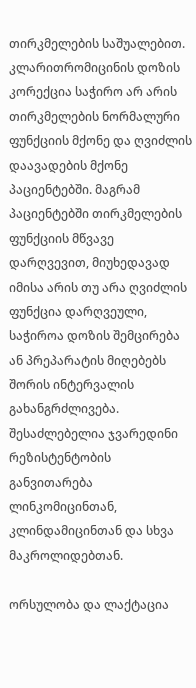თირკმელების საშუალებით. კლარითრომიცინის დოზის კორექცია საჭირო არ არის თირკმელების ნორმალური ფუნქციის მქონე და ღვიძლის დაავადების მქონე პაციენტებში. მაგრამ პაციენტებში თირკმელების ფუნქციის მწვავე დარღვევით, მიუხედავად იმისა არის თუ არა ღვიძლის ფუნქცია დარღვეული, საჭიროა დოზის შემცირება ან პრეპარატის მიღებებს შორის ინტერვალის გახანგრძლივება.
შესაძლებელია ჯვარედინი რეზისტენტობის განვითარება ლინკომიცინთან, კლინდამიცინთან და სხვა მაკროლიდებთან.

ორსულობა და ლაქტაცია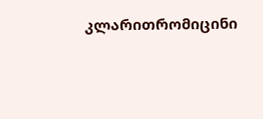კლარითრომიცინი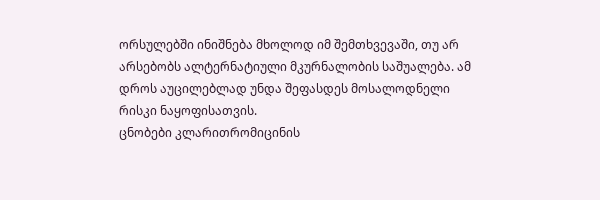ორსულებში ინიშნება მხოლოდ იმ შემთხვევაში, თუ არ არსებობს ალტერნატიული მკურნალობის საშუალება. ამ დროს აუცილებლად უნდა შეფასდეს მოსალოდნელი რისკი ნაყოფისათვის.
ცნობები კლარითრომიცინის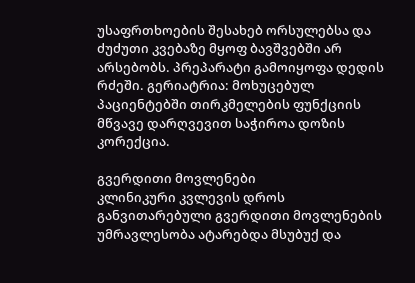უსაფრთხოების შესახებ ორსულებსა და ძუძუთი კვებაზე მყოფ ბავშვებში არ არსებობს. პრეპარატი გამოიყოფა დედის რძეში. გერიატრია: მოხუცებულ პაციენტებში თირკმელების ფუნქციის მწვავე დარღვევით საჭიროა დოზის კორექცია.

გვერდითი მოვლენები
კლინიკური კვლევის დროს განვითარებული გვერდითი მოვლენების უმრავლესობა ატარებდა მსუბუქ და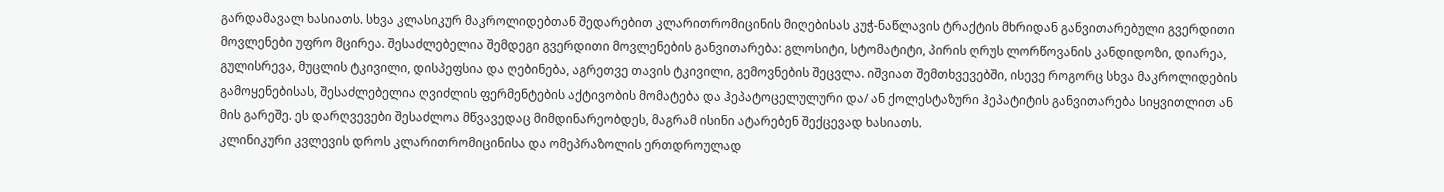გარდამავალ ხასიათს. სხვა კლასიკურ მაკროლიდებთან შედარებით კლარითრომიცინის მიღებისას კუჭ-ნაწლავის ტრაქტის მხრიდან განვითარებული გვერდითი მოვლენები უფრო მცირეა. შესაძლებელია შემდეგი გვერდითი მოვლენების განვითარება: გლოსიტი, სტომატიტი, პირის ღრუს ლორწოვანის კანდიდოზი, დიარეა, გულისრევა, მუცლის ტკივილი, დისპეფსია და ღებინება, აგრეთვე თავის ტკივილი, გემოვნების შეცვლა. იშვიათ შემთხვევებში, ისევე როგორც სხვა მაკროლიდების გამოყენებისას, შესაძლებელია ღვიძლის ფერმენტების აქტივობის მომატება და ჰეპატოცელულური და/ ან ქოლესტაზური ჰეპატიტის განვითარება სიყვითლით ან მის გარეშე. ეს დარღვევები შესაძლოა მწვავედაც მიმდინარეობდეს, მაგრამ ისინი ატარებენ შექცევად ხასიათს.
კლინიკური კვლევის დროს კლარითრომიცინისა და ომეპრაზოლის ერთდროულად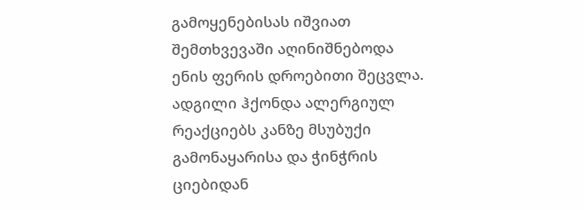გამოყენებისას იშვიათ შემთხვევაში აღინიშნებოდა ენის ფერის დროებითი შეცვლა.
ადგილი ჰქონდა ალერგიულ რეაქციებს კანზე მსუბუქი გამონაყარისა და ჭინჭრის ციებიდან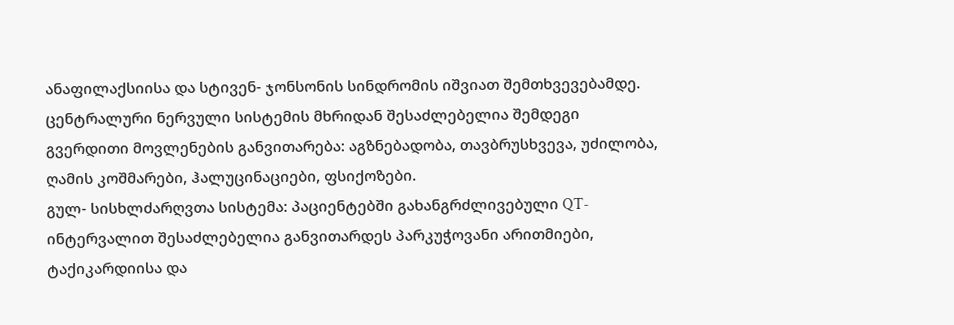ანაფილაქსიისა და სტივენ- ჯონსონის სინდრომის იშვიათ შემთხვევებამდე.
ცენტრალური ნერვული სისტემის მხრიდან შესაძლებელია შემდეგი გვერდითი მოვლენების განვითარება: აგზნებადობა, თავბრუსხვევა, უძილობა, ღამის კოშმარები, ჰალუცინაციები, ფსიქოზები.
გულ- სისხლძარღვთა სისტემა: პაციენტებში გახანგრძლივებული QT-ინტერვალით შესაძლებელია განვითარდეს პარკუჭოვანი არითმიები, ტაქიკარდიისა და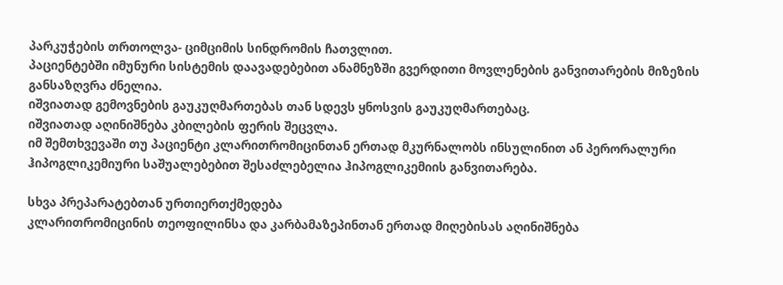პარკუჭების თრთოლვა- ციმციმის სინდრომის ჩათვლით.
პაციენტებში იმუნური სისტემის დაავადებებით ანამნეზში გვერდითი მოვლენების განვითარების მიზეზის განსაზღვრა ძნელია.
იშვიათად გემოვნების გაუკუღმართებას თან სდევს ყნოსვის გაუკუღმართებაც.
იშვიათად აღინიშნება კბილების ფერის შეცვლა.
იმ შემთხვევაში თუ პაციენტი კლარითრომიცინთან ერთად მკურნალობს ინსულინით ან პერორალური ჰიპოგლიკემიური საშუალებებით შესაძლებელია ჰიპოგლიკემიის განვითარება.

სხვა პრეპარატებთან ურთიერთქმედება
კლარითრომიცინის თეოფილინსა და კარბამაზეპინთან ერთად მიღებისას აღინიშნება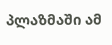პლაზმაში ამ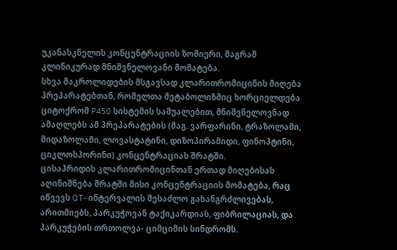უკანასკნელის კონცენტრაციის ზომიერი, მაგრამ კლინიკურად მნიშვნელოვანი მომატება.
სხვა მაკროლიდების მსგავსად კლარითრომიცინის მიღება პრეპარატებთან, რომელთა მეტაბოლიზმიც ხორციელდება ციტოქრომ P450 სისტემის საშუალებით, მნიშვნელოვნად ამაღლებს ამ პრეპარატების (მაგ. ვარფარინი, ტრაზოლამი, მიდაზოლამი, ლოვასტატინი, დიზოპირამიდი, ფინოპტინი, ციკლოსპორინი) კონცენტრაციას შრატში.
ცისაპრიდის კლარითრომიცინთან ერთად მიღებისას აღინიშნება შრატში მისი კონცენტრაციის მომატება, რაც იწვევს QT- ინტერვალის შესაძლო გახანგრძლივებას, არითმიებს, პარკუჭოვან ტაქიკარდიას, ფიბრილაციას, და პარკუჭების თრთოლვა- ციმციმის სინდრომს.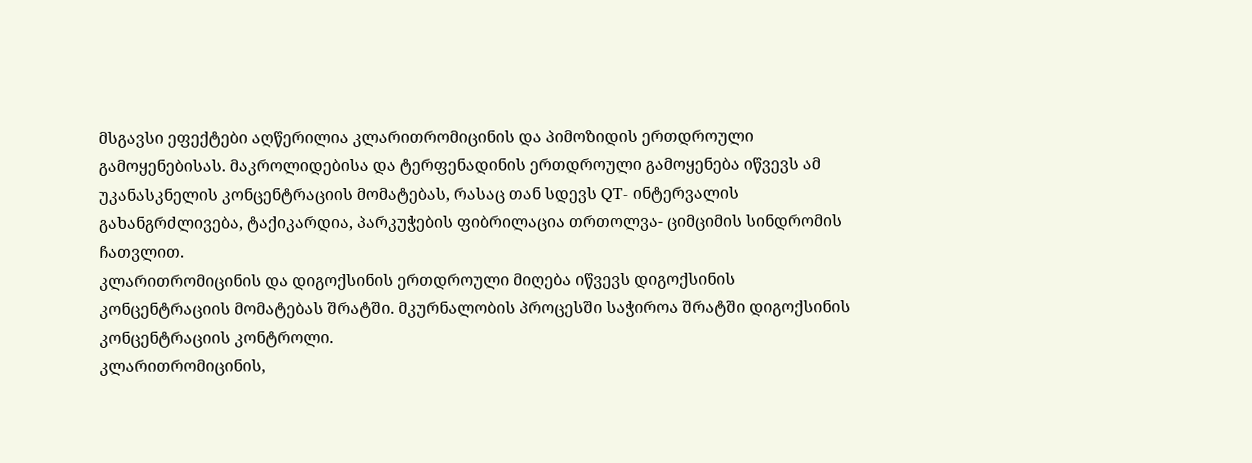მსგავსი ეფექტები აღწერილია კლარითრომიცინის და პიმოზიდის ერთდროული გამოყენებისას. მაკროლიდებისა და ტერფენადინის ერთდროული გამოყენება იწვევს ამ უკანასკნელის კონცენტრაციის მომატებას, რასაც თან სდევს QT- ინტერვალის გახანგრძლივება, ტაქიკარდია, პარკუჭების ფიბრილაცია თრთოლვა- ციმციმის სინდრომის ჩათვლით.
კლარითრომიცინის და დიგოქსინის ერთდროული მიღება იწვევს დიგოქსინის კონცენტრაციის მომატებას შრატში. მკურნალობის პროცესში საჭიროა შრატში დიგოქსინის კონცენტრაციის კონტროლი.
კლარითრომიცინის,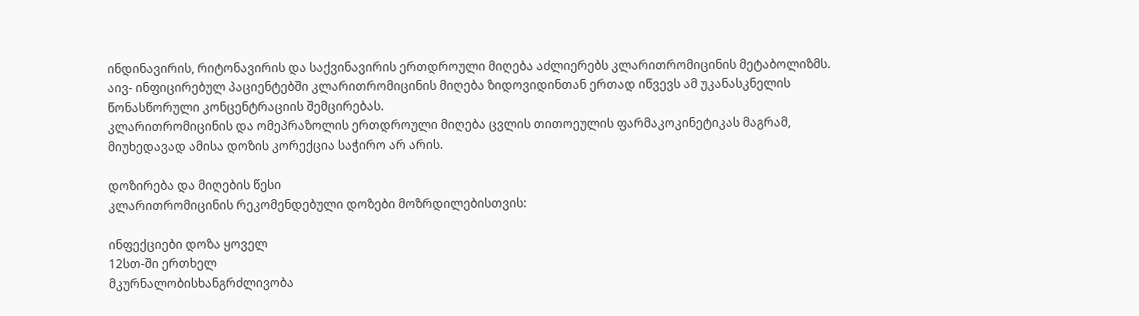ინდინავირის, რიტონავირის და საქვინავირის ერთდროული მიღება აძლიერებს კლარითრომიცინის მეტაბოლიზმს.
აივ- ინფიცირებულ პაციენტებში კლარითრომიცინის მიღება ზიდოვიდინთან ერთად იწვევს ამ უკანასკნელის წონასწორული კონცენტრაციის შემცირებას.
კლარითრომიცინის და ომეპრაზოლის ერთდროული მიღება ცვლის თითოეულის ფარმაკოკინეტიკას მაგრამ, მიუხედავად ამისა დოზის კორექცია საჭირო არ არის.

დოზირება და მიღების წესი
კლარითრომიცინის რეკომენდებული დოზები მოზრდილებისთვის:

ინფექციები დოზა ყოველ
12სთ-ში ერთხელ
მკურნალობისხანგრძლივობა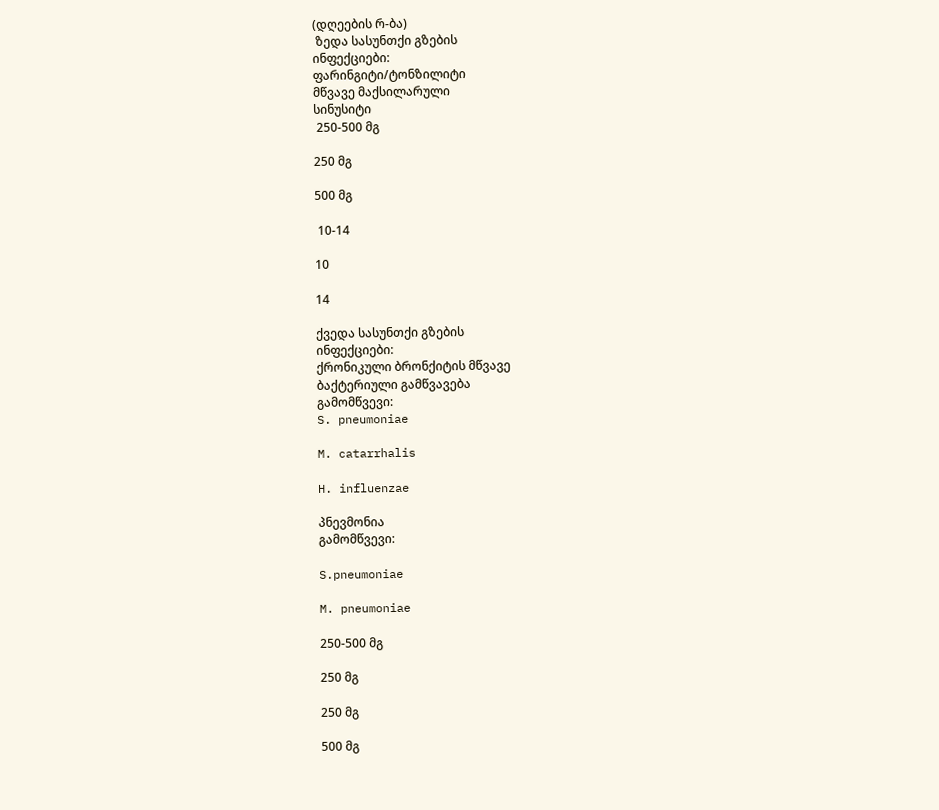(დღეების რ-ბა)
 ზედა სასუნთქი გზების
ინფექციები:
ფარინგიტი/ტონზილიტი
მწვავე მაქსილარული
სინუსიტი
 250-500 მგ

250 მგ

500 მგ

 10-14

10

14

ქვედა სასუნთქი გზების
ინფექციები:
ქრონიკული ბრონქიტის მწვავე
ბაქტერიული გამწვავება
გამომწვევი:
S. pneumoniae

M. catarrhalis

H. influenzae

პნევმონია
გამომწვევი:

S.pneumoniae

M. pneumoniae

250-500 მგ

250 მგ

250 მგ

500 მგ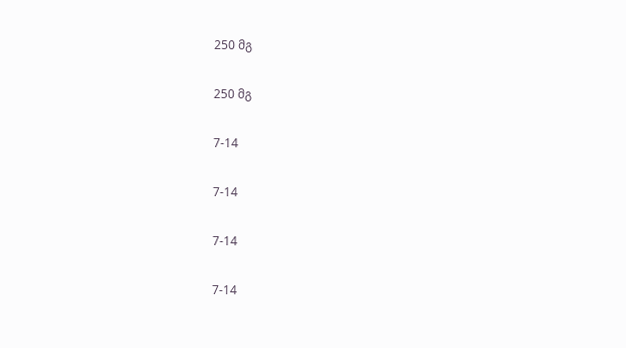250 მგ

250 მგ

7-14

7-14

7-14

7-14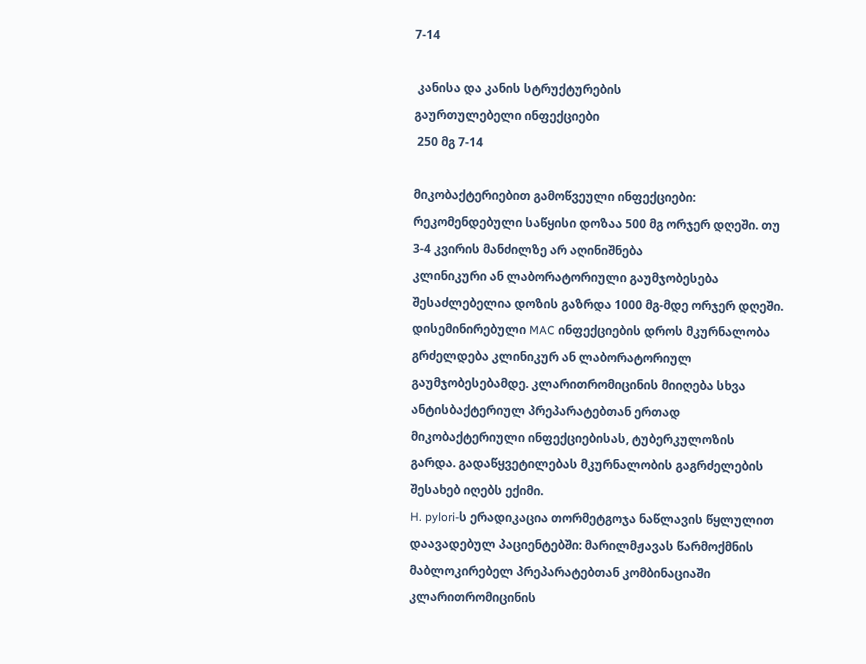7-14

 კანისა და კანის სტრუქტურების
გაურთულებელი ინფექციები
 250 მგ 7-14

მიკობაქტერიებით გამოწვეული ინფექციები: რეკომენდებული საწყისი დოზაა 500 მგ ორჯერ დღეში. თუ 3-4 კვირის მანძილზე არ აღინიშნება
კლინიკური ან ლაბორატორიული გაუმჯობესება შესაძლებელია დოზის გაზრდა 1000 მგ-მდე ორჯერ დღეში. დისემინირებული MAC ინფექციების დროს მკურნალობა გრძელდება კლინიკურ ან ლაბორატორიულ გაუმჯობესებამდე. კლარითრომიცინის მიიღება სხვა ანტისბაქტერიულ პრეპარატებთან ერთად მიკობაქტერიული ინფექციებისას, ტუბერკულოზის გარდა. გადაწყვეტილებას მკურნალობის გაგრძელების შესახებ იღებს ექიმი.
H. pylori-ს ერადიკაცია თორმეტგოჯა ნაწლავის წყლულით დაავადებულ პაციენტებში: მარილმჟავას წარმოქმნის მაბლოკირებელ პრეპარატებთან კომბინაციაში კლარითრომიცინის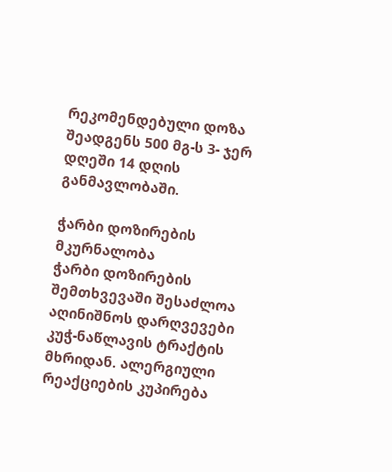რეკომენდებული დოზა შეადგენს 500 მგ-ს 3- ჯერ დღეში 14 დღის განმავლობაში.

ჭარბი დოზირების მკურნალობა
ჭარბი დოზირების შემთხვევაში შესაძლოა აღინიშნოს დარღვევები კუჭ-ნაწლავის ტრაქტის მხრიდან. ალერგიული რეაქციების კუპირება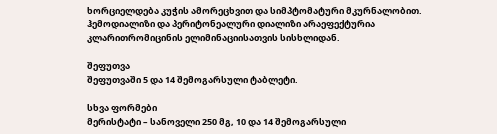ხორციელდება კუჭის ამორეცხვით და სიმპტომატური მკურნალობით. ჰემოდიალიზი და პერიტონეალური დიალიზი არაეფექტურია კლარითრომიცინის ელიმინაციისათვის სისხლიდან.

შეფუთვა
შეფუთვაში 5 და 14 შემოგარსული ტაბლეტი.

სხვა ფორმები
მერისტატი – სანოველი 250 მგ, 10 და 14 შემოგარსული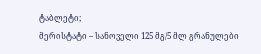ტაბლეტი;
მერისტატი – სანოველი 125 მგ/5 მლ გრანულები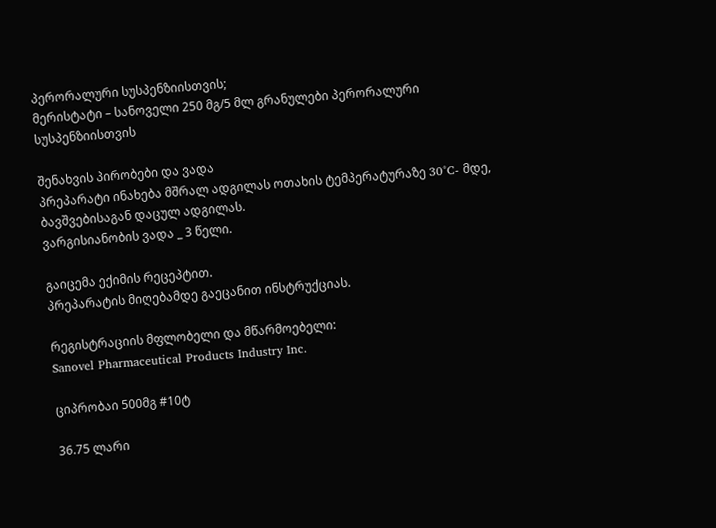პერორალური სუსპენზიისთვის;
მერისტატი – სანოველი 250 მგ/5 მლ გრანულები პერორალური სუსპენზიისთვის

შენახვის პირობები და ვადა
პრეპარატი ინახება მშრალ ადგილას ოთახის ტემპერატურაზე 30°C- მდე,
ბავშვებისაგან დაცულ ადგილას.
ვარგისიანობის ვადა _ 3 წელი.

გაიცემა ექიმის რეცეპტით.
პრეპარატის მიღებამდე გაეცანით ინსტრუქციას.

რეგისტრაციის მფლობელი და მწარმოებელი:
Sanovel Pharmaceutical Products Industry Inc.

ციპრობაი 500მგ #10ტ

36.75 ლარი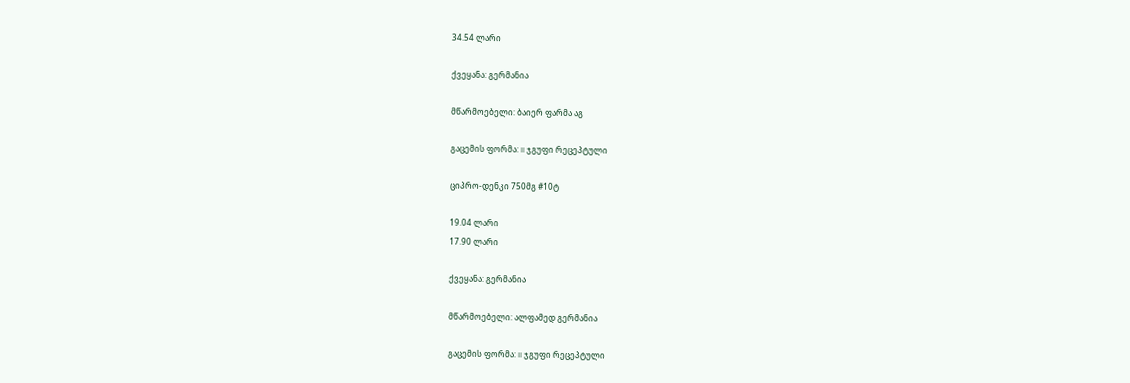34.54 ლარი

ქვეყანა: გერმანია

მწარმოებელი: ბაიერ ფარმა აგ

გაცემის ფორმა: II ჯგუფი რეცეპტული

ციპრო-დენკი 750მგ #10ტ

19.04 ლარი
17.90 ლარი

ქვეყანა: გერმანია

მწარმოებელი: ალფამედ გერმანია

გაცემის ფორმა: II ჯგუფი რეცეპტული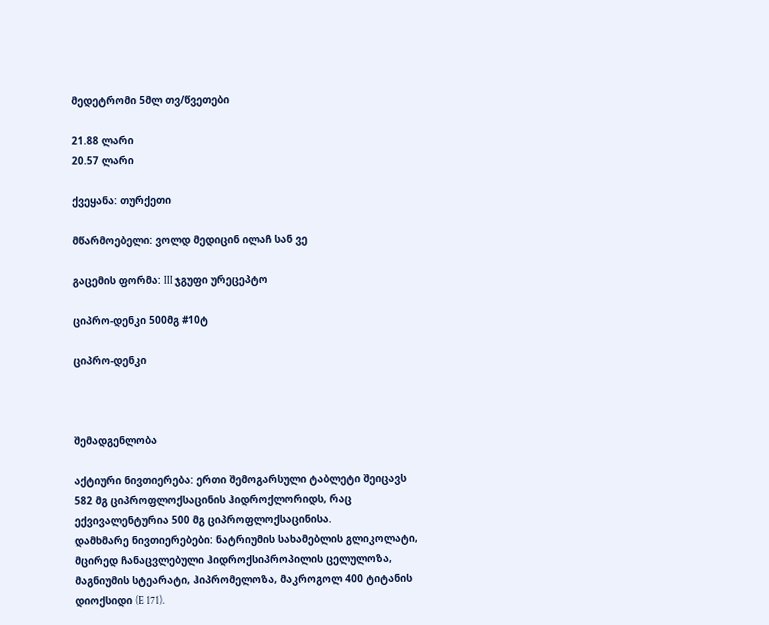მედეტრომი 5მლ თვ/წვეთები

21.88 ლარი
20.57 ლარი

ქვეყანა: თურქეთი

მწარმოებელი: ვოლდ მედიცინ ილაჩ სან ვე

გაცემის ფორმა: III ჯგუფი ურეცეპტო

ციპრო-დენკი 500მგ #10ტ

ციპრო-დენკი



შემადგენლობა

აქტიური ნივთიერება: ერთი შემოგარსული ტაბლეტი შეიცავს 582 მგ ციპროფლოქსაცინის ჰიდროქლორიდს, რაც ექვივალენტურია 500 მგ ციპროფლოქსაცინისა.
დამხმარე ნივთიერებები: ნატრიუმის სახამებლის გლიკოლატი, მცირედ ჩანაცვლებული ჰიდროქსიპროპილის ცელულოზა, მაგნიუმის სტეარატი, ჰიპრომელოზა, მაკროგოლ 400 ტიტანის დიოქსიდი (E 171).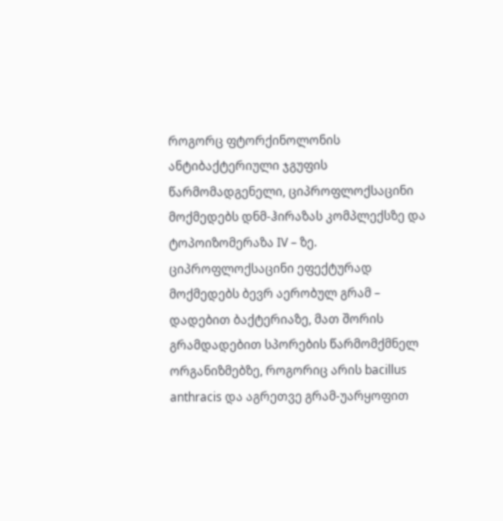როგორც ფტორქინოლონის ანტიბაქტერიული ჯგუფის წარმომადგენელი, ციპროფლოქსაცინი მოქმედებს დნმ-ჰირაზას კომპლექსზე და ტოპოიზომერაზა IV – ზე. ციპროფლოქსაცინი ეფექტურად მოქმედებს ბევრ აერობულ გრამ – დადებით ბაქტერიაზე, მათ შორის გრამდადებით სპორების წარმომქმნელ ორგანიზმებზე, როგორიც არის bacillus anthracis და აგრეთვე გრამ-უარყოფით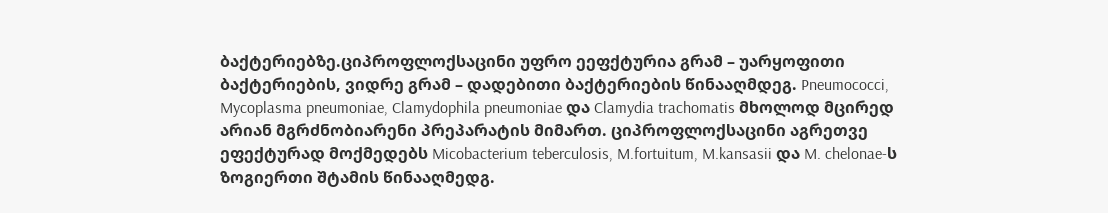ბაქტერიებზე.ციპროფლოქსაცინი უფრო ეეფქტურია გრამ – უარყოფითი ბაქტერიების, ვიდრე გრამ – დადებითი ბაქტერიების წინააღმდეგ. Pneumococci, Mycoplasma pneumoniae, Clamydophila pneumoniae და Clamydia trachomatis მხოლოდ მცირედ არიან მგრძნობიარენი პრეპარატის მიმართ. ციპროფლოქსაცინი აგრეთვე ეფექტურად მოქმედებს Micobacterium teberculosis, M.fortuitum, M.kansasii და M. chelonae-ს ზოგიერთი შტამის წინააღმედგ.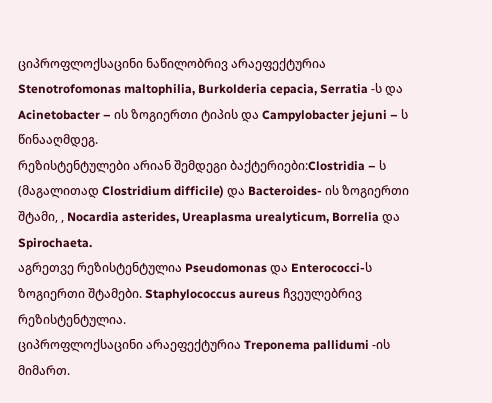ციპროფლოქსაცინი ნაწილობრივ არაეფექტურია Stenotrofomonas maltophilia, Burkolderia cepacia, Serratia -ს და Acinetobacter – ის ზოგიერთი ტიპის და Campylobacter jejuni – ს წინააღმდეგ.
რეზისტენტულები არიან შემდეგი ბაქტერიები:Clostridia – ს (მაგალითად Clostridium difficile) და Bacteroides- ის ზოგიერთი შტამი, , Nocardia asterides, Ureaplasma urealyticum, Borrelia და Spirochaeta.
აგრეთვე რეზისტენტულია Pseudomonas და Enterococci-ს ზოგიერთი შტამები. Staphylococcus aureus ჩვეულებრივ რეზისტენტულია.
ციპროფლოქსაცინი არაეფექტურია Treponema pallidumi -ის მიმართ.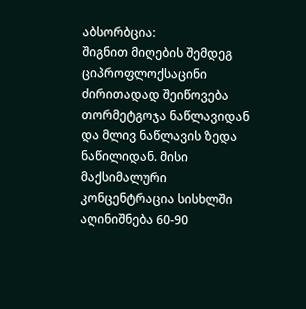აბსორბცია:
შიგნით მიღების შემდეგ ციპროფლოქსაცინი ძირითადად შეიწოვება თორმეტგოჯა ნაწლავიდან და მლივ ნაწლავის ზედა ნაწილიდან. მისი მაქსიმალური კონცენტრაცია სისხლში აღინიშნება 60-90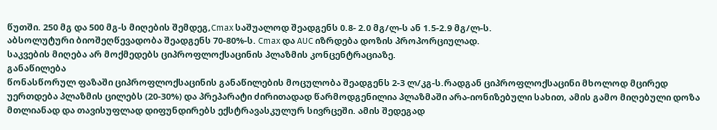წუთში. 250 მგ და 500 მგ-ს მიღების შემდეგ,Cmax საშუალოდ შეადგენს 0.8- 2.0 მგ/ლ-ს ან 1.5-2.9 მგ/ლ-ს.
აბსოლუტური ბიოშეღწევადობა შეადგენს 70-80%-ს. Cmax და AUC იზრდება დოზის პროპორციულად.
საკვების მიღება არ მოქმედებს ციპროფლოქსაცინის პლაზმის კონცენტრაციაზე.
განაწილება
წონასწორულ ფაზაში ციპროფლოქსაცინის განაწილების მოცულობა შეადგენს 2-3 ლ/კგ-ს.რადგან ციპროფლოქსაცინი მხოლოდ მცირედ უერთდება პლაზმის ცილებს (20-30%) და პრეპარატი ძირითადად წარმოდგენილია პლაზმაში არა-იონიზებული სახით, ამის გამო მიღებული დოზა მთლიანად და თავისუფლად დიფუნდირებს ექსტრავასკულურ სივრცეში. ამის შედეგად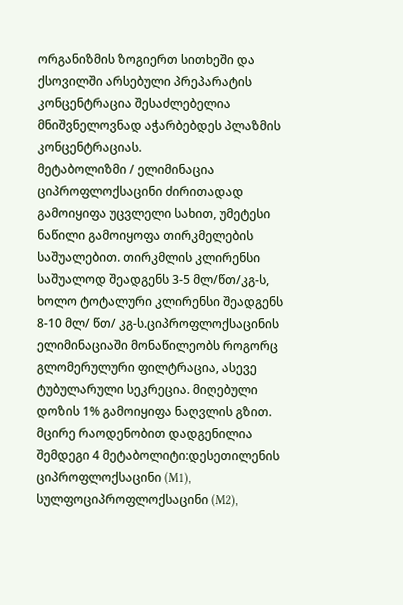ორგანიზმის ზოგიერთ სითხეში და ქსოვილში არსებული პრეპარატის კონცენტრაცია შესაძლებელია მნიშვნელოვნად აჭარბებდეს პლაზმის კონცენტრაციას.
მეტაბოლიზმი / ელიმინაცია
ციპროფლოქსაცინი ძირითადად გამოიყიფა უცვლელი სახით, უმეტესი ნაწილი გამოიყოფა თირკმელების საშუალებით. თირკმლის კლირენსი საშუალოდ შეადგენს 3-5 მლ/წთ/კგ-ს, ხოლო ტოტალური კლირენსი შეადგენს 8-10 მლ/ წთ/ კგ-ს.ციპროფლოქსაცინის ელიმინაციაში მონაწილეობს როგორც გლომერულური ფილტრაცია, ასევე ტუბულარული სეკრეცია. მიღებული დოზის 1% გამოიყიფა ნაღვლის გზით.
მცირე რაოდენობით დადგენილია შემდეგი 4 მეტაბოლიტი:დესეთილენის ციპროფლოქსაცინი (M1), სულფოციპროფლოქსაცინი (M2),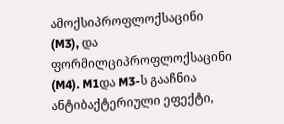ამოქსიპროფლოქსაცინი (M3), და ფორმილციპროფლოქსაცინი (M4). M1და M3-ს გააჩნია ანტიბაქტერიული ეფექტი,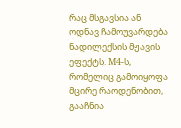რაც მსგავსია ან ოდნავ ჩამოუვარდება ნადილექსის მჟავის ეფექტს. M4-ს, რომელიც გამოიყოფა მცირე რაოდენობით, გააჩნია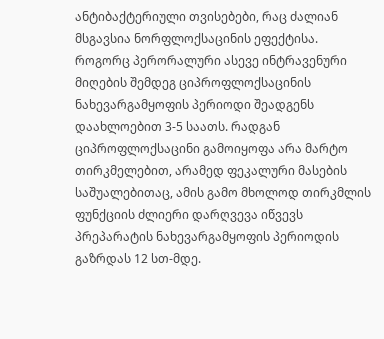ანტიბაქტერიული თვისებები, რაც ძალიან მსგავსია ნორფლოქსაცინის ეფექტისა.
როგორც პერორალური ასევე ინტრავენური მიღების შემდეგ ციპროფლოქსაცინის ნახევარგამყოფის პერიოდი შეადგენს დაახლოებით 3-5 საათს. რადგან ციპროფლოქსაცინი გამოიყოფა არა მარტო თირკმელებით, არამედ ფეკალური მასების საშუალებითაც, ამის გამო მხოლოდ თირკმლის ფუნქციის ძლიერი დარღვევა იწვევს პრეპარატის ნახევარგამყოფის პერიოდის გაზრდას 12 სთ-მდე.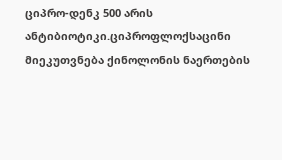ციპრო-დენკ 500 არის ანტიბიოტიკი.ციპროფლოქსაცინი მიეკუთვნება ქინოლონის ნაერთების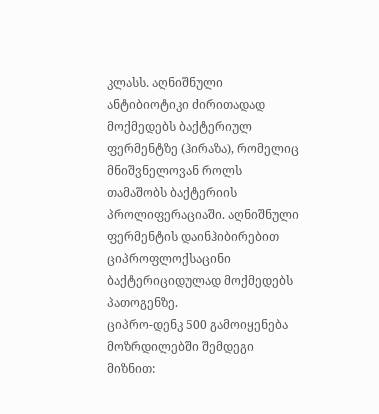კლასს. აღნიშნული ანტიბიოტიკი ძირითადად მოქმედებს ბაქტერიულ ფერმენტზე (ჰირაზა), რომელიც მნიშვნელოვან როლს თამაშობს ბაქტერიის პროლიფერაციაში. აღნიშნული ფერმენტის დაინჰიბირებით ციპროფლოქსაცინი ბაქტერიციდულად მოქმედებს პათოგენზე.
ციპრო-დენკ 500 გამოიყენება მოზრდილებში შემდეგი მიზნით: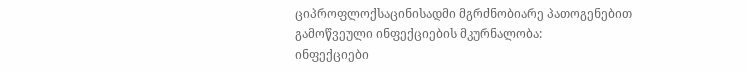ციპროფლოქსაცინისადმი მგრძნობიარე პათოგენებით გამოწვეული ინფექციების მკურნალობა:
ინფექციები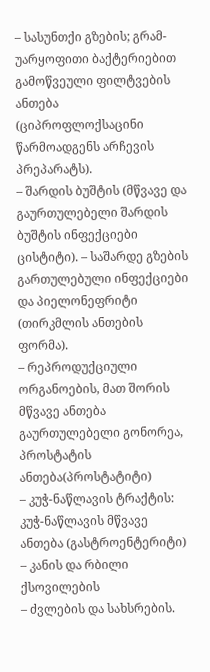– სასუნთქი გზების; გრამ-უარყოფითი ბაქტერიებით გამოწვეული ფილტვების ანთება (ციპროფლოქსაცინი წარმოადგენს არჩევის პრეპარატს).
– შარდის ბუშტის (მწვავე და გაურთულებელი შარდის ბუშტის ინფექციები ცისტიტი). – საშარდე გზების გართულებული ინფექციები და პიელონეფრიტი (თირკმლის ანთების ფორმა).
– რეპროდუქციული ორგანოების, მათ შორის მწვავე ანთება გაურთულებელი გონორეა, პროსტატის ანთება(პროსტატიტი)
– კუჭ-ნაწლავის ტრაქტის: კუჭ-ნაწლავის მწვავე ანთება (გასტროენტერიტი)
– კანის და რბილი ქსოვილების
– ძვლების და სახსრების.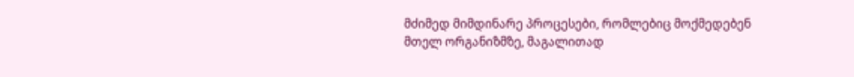მძიმედ მიმდინარე პროცესები, რომლებიც მოქმედებენ მთელ ორგანიზმზე, მაგალითად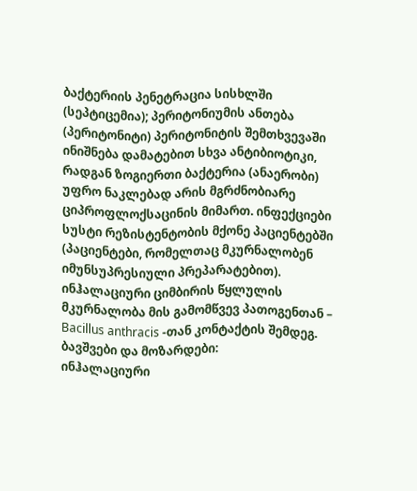ბაქტერიის პენეტრაცია სისხლში (სეპტიცემია); პერიტონიუმის ანთება (პერიტონიტი) პერიტონიტის შემთხვევაში ინიშნება დამატებით სხვა ანტიბიოტიკი, რადგან ზოგიერთი ბაქტერია (ანაერობი) უფრო ნაკლებად არის მგრძნობიარე ციპროფლოქსაცინის მიმართ. ინფექციები სუსტი რეზისტენტობის მქონე პაციენტებში (პაციენტები, რომელთაც მკურნალობენ იმუნსუპრესიული პრეპარატებით).
ინჰალაციური ციმბირის წყლულის მკურნალობა მის გამომწვევ პათოგენთან – Bacillus anthracis -თან კონტაქტის შემდეგ.
ბავშვები და მოზარდები:
ინჰალაციური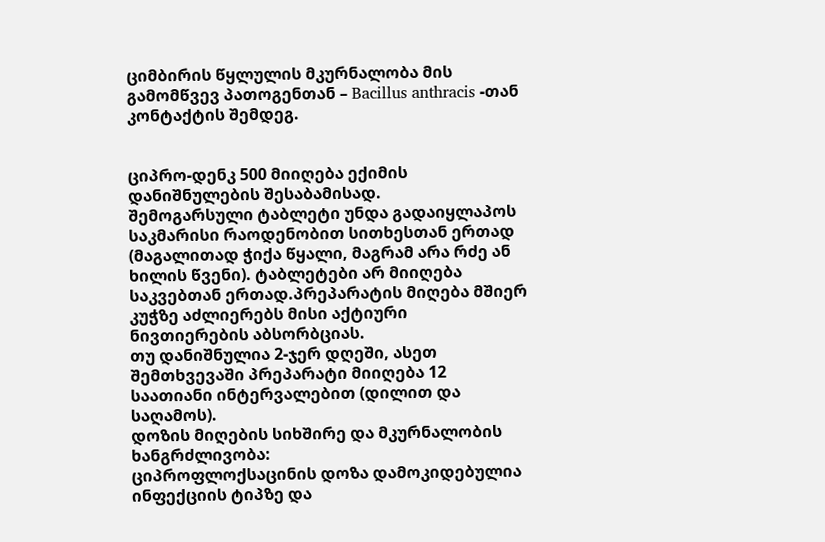ციმბირის წყლულის მკურნალობა მის გამომწვევ პათოგენთან – Bacillus anthracis -თან კონტაქტის შემდეგ.


ციპრო-დენკ 500 მიიღება ექიმის დანიშნულების შესაბამისად.
შემოგარსული ტაბლეტი უნდა გადაიყლაპოს საკმარისი რაოდენობით სითხესთან ერთად (მაგალითად ჭიქა წყალი, მაგრამ არა რძე ან ხილის წვენი). ტაბლეტები არ მიიღება საკვებთან ერთად.პრეპარატის მიღება მშიერ კუჭზე აძლიერებს მისი აქტიური ნივთიერების აბსორბციას.
თუ დანიშნულია 2-ჯერ დღეში, ასეთ შემთხვევაში პრეპარატი მიიღება 12 საათიანი ინტერვალებით (დილით და საღამოს).
დოზის მიღების სიხშირე და მკურნალობის ხანგრძლივობა:
ციპროფლოქსაცინის დოზა დამოკიდებულია ინფექციის ტიპზე და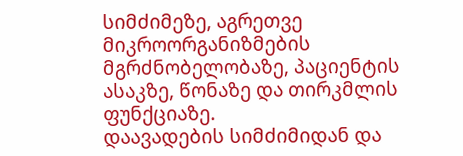სიმძიმეზე, აგრეთვე მიკროორგანიზმების მგრძნობელობაზე, პაციენტის ასაკზე, წონაზე და თირკმლის ფუნქციაზე.
დაავადების სიმძიმიდან და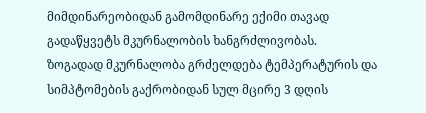მიმდინარეობიდან გამომდინარე ექიმი თავად გადაწყვეტს მკურნალობის ხანგრძლივობას.
ზოგადად მკურნალობა გრძელდება ტემპერატურის და სიმპტომების გაქრობიდან სულ მცირე 3 დღის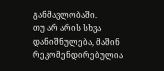განმავლობაში.
თუ არ არის სხვა დანიშნულება, მაშინ რეკომენდირებულია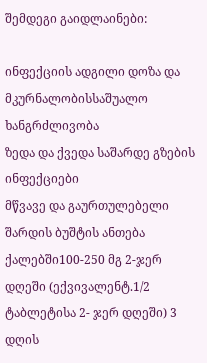შემდეგი გაიდლაინები:

ინფექციის ადგილი დოზა და მკურნალობისსაშუალო ხანგრძლივობა
ზედა და ქვედა საშარდე გზების ინფექციები
მწვავე და გაურთულებელი შარდის ბუშტის ანთება ქალებში100-250 მგ 2-ჯერ დღეში (ექვივალენტ.1/2 ტაბლეტისა 2- ჯერ დღეში) 3 დღის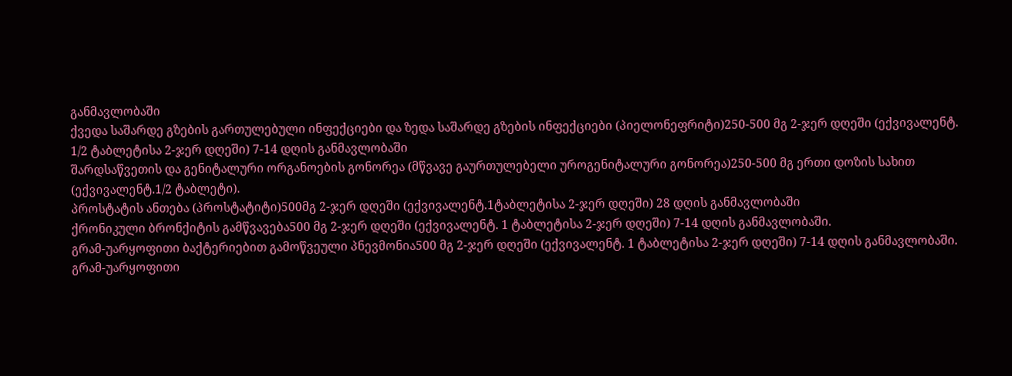განმავლობაში
ქვედა საშარდე გზების გართულებული ინფექციები და ზედა საშარდე გზების ინფექციები (პიელონეფრიტი)250-500 მგ 2-ჯერ დღეში (ექვივალენტ. 1/2 ტაბლეტისა 2-ჯერ დღეში) 7-14 დღის განმავლობაში
შარდსაწვეთის და გენიტალური ორგანოების გონორეა (მწვავე გაურთულებელი უროგენიტალური გონორეა)250-500 მგ ერთი დოზის სახით (ექვივალენტ.1/2 ტაბლეტი).
პროსტატის ანთება (პროსტატიტი)500მგ 2-ჯერ დღეში (ექვივალენტ.1ტაბლეტისა 2-ჯერ დღეში) 28 დღის განმავლობაში
ქრონიკული ბრონქიტის გამწვავება500 მგ 2-ჯერ დღეში (ექვივალენტ. 1 ტაბლეტისა 2-ჯერ დღეში) 7-14 დღის განმავლობაში.
გრამ-უარყოფითი ბაქტერიებით გამოწვეული პნევმონია500 მგ 2-ჯერ დღეში (ექვივალენტ. 1 ტაბლეტისა 2-ჯერ დღეში) 7-14 დღის განმავლობაში.
გრამ-უარყოფითი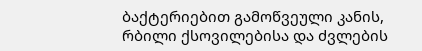ბაქტერიებით გამოწვეული კანის, რბილი ქსოვილებისა და ძვლების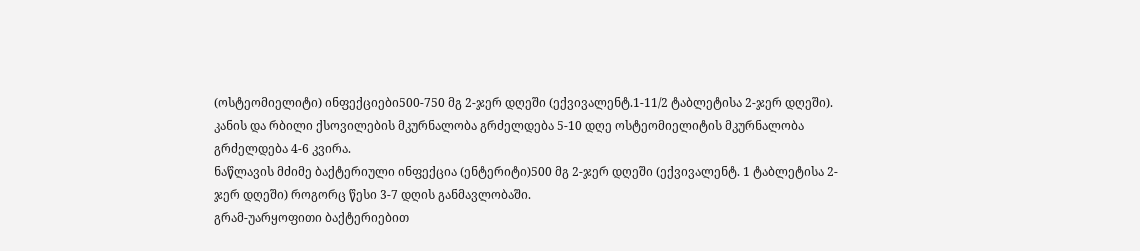(ოსტეომიელიტი) ინფექციები500-750 მგ 2-ჯერ დღეში (ექვივალენტ.1-11/2 ტაბლეტისა 2-ჯერ დღეში). კანის და რბილი ქსოვილების მკურნალობა გრძელდება 5-10 დღე ოსტეომიელიტის მკურნალობა გრძელდება 4-6 კვირა.
ნაწლავის მძიმე ბაქტერიული ინფექცია (ენტერიტი)500 მგ 2-ჯერ დღეში (ექვივალენტ. 1 ტაბლეტისა 2-ჯერ დღეში) როგორც წესი 3-7 დღის განმავლობაში.
გრამ-უარყოფითი ბაქტერიებით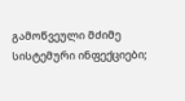გამოწვეული მძიმე სისტემური ინფექციები;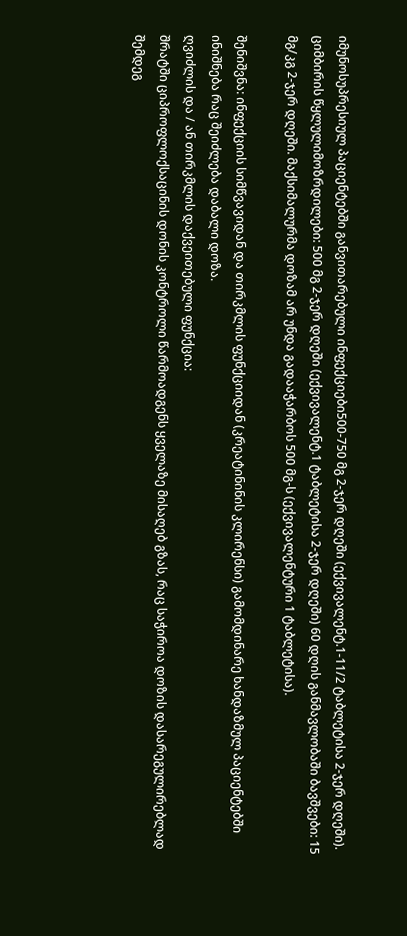იმუნოსუპრესიულ პაციენტებში განვითარებული ინფექციები500-750 მგ 2-ჯერ დღეში (ექვივალენტ.1-11/2 ტაბლეტისა 2-ჯერ დღეში).
ციმბირის წყლულიმოზრდილები: 500 მგ 2-ჯერ დღეში (ექვივალენტ.1 ტაბლეტისა 2-ჯერ დღეში) 60 დღის განმავლობაში ბავშვები: 15 მგ/კგ 2-ჯერ დღეში. მაქსიმალურმა დოზამ არ უნდა გადააჭარბოს 500 მგ-ს (ექვივალენტური 1 ტაბლეტისა).

შენიშვნა: ინფექციის სიმწვავიდან და თირკმლის ფუნქციიდან (კრეატინინის კლირენსი) გამომდინარე ხანდაზმულ პაციენტებში ინიშნება რაც შეიძლება დაბალი დოზა.
ღვიძლის და / ან თირკმლის დაქვეითებული ფუნქცია:
შრატში ციპროფლოქსაცინის დონის კონტროლი წარმოადგენს ყველაზე მისაღებ გზას, რაც საჭიროა დოზის დასარეგულირებლად შემდეგ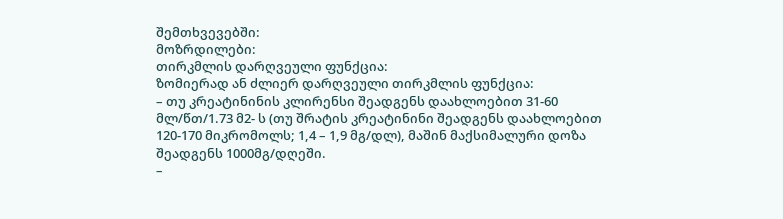შემთხვევებში:
მოზრდილები:
თირკმლის დარღვეული ფუნქცია:
ზომიერად ან ძლიერ დარღვეული თირკმლის ფუნქცია:
– თუ კრეატინინის კლირენსი შეადგენს დაახლოებით 31-60 მლ/წთ/1.73 მ2- ს (თუ შრატის კრეატინინი შეადგენს დაახლოებით 120-170 მიკრომოლს; 1,4 – 1,9 მგ/დლ), მაშინ მაქსიმალური დოზა შეადგენს 1000მგ/დღეში.
–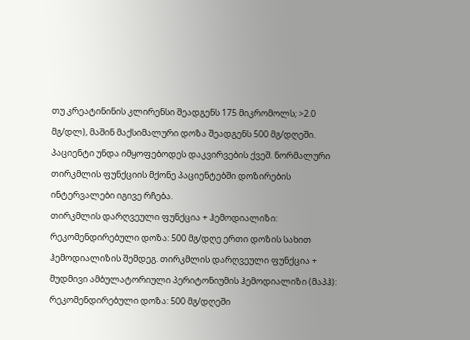თუ კრეატინინის კლირენსი შეადგენს 175 მიკრომოლს; >2.0 მგ/დლ), მაშინ მაქსიმალური დოზა შეადგენს 500 მგ/დღეში.
პაციენტი უნდა იმყოფებოდეს დაკვირვების ქვეშ. ნორმალური თირკმლის ფუნქციის მქონე პაციენტებში დოზირების ინტერვალები იგივე რჩება.
თირკმლის დარღვეული ფუნქცია + ჰემოდიალიზი:
რეკომენდირებული დოზა: 500 მგ/დღე ერთი დოზის სახით ჰემოდიალიზის შემდეგ. თირკმლის დარღვეული ფუნქცია + მუდმივი ამბულატორიული პერიტონიუმის ჰემოდიალიზი (მაპჰ):
რეკომენდირებული დოზა: 500 მგ/დღეში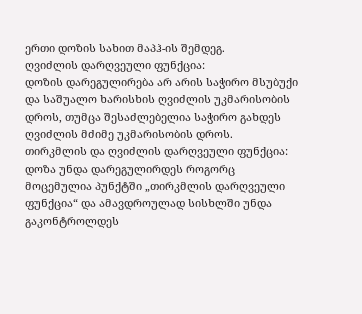ერთი დოზის სახით მაპჰ-ის შემდეგ.
ღვიძლის დარღვეული ფუნქცია:
დოზის დარეგულირება არ არის საჭირო მსუბუქი და საშუალო ხარისხის ღვიძლის უკმარისობის დროს, თუმცა შესაძლებელია საჭირო გახდეს ღვიძლის მძიმე უკმარისობის დროს.
თირკმლის და ღვიძლის დარღვეული ფუნქცია:
დოზა უნდა დარეგულირდეს როგორც მოცემულია პუნქტში „თირკმლის დარღვეული ფუნქცია“ და ამავდროულად სისხლში უნდა გაკონტროლდეს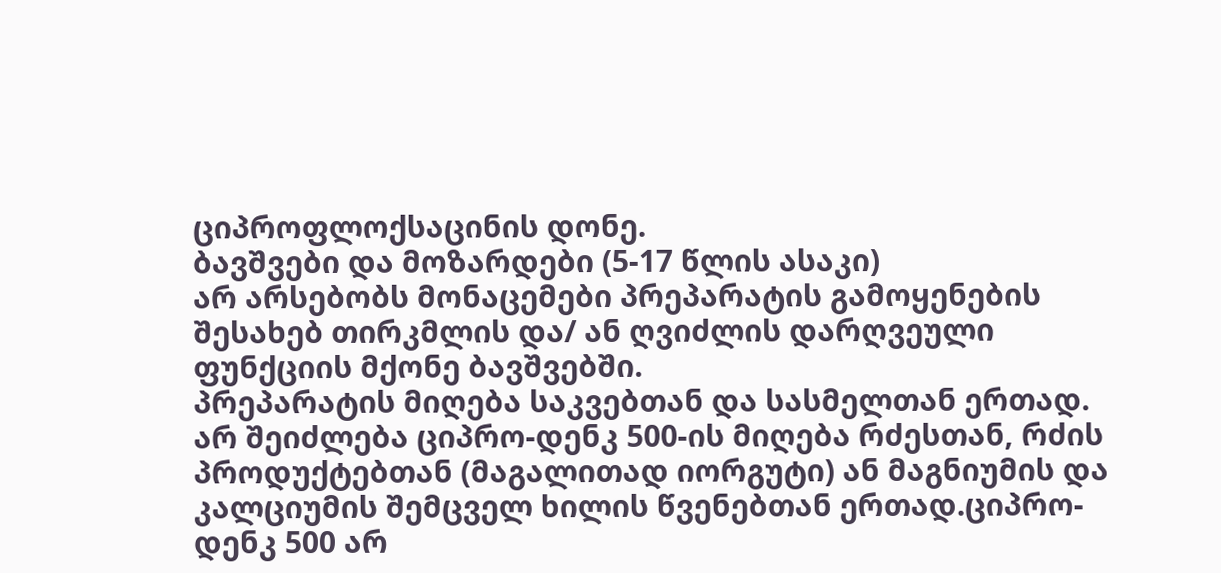ციპროფლოქსაცინის დონე.
ბავშვები და მოზარდები (5-17 წლის ასაკი)
არ არსებობს მონაცემები პრეპარატის გამოყენების შესახებ თირკმლის და/ ან ღვიძლის დარღვეული ფუნქციის მქონე ბავშვებში.
პრეპარატის მიღება საკვებთან და სასმელთან ერთად.
არ შეიძლება ციპრო-დენკ 500-ის მიღება რძესთან, რძის პროდუქტებთან (მაგალითად იორგუტი) ან მაგნიუმის და კალციუმის შემცველ ხილის წვენებთან ერთად.ციპრო-დენკ 500 არ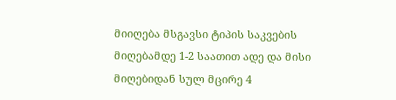მიიღება მსგავსი ტიპის საკვების მიღებამდე 1-2 საათით ადე და მისი მიღებიდან სულ მცირე 4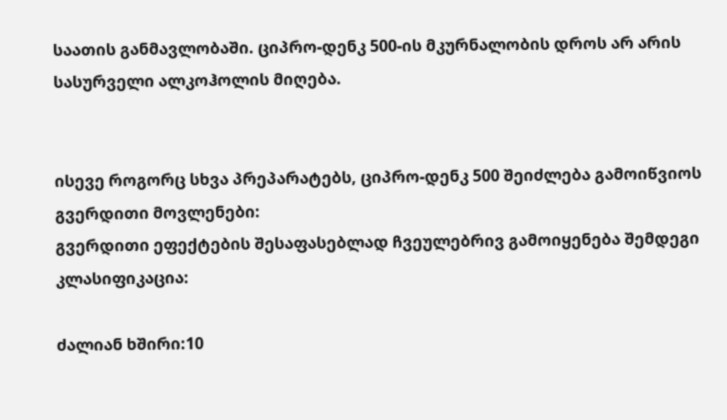საათის განმავლობაში. ციპრო-დენკ 500-ის მკურნალობის დროს არ არის სასურველი ალკოჰოლის მიღება.


ისევე როგორც სხვა პრეპარატებს, ციპრო-დენკ 500 შეიძლება გამოიწვიოს გვერდითი მოვლენები:
გვერდითი ეფექტების შესაფასებლად ჩვეულებრივ გამოიყენება შემდეგი კლასიფიკაცია:

ძალიან ხშირი:10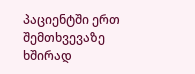პაციენტში ერთ შემთხვევაზე ხშირად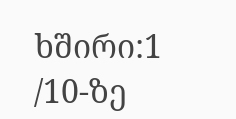ხშირი:1 /10-ზე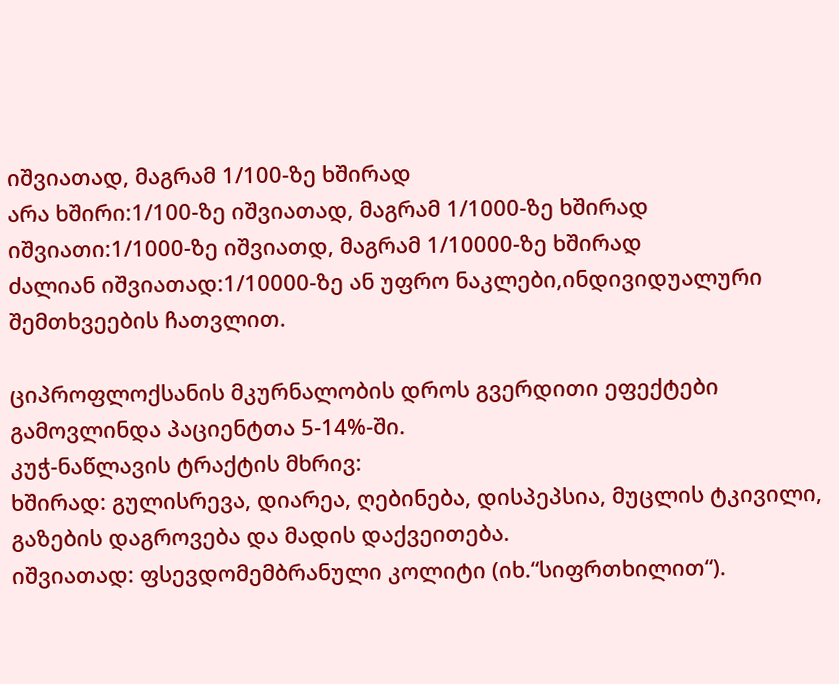იშვიათად, მაგრამ 1/100-ზე ხშირად
არა ხშირი:1/100-ზე იშვიათად, მაგრამ 1/1000-ზე ხშირად
იშვიათი:1/1000-ზე იშვიათდ, მაგრამ 1/10000-ზე ხშირად
ძალიან იშვიათად:1/10000-ზე ან უფრო ნაკლები,ინდივიდუალური შემთხვეების ჩათვლით.

ციპროფლოქსანის მკურნალობის დროს გვერდითი ეფექტები გამოვლინდა პაციენტთა 5-14%-ში.
კუჭ-ნაწლავის ტრაქტის მხრივ:
ხშირად: გულისრევა, დიარეა, ღებინება, დისპეპსია, მუცლის ტკივილი, გაზების დაგროვება და მადის დაქვეითება.
იშვიათად: ფსევდომემბრანული კოლიტი (იხ.“სიფრთხილით“).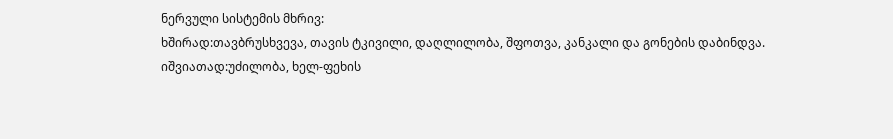ნერვული სისტემის მხრივ:
ხშირად:თავბრუსხვევა, თავის ტკივილი, დაღლილობა, შფოთვა, კანკალი და გონების დაბინდვა.
იშვიათად:უძილობა, ხელ-ფეხის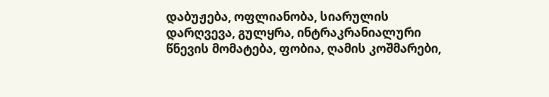დაბუჟება, ოფლიანობა, სიარულის დარღვევა, გულყრა, ინტრაკრანიალური წნევის მომატება, ფობია, ღამის კოშმარები,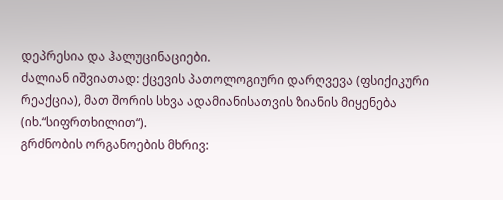დეპრესია და ჰალუცინაციები.
ძალიან იშვიათად: ქცევის პათოლოგიური დარღვევა (ფსიქიკური რეაქცია), მათ შორის სხვა ადამიანისათვის ზიანის მიყენება (იხ.“სიფრთხილით“).
გრძნობის ორგანოების მხრივ: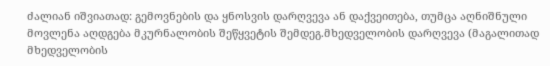ძალიან იშვიათად: გემოვნების და ყნოსვის დარღვევა ან დაქვეითება, თუმცა აღნიშნული მოვლენა აღდგება მკურნალობის შეწყვეტის შემდეგ.მხედველობის დარღვევა (მაგალითად მხედველობის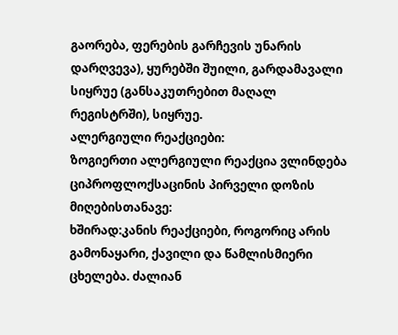გაორება, ფერების გარჩევის უნარის დარღვევა), ყურებში შუილი, გარდამავალი სიყრუე (განსაკუთრებით მაღალ რეგისტრში), სიყრუე.
ალერგიული რეაქციები:
ზოგიერთი ალერგიული რეაქცია ვლინდება ციპროფლოქსაცინის პირველი დოზის მიღებისთანავე:
ხშირად:კანის რეაქციები, როგორიც არის გამონაყარი, ქავილი და წამლისმიერი ცხელება. ძალიან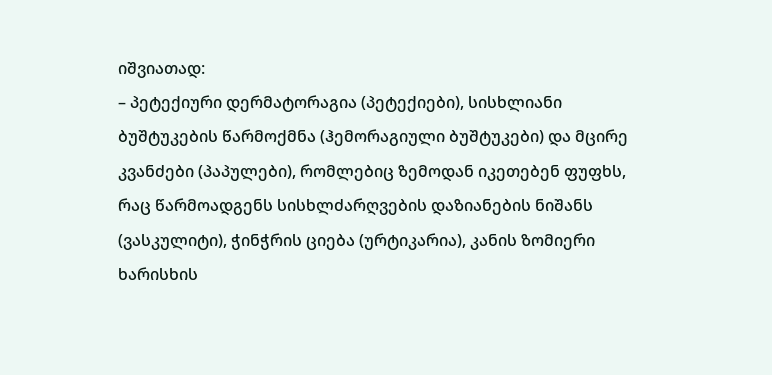იშვიათად:
– პეტექიური დერმატორაგია (პეტექიები), სისხლიანი ბუშტუკების წარმოქმნა (ჰემორაგიული ბუშტუკები) და მცირე კვანძები (პაპულები), რომლებიც ზემოდან იკეთებენ ფუფხს, რაც წარმოადგენს სისხლძარღვების დაზიანების ნიშანს (ვასკულიტი), ჭინჭრის ციება (ურტიკარია), კანის ზომიერი ხარისხის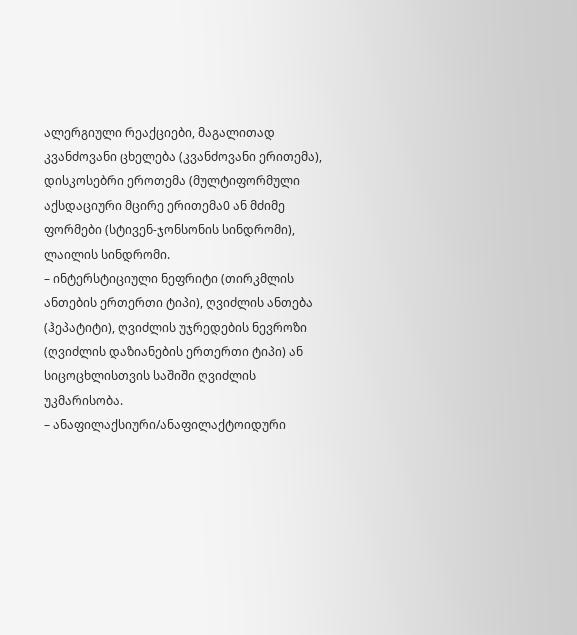ალერგიული რეაქციები, მაგალითად კვანძოვანი ცხელება (კვანძოვანი ერითემა), დისკოსებრი ეროთემა (მულტიფორმული აქსდაციური მცირე ერითემა0 ან მძიმე ფორმები (სტივენ-ჯონსონის სინდრომი), ლაილის სინდრომი.
– ინტერსტიციული ნეფრიტი (თირკმლის ანთების ერთერთი ტიპი), ღვიძლის ანთება (ჰეპატიტი), ღვიძლის უჯრედების ნევროზი (ღვიძლის დაზიანების ერთერთი ტიპი) ან სიცოცხლისთვის საშიში ღვიძლის უკმარისობა.
– ანაფილაქსიური/ანაფილაქტოიდური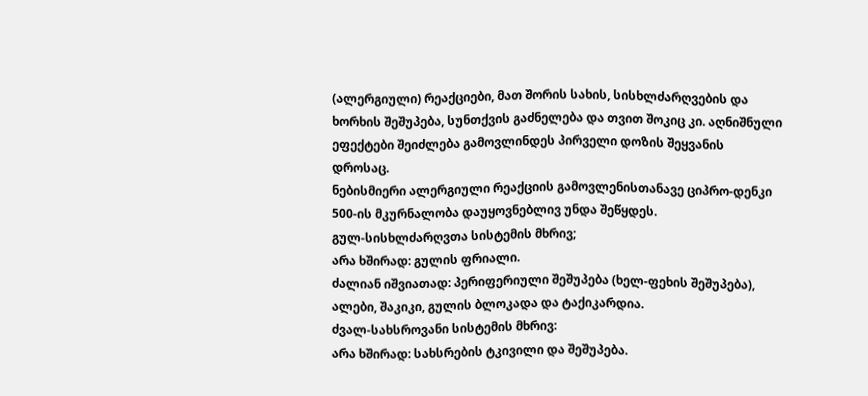(ალერგიული) რეაქციები, მათ შორის სახის, სისხლძარღვების და ხორხის შეშუპება, სუნთქვის გაძნელება და თვით შოკიც კი. აღნიშნული ეფექტები შეიძლება გამოვლინდეს პირველი დოზის შეყვანის დროსაც.
ნებისმიერი ალერგიული რეაქციის გამოვლენისთანავე ციპრო-დენკი 500-ის მკურნალობა დაუყოვნებლივ უნდა შეწყდეს.
გულ-სისხლძარღვთა სისტემის მხრივ;
არა ხშირად: გულის ფრიალი.
ძალიან იშვიათად: პერიფერიული შეშუპება (ხელ-ფეხის შეშუპება), ალები, შაკიკი, გულის ბლოკადა და ტაქიკარდია.
ძვალ-სახსროვანი სისტემის მხრივ:
არა ხშირად: სახსრების ტკივილი და შეშუპება.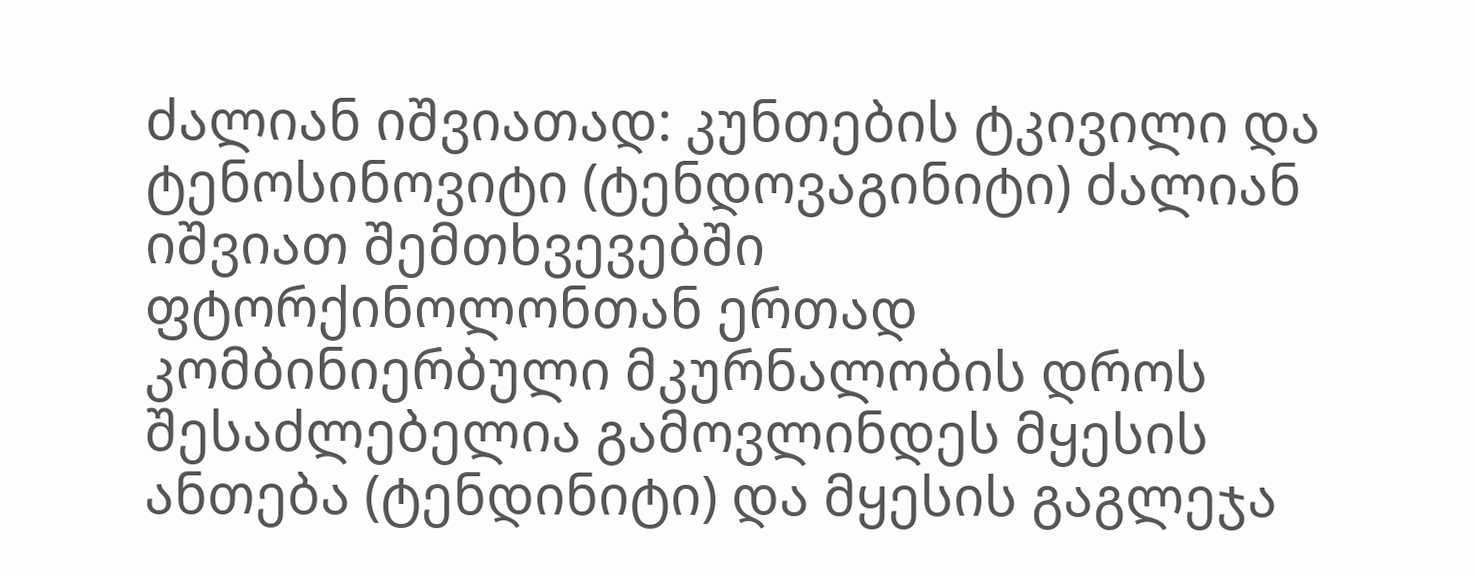ძალიან იშვიათად: კუნთების ტკივილი და ტენოსინოვიტი (ტენდოვაგინიტი) ძალიან იშვიათ შემთხვევებში ფტორქინოლონთან ერთად კომბინიერბული მკურნალობის დროს შესაძლებელია გამოვლინდეს მყესის ანთება (ტენდინიტი) და მყესის გაგლეჯა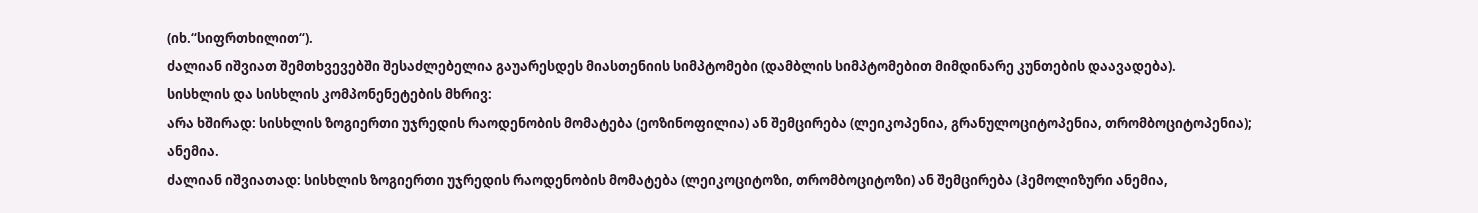(იხ.“სიფრთხილით“).
ძალიან იშვიათ შემთხვევებში შესაძლებელია გაუარესდეს მიასთენიის სიმპტომები (დამბლის სიმპტომებით მიმდინარე კუნთების დაავადება).
სისხლის და სისხლის კომპონენეტების მხრივ:
არა ხშირად: სისხლის ზოგიერთი უჯრედის რაოდენობის მომატება (ეოზინოფილია) ან შემცირება (ლეიკოპენია, გრანულოციტოპენია, თრომბოციტოპენია); ანემია.
ძალიან იშვიათად: სისხლის ზოგიერთი უჯრედის რაოდენობის მომატება (ლეიკოციტოზი, თრომბოციტოზი) ან შემცირება (ჰემოლიზური ანემია,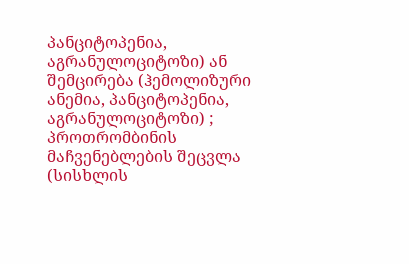პანციტოპენია, აგრანულოციტოზი) ან შემცირება (ჰემოლიზური ანემია, პანციტოპენია, აგრანულოციტოზი) ; პროთრომბინის მაჩვენებლების შეცვლა (სისხლის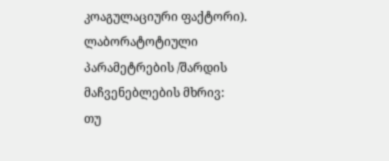კოაგულაციური ფაქტორი).
ლაბორატოტიული პარამეტრების /შარდის მაჩვენებლების მხრივ:
თუ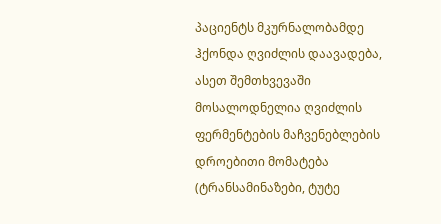პაციენტს მკურნალობამდე ჰქონდა ღვიძლის დაავადება, ასეთ შემთხვევაში მოსალოდნელია ღვიძლის ფერმენტების მაჩვენებლების დროებითი მომატება (ტრანსამინაზები, ტუტე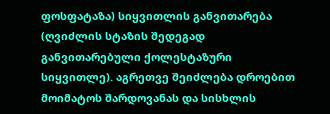ფოსფატაზა) სიყვითლის განვითარება (ღვიძლის სტაზის შედეგად განვითარებული ქოლესტაზური სიყვითლე). აგრეთვე შეიძლება დროებით მოიმატოს შარდოვანას და სისხლის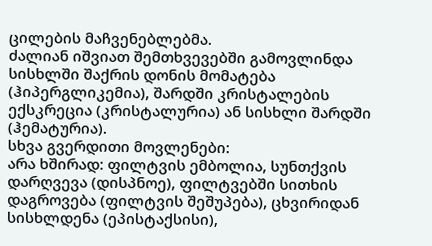ცილების მაჩვენებლებმა.
ძალიან იშვიათ შემთხვევებში გამოვლინდა სისხლში შაქრის დონის მომატება (ჰიპერგლიკემია), შარდში კრისტალების ექსკრეცია (კრისტალურია) ან სისხლი შარდში (ჰემატურია).
სხვა გვერდითი მოვლენები:
არა ხშირად: ფილტვის ემბოლია, სუნთქვის დარღვევა (დისპნოე), ფილტვებში სითხის დაგროვება (ფილტვის შეშუპება), ცხვირიდან სისხლდენა (ეპისტაქსისი),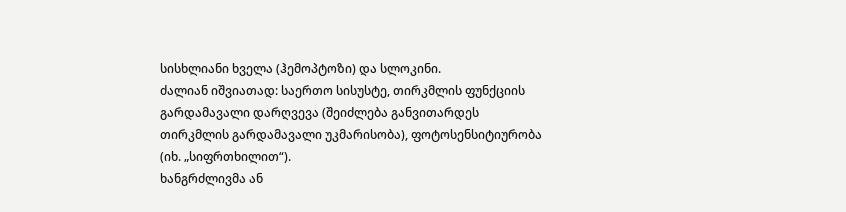სისხლიანი ხველა (ჰემოპტოზი) და სლოკინი.
ძალიან იშვიათად: საერთო სისუსტე, თირკმლის ფუნქციის გარდამავალი დარღვევა (შეიძლება განვითარდეს თირკმლის გარდამავალი უკმარისობა), ფოტოსენსიტიურობა (იხ. „სიფრთხილით“).
ხანგრძლივმა ან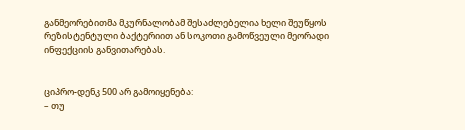განმეორებითმა მკურნალობამ შესაძლებელია ხელი შეუწყოს რეზისტენტული ბაქტერიით ან სოკოთი გამოწვეული მეორადი ინფექციის განვითარებას.


ციპრო-დენკ 500 არ გამოიყენება:
– თუ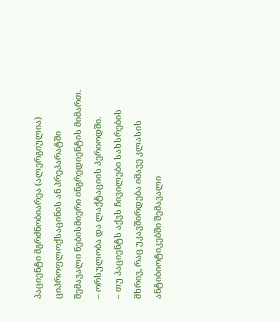პაციენტი მგრძნობიარეა (ალერგიულია) ციპროფლოქსაცინის ან პრეპარატში შემავალი ნებისმიერი ინგრედიენტის მიმართ.
– ორსულობა და ლაქტაციის პერიოდში.
– თუ პაციენტს აქვს ჩივილები სახსრების მხრივ, რაც უკავშირდება იმავე კლასის ანტიბიოტიკებში შემავალი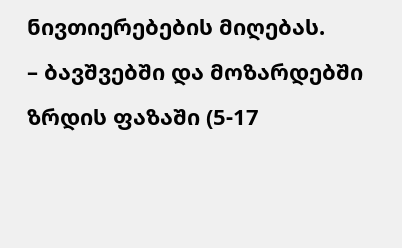ნივთიერებების მიღებას.
– ბავშვებში და მოზარდებში ზრდის ფაზაში (5-17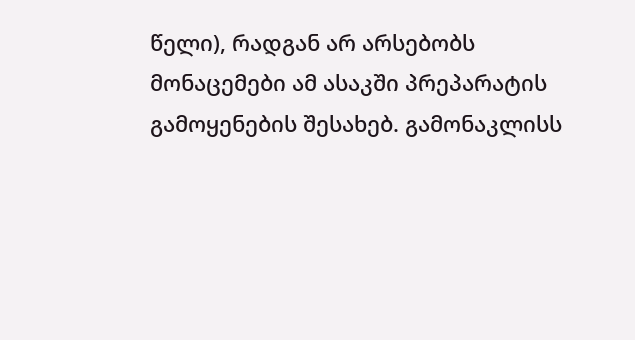წელი), რადგან არ არსებობს მონაცემები ამ ასაკში პრეპარატის გამოყენების შესახებ. გამონაკლისს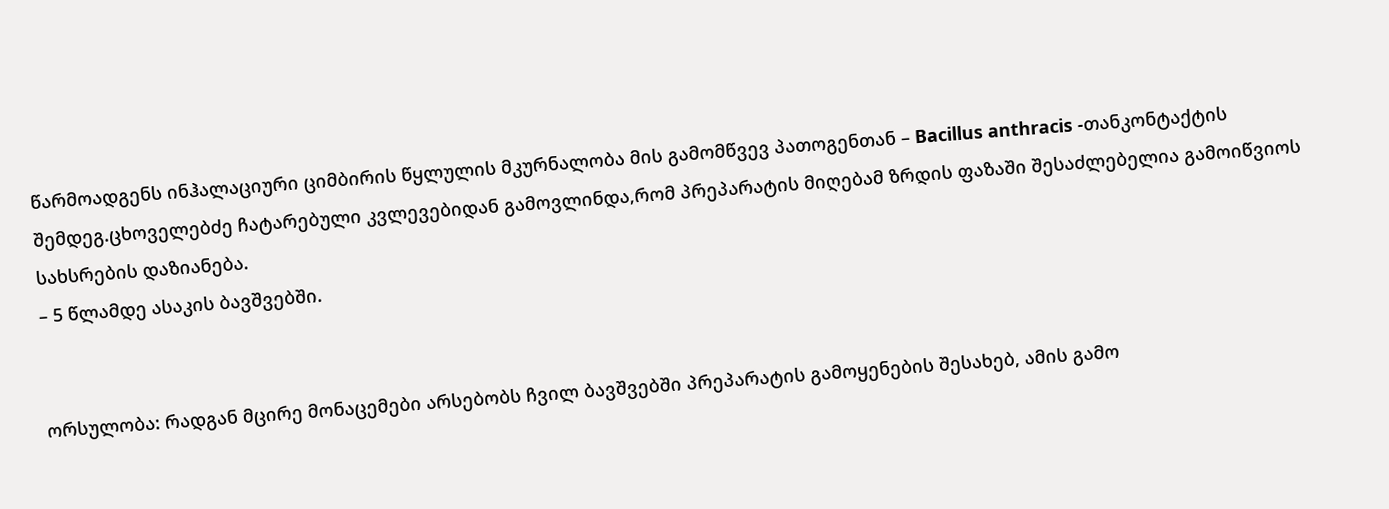წარმოადგენს ინჰალაციური ციმბირის წყლულის მკურნალობა მის გამომწვევ პათოგენთან – Bacillus anthracis -თანკონტაქტის შემდეგ.ცხოველებძე ჩატარებული კვლევებიდან გამოვლინდა,რომ პრეპარატის მიღებამ ზრდის ფაზაში შესაძლებელია გამოიწვიოს სახსრების დაზიანება.
– 5 წლამდე ასაკის ბავშვებში.


ორსულობა: რადგან მცირე მონაცემები არსებობს ჩვილ ბავშვებში პრეპარატის გამოყენების შესახებ, ამის გამო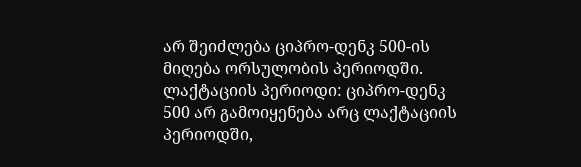არ შეიძლება ციპრო-დენკ 500-ის მიღება ორსულობის პერიოდში. ლაქტაციის პერიოდი: ციპრო-დენკ 500 არ გამოიყენება არც ლაქტაციის პერიოდში,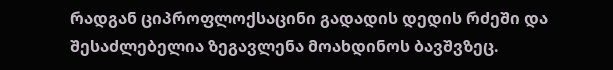რადგან ციპროფლოქსაცინი გადადის დედის რძეში და შესაძლებელია ზეგავლენა მოახდინოს ბავშვზეც.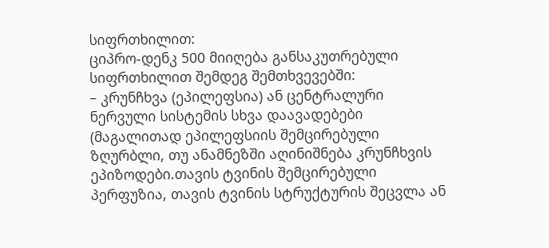სიფრთხილით:
ციპრო-დენკ 500 მიიღება განსაკუთრებული სიფრთხილით შემდეგ შემთხვევებში:
– კრუნჩხვა (ეპილეფსია) ან ცენტრალური ნერვული სისტემის სხვა დაავადებები (მაგალითად ეპილეფსიის შემცირებული ზღურბლი, თუ ანამნეზში აღინიშნება კრუნჩხვის ეპიზოდები.თავის ტვინის შემცირებული პერფუზია, თავის ტვინის სტრუქტურის შეცვლა ან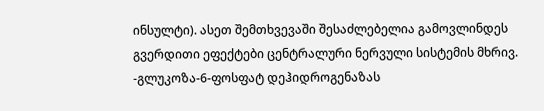ინსულტი). ასეთ შემთხვევაში შესაძლებელია გამოვლინდეს გვერდითი ეფექტები ცენტრალური ნერვული სისტემის მხრივ.
-გლუკოზა-6-ფოსფატ დეჰიდროგენაზას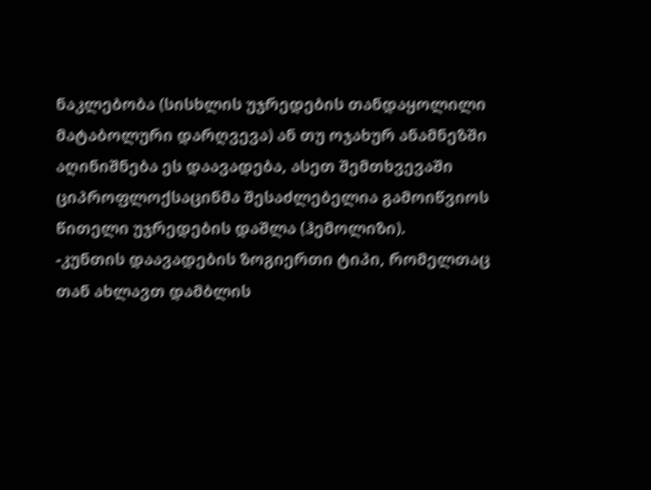ნაკლებობა (სისხლის უჯრედების თანდაყოლილი მატაბოლური დარღვევა) ან თუ ოჯახურ ანამნეზში აღინიშნება ეს დაავადება, ასეთ შემთხვევაში ციპროფლოქსაცინმა შესაძლებელია გამოიწვიოს წითელი უჯრედების დაშლა (ჰემოლიზი).
-კუნთის დაავადების ზოგიერთი ტიპი, რომელთაც თან ახლავთ დამბლის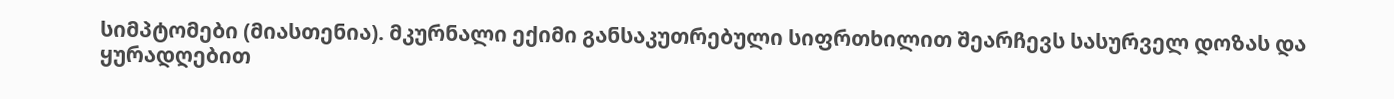სიმპტომები (მიასთენია). მკურნალი ექიმი განსაკუთრებული სიფრთხილით შეარჩევს სასურველ დოზას და ყურადღებით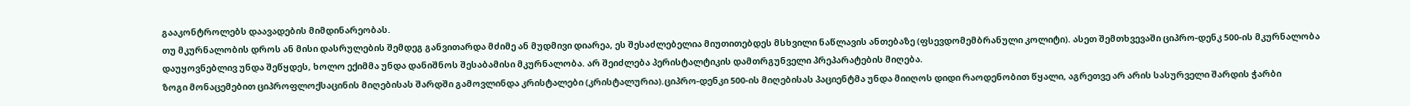გააკონტროლებს დაავადების მიმდინარეობას.
თუ მკურნალობის დროს ან მისი დასრულების შემდეგ განვითარდა მძიმე ან მუდმივი დიარეა, ეს შესაძლებელია მიუთითებდეს მსხვილი ნაწლავის ანთებაზე (ფსევდომემბრანული კოლიტი). ასეთ შემთხვევაში ციპრო-დენკ 500-ის მკურნალობა დაუყოვნებლივ უნდა შეწყდეს, ხოლო ექიმმა უნდა დანიშნოს შესაბამისი მკურნალობა. არ შეიძლება პერისტალტიკის დამთრგუნველი პრეპარატების მიღება.
ზოგი მონაცემებით ციპროფლოქსაცინის მიღებისას შარდში გამოვლინდა კრისტალები (კრისტალურია).ციპრო-დენკი 500-ის მიღებისას პაციენტმა უნდა მიიღოს დიდი რაოდენობით წყალი, აგრეთვე არ არის სასურველი შარდის ჭარბი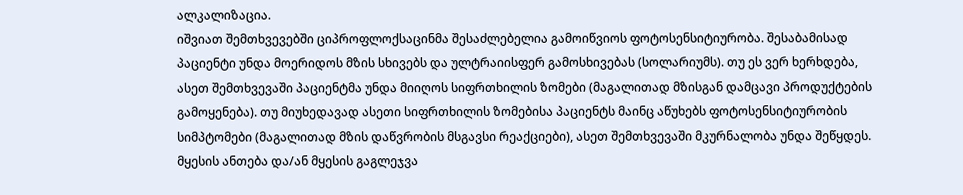ალკალიზაცია.
იშვიათ შემთხვევებში ციპროფლოქსაცინმა შესაძლებელია გამოიწვიოს ფოტოსენსიტიურობა. შესაბამისად პაციენტი უნდა მოერიდოს მზის სხივებს და ულტრაიისფერ გამოსხივებას (სოლარიუმს). თუ ეს ვერ ხერხდება, ასეთ შემთხვევაში პაციენტმა უნდა მიიღოს სიფრთხილის ზომები (მაგალითად მზისგან დამცავი პროდუქტების გამოყენება). თუ მიუხედავად ასეთი სიფრთხილის ზომებისა პაციენტს მაინც აწუხებს ფოტოსენსიტიურობის სიმპტომები (მაგალითად მზის დაწვრობის მსგავსი რეაქციები), ასეთ შემთხვევაში მკურნალობა უნდა შეწყდეს.
მყესის ანთება და/ან მყესის გაგლეჯვა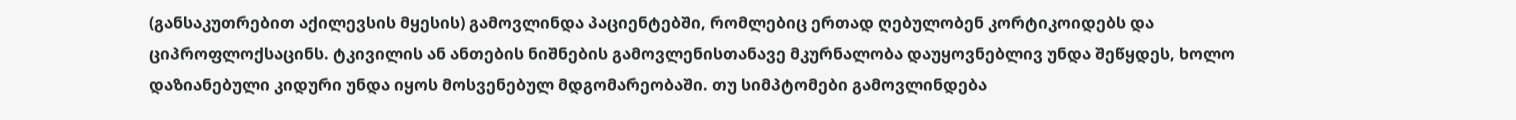(განსაკუთრებით აქილევსის მყესის) გამოვლინდა პაციენტებში, რომლებიც ერთად ღებულობენ კორტიკოიდებს და ციპროფლოქსაცინს. ტკივილის ან ანთების ნიშნების გამოვლენისთანავე მკურნალობა დაუყოვნებლივ უნდა შეწყდეს, ხოლო დაზიანებული კიდური უნდა იყოს მოსვენებულ მდგომარეობაში. თუ სიმპტომები გამოვლინდება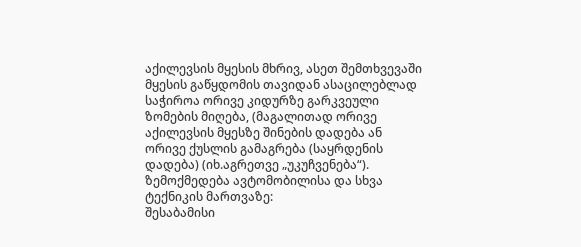აქილევსის მყესის მხრივ, ასეთ შემთხვევაში მყესის გაწყდომის თავიდან ასაცილებლად საჭიროა ორივე კიდურზე გარკვეული ზომების მიღება, (მაგალითად ორივე აქილევსის მყესზე შინების დადება ან ორივე ქუსლის გამაგრება (საყრდენის დადება) (იხ.აგრეთვე „უკუჩვენება“).
ზემოქმედება ავტომობილისა და სხვა ტექნიკის მართვაზე:
შესაბამისი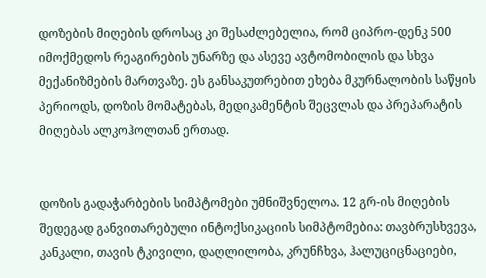დოზების მიღების დროსაც კი შესაძლებელია, რომ ციპრო-დენკ 500 იმოქმედოს რეაგირების უნარზე და ასევე ავტომობილის და სხვა მექანიზმების მართვაზე. ეს განსაკუთრებით ეხება მკურნალობის საწყის პერიოდს, დოზის მომატებას, მედიკამენტის შეცვლას და პრეპარატის მიღებას ალკოჰოლთან ერთად.


დოზის გადაჭარბების სიმპტომები უმნიშვნელოა. 12 გრ-ის მიღების შედეგად განვითარებული ინტოქსიკაციის სიმპტომებია: თავბრუსხვევა, კანკალი, თავის ტკივილი, დაღლილობა, კრუნჩხვა, ჰალუციცნაციები,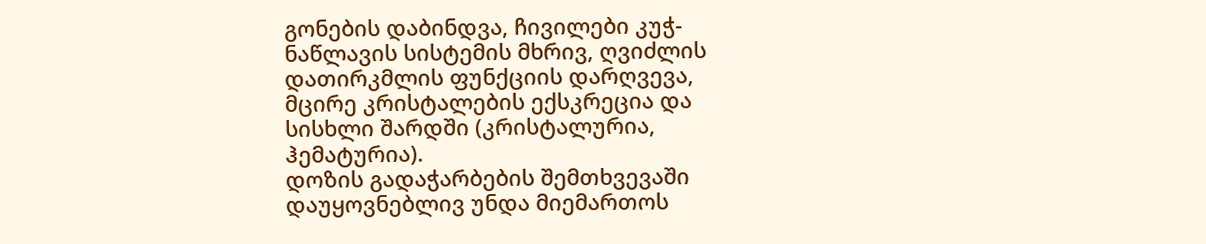გონების დაბინდვა, ჩივილები კუჭ-ნაწლავის სისტემის მხრივ, ღვიძლის დათირკმლის ფუნქციის დარღვევა, მცირე კრისტალების ექსკრეცია და სისხლი შარდში (კრისტალურია, ჰემატურია).
დოზის გადაჭარბების შემთხვევაში დაუყოვნებლივ უნდა მიემართოს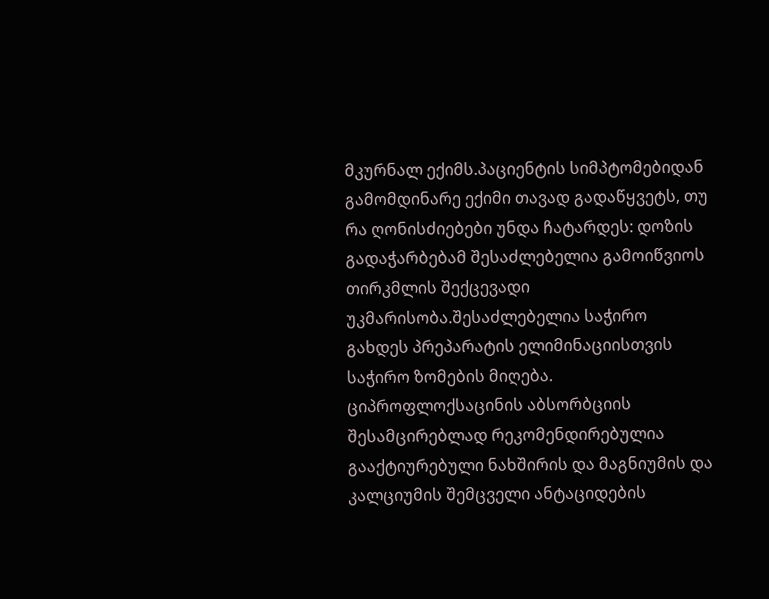მკურნალ ექიმს.პაციენტის სიმპტომებიდან გამომდინარე ექიმი თავად გადაწყვეტს, თუ რა ღონისძიებები უნდა ჩატარდეს: დოზის გადაჭარბებამ შესაძლებელია გამოიწვიოს თირკმლის შექცევადი უკმარისობა.შესაძლებელია საჭირო გახდეს პრეპარატის ელიმინაციისთვის საჭირო ზომების მიღება. ციპროფლოქსაცინის აბსორბციის შესამცირებლად რეკომენდირებულია გააქტიურებული ნახშირის და მაგნიუმის და კალციუმის შემცველი ანტაციდების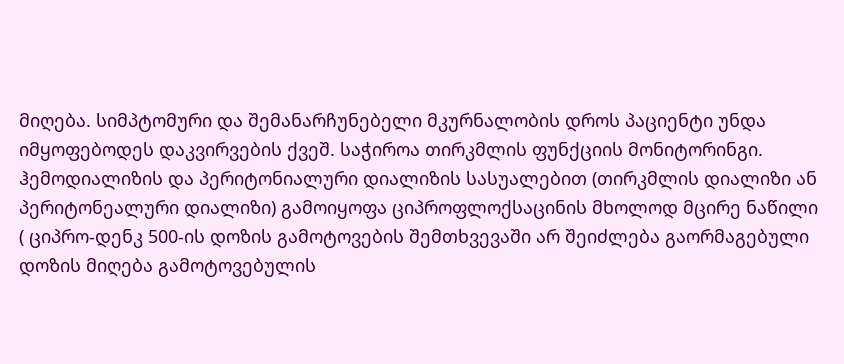მიღება. სიმპტომური და შემანარჩუნებელი მკურნალობის დროს პაციენტი უნდა იმყოფებოდეს დაკვირვების ქვეშ. საჭიროა თირკმლის ფუნქციის მონიტორინგი. ჰემოდიალიზის და პერიტონიალური დიალიზის სასუალებით (თირკმლის დიალიზი ან პერიტონეალური დიალიზი) გამოიყოფა ციპროფლოქსაცინის მხოლოდ მცირე ნაწილი ( ციპრო-დენკ 500-ის დოზის გამოტოვების შემთხვევაში არ შეიძლება გაორმაგებული დოზის მიღება გამოტოვებულის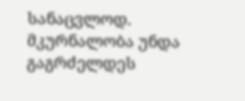სანაცვლოდ. მკურნალობა უნდა გაგრძელდეს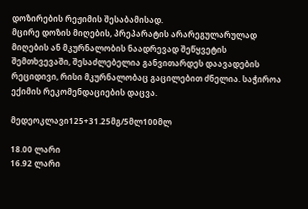დოზირების რეჟიმის შესაბამისად.
მცირე დოზის მიღების, პრეპარატის არარეგულარულად მიღების ან მკურნალობის ნაადრევად შეწყვეტის შემთხვევაში, შესაძლებელია განვითარდეს დაავადების რეციდივი, რისი მკურნალობაც გაცილებით ძნელია. საჭიროა ექიმის რეკომენდაციების დაცვა.

მედეოკლავი125+31.25მგ/5მლ100მლ

18.00 ლარი
16.92 ლარი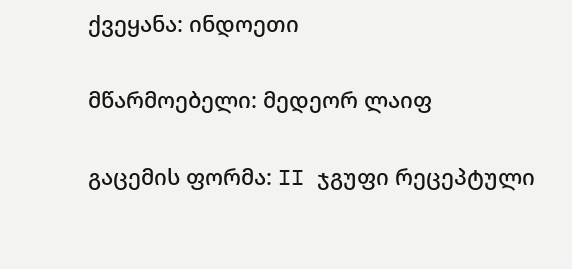ქვეყანა: ინდოეთი

მწარმოებელი: მედეორ ლაიფ

გაცემის ფორმა: II ჯგუფი რეცეპტული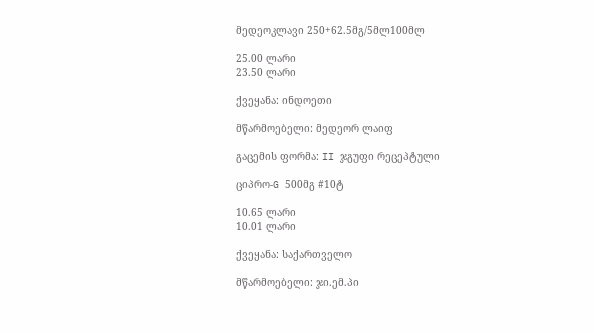მედეოკლავი 250+62.5მგ/5მლ100მლ

25.00 ლარი
23.50 ლარი

ქვეყანა: ინდოეთი

მწარმოებელი: მედეორ ლაიფ

გაცემის ფორმა: II ჯგუფი რეცეპტული

ციპრო-G 500მგ #10ტ

10.65 ლარი
10.01 ლარი

ქვეყანა: საქართველო

მწარმოებელი: ჯი.ემ.პი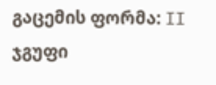გაცემის ფორმა: II ჯგუფი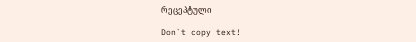რეცეპტული

Don`t copy text!